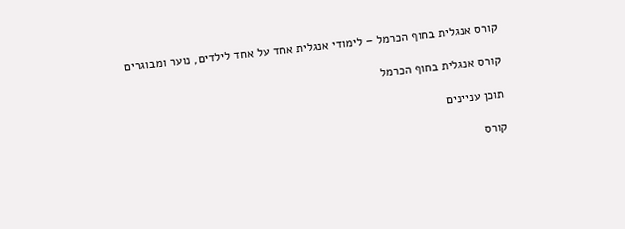קורס אנגלית בחוף הכרמל – לימודי אנגלית אחד על אחד לילדים, נוער ומבוגרים

קורס אנגלית בחוף הכרמל

תוכן עניינים

קורס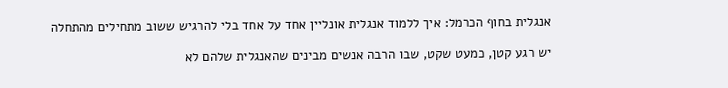אנגלית בחוף הכרמל: איך ללמוד אנגלית אונליין אחד על אחד בלי להרגיש ששוב מתחילים מהתחלה

יש רגע קטן, כמעט שקט, שבו הרבה אנשים מבינים שהאנגלית שלהם לא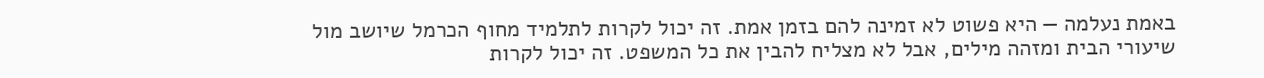באמת נעלמה — היא פשוט לא זמינה להם בזמן אמת. זה יכול לקרות לתלמיד מחוף הכרמל שיושב מול שיעורי הבית ומזהה מילים, אבל לא מצליח להבין את כל המשפט. זה יכול לקרות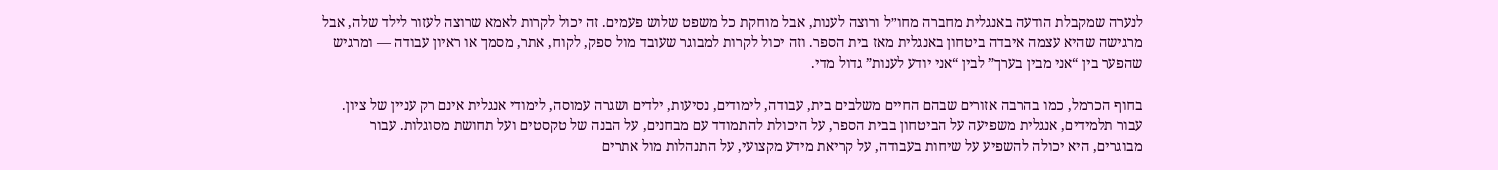לנערה שמקבלת הודעה באנגלית מחברה מחו״ל ורוצה לענות, אבל מוחקת כל משפט שלוש פעמים. זה יכול לקרות לאמא שרוצה לעזור לילד שלה, אבל מרגישה שהיא עצמה איבדה ביטחון באנגלית מאז בית הספר. וזה יכול לקרות למבוגר שעובד מול ספק, לקוח, אתר, מסמך או ראיון עבודה — ומרגיש שהפער בין “אני מבין בערך” לבין “אני יודע לענות” גדול מדי.

בחוף הכרמל, כמו בהרבה אזורים שבהם החיים משלבים בית, עבודה, לימודים, נסיעות, ילדים ושגרה עמוסה, לימודי אנגלית אינם רק עניין של ציון. עבור תלמידים, אנגלית משפיעה על הביטחון בבית הספר, על היכולת להתמודד עם מבחנים, על הבנה של טקסטים ועל תחושת מסוגלות. עבור מבוגרים, היא יכולה להשפיע על שיחות בעבודה, על קריאת מידע מקצועי, על התנהלות מול אתרים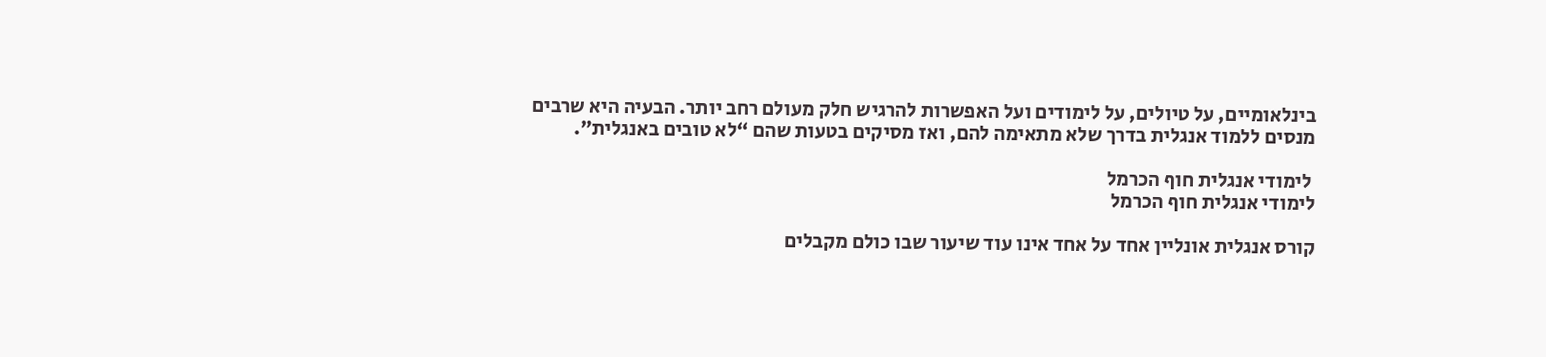בינלאומיים, על טיולים, על לימודים ועל האפשרות להרגיש חלק מעולם רחב יותר. הבעיה היא שרבים מנסים ללמוד אנגלית בדרך שלא מתאימה להם, ואז מסיקים בטעות שהם “לא טובים באנגלית”.

 לימודי אנגלית חוף הכרמל
לימודי אנגלית חוף הכרמל

קורס אנגלית אונליין אחד על אחד אינו עוד שיעור שבו כולם מקבלים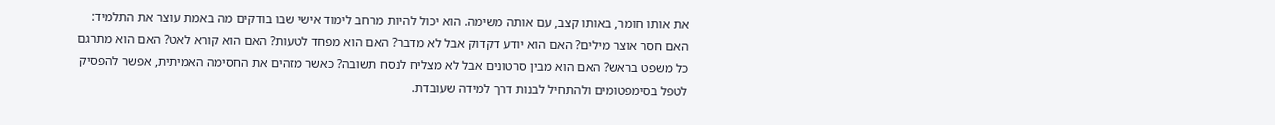את אותו חומר, באותו קצב, עם אותה משימה. הוא יכול להיות מרחב לימוד אישי שבו בודקים מה באמת עוצר את התלמיד: האם חסר אוצר מילים? האם הוא יודע דקדוק אבל לא מדבר? האם הוא מפחד לטעות? האם הוא קורא לאט? האם הוא מתרגם כל משפט בראש? האם הוא מבין סרטונים אבל לא מצליח לנסח תשובה? כאשר מזהים את החסימה האמיתית, אפשר להפסיק לטפל בסימפטומים ולהתחיל לבנות דרך למידה שעובדת.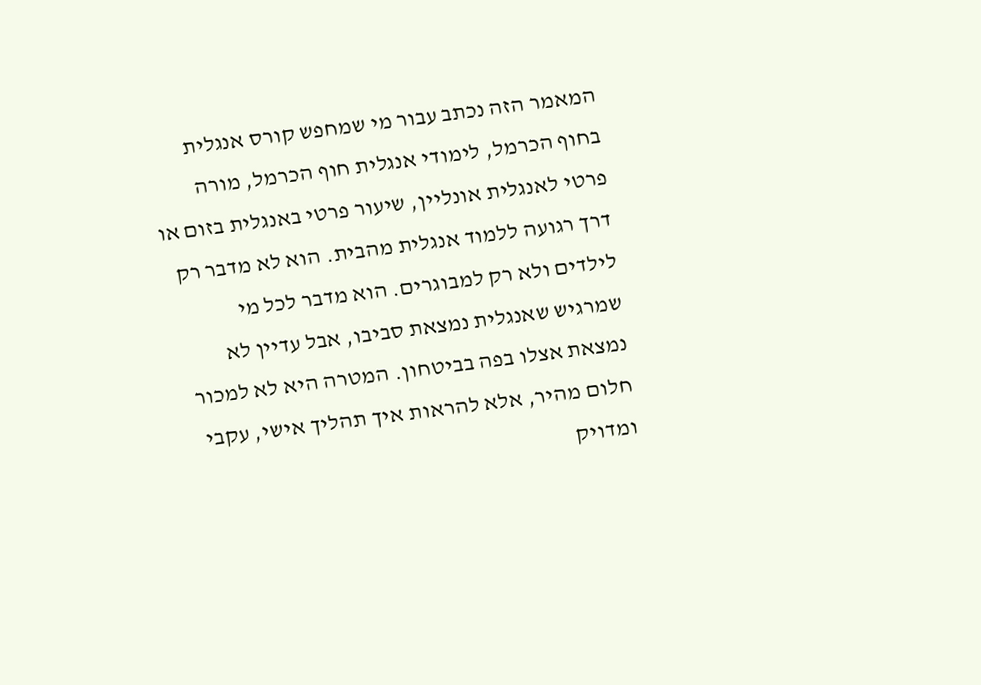המאמר הזה נכתב עבור מי שמחפש קורס אנגלית בחוף הכרמל, לימודי אנגלית חוף הכרמל, מורה פרטי לאנגלית אונליין, שיעור פרטי באנגלית בזום או דרך רגועה ללמוד אנגלית מהבית. הוא לא מדבר רק לילדים ולא רק למבוגרים. הוא מדבר לכל מי שמרגיש שאנגלית נמצאת סביבו, אבל עדיין לא נמצאת אצלו בפה בביטחון. המטרה היא לא למכור חלום מהיר, אלא להראות איך תהליך אישי, עקבי ומדויק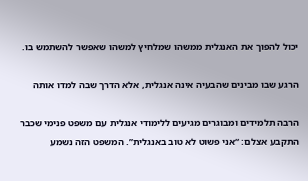יכול להפוך את האנגלית ממשהו שמלחיץ למשהו שאפשר להשתמש בו.

הרגע שבו מבינים שהבעיה אינה אנגלית, אלא הדרך שבה למדו אותה

הרבה תלמידים ומבוגרים מגיעים ללימודי אנגלית עם משפט פנימי שכבר התקבע אצלם: “אני פשוט לא טוב באנגלית”. המשפט הזה נשמע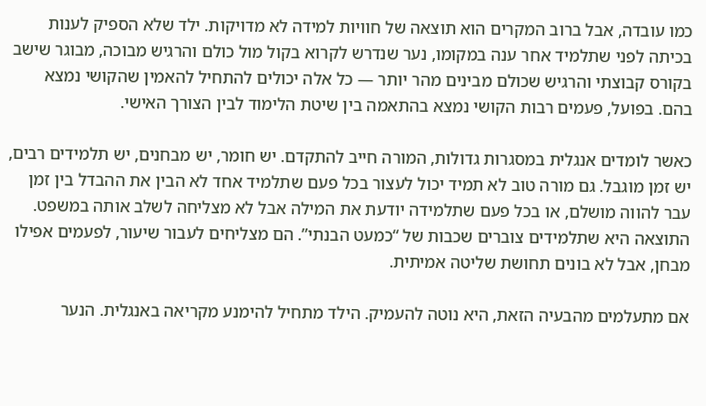כמו עובדה, אבל ברוב המקרים הוא תוצאה של חוויות למידה לא מדויקות. ילד שלא הספיק לענות בכיתה לפני שתלמיד אחר ענה במקומו, נער שנדרש לקרוא בקול מול כולם והרגיש מבוכה, מבוגר שישב בקורס קבוצתי והרגיש שכולם מבינים מהר יותר — כל אלה יכולים להתחיל להאמין שהקושי נמצא בהם. בפועל, פעמים רבות הקושי נמצא בהתאמה בין שיטת הלימוד לבין הצורך האישי.

כאשר לומדים אנגלית במסגרות גדולות, המורה חייב להתקדם. יש חומר, יש מבחנים, יש תלמידים רבים, יש זמן מוגבל. גם מורה טוב לא תמיד יכול לעצור בכל פעם שתלמיד אחד לא הבין את ההבדל בין זמן עבר להווה מושלם, או בכל פעם שתלמידה יודעת את המילה אבל לא מצליחה לשלב אותה במשפט. התוצאה היא שתלמידים צוברים שכבות של “כמעט הבנתי”. הם מצליחים לעבור שיעור, לפעמים אפילו מבחן, אבל לא בונים תחושת שליטה אמיתית.

אם מתעלמים מהבעיה הזאת, היא נוטה להעמיק. הילד מתחיל להימנע מקריאה באנגלית. הנער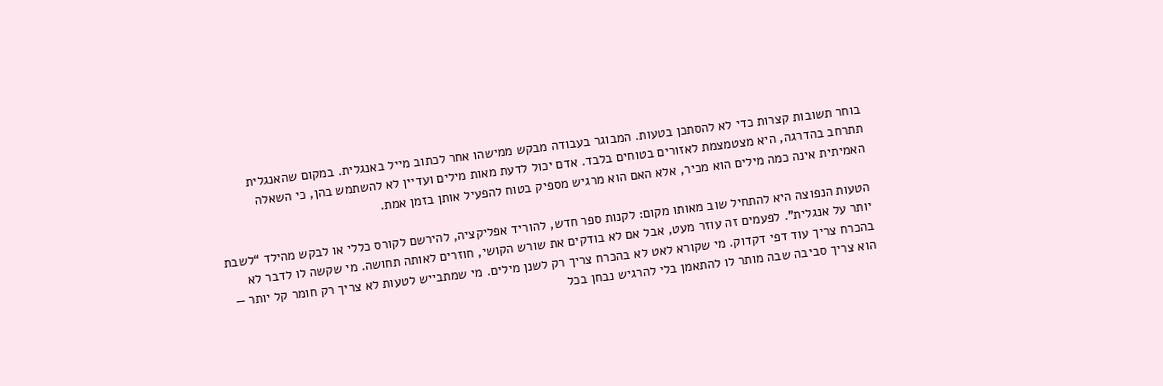בוחר תשובות קצרות כדי לא להסתכן בטעות. המבוגר בעבודה מבקש ממישהו אחר לכתוב מייל באנגלית. במקום שהאנגלית תתרחב בהדרגה, היא מצטמצמת לאזורים בטוחים בלבד. אדם יכול לדעת מאות מילים ועדיין לא להשתמש בהן, כי השאלה האמיתית אינה כמה מילים הוא מכיר, אלא האם הוא מרגיש מספיק בטוח להפעיל אותן בזמן אמת.

הטעות הנפוצה היא להתחיל שוב מאותו מקום: לקנות ספר חדש, להוריד אפליקציה, להירשם לקורס כללי או לבקש מהילד “לשבת יותר על אנגלית”. לפעמים זה עוזר מעט, אבל אם לא בודקים את שורש הקושי, חוזרים לאותה תחושה. מי שקשה לו לדבר לא בהכרח צריך עוד דפי דקדוק. מי שקורא לאט לא בהכרח צריך רק לשנן מילים. מי שמתבייש לטעות לא צריך רק חומר קל יותר — הוא צריך סביבה שבה מותר לו להתאמן בלי להרגיש נבחן בכל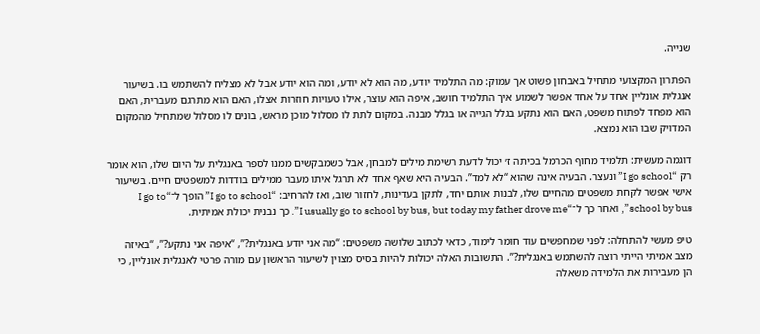שנייה.

הפתרון המקצועי מתחיל באבחון פשוט אך עמוק: מה התלמיד יודע, מה הוא לא יודע, ומה הוא יודע אבל לא מצליח להשתמש בו. בשיעור אנגלית אונליין אחד על אחד אפשר לשמוע איך התלמיד חושב, איפה הוא עוצר, אילו טעויות חוזרות אצלו, האם הוא מתרגם מעברית, האם הוא מפחד לפתוח משפט, האם הוא נתקע בגלל הגייה או בגלל מבנה. במקום לתת לו מסלול מוכן מראש, בונים לו מסלול שמתחיל מהמקום המדויק שבו הוא נמצא.

דוגמה מעשית: תלמיד מחוף הכרמל בכיתה ז׳ יכול לדעת רשימת מילים למבחן, אבל כשמבקשים ממנו לספר באנגלית על היום שלו, הוא אומר רק “I go school” ונעצר. הבעיה אינה שהוא “לא למד”. הבעיה היא שאף אחד לא תרגל איתו מעבר ממילים בודדות למשפטים חיים. בשיעור אישי אפשר לקחת משפטים מהחיים שלו, לבנות אותם יחד, לתקן בעדינות, לחזור שוב, ואז להרחיב: “I go to school” הופך ל־“I go to school by bus”, ואחר כך ל־“I usually go to school by bus, but today my father drove me”. כך נבנית יכולת אמיתית.

טיפ מעשי להתחלה: לפני שמחפשים עוד חומר לימוד, כדאי לכתוב שלושה משפטים: “מה אני יודע באנגלית?”, “איפה אני נתקע?”, “באיזה מצב אמיתי הייתי רוצה להשתמש באנגלית?”. התשובות האלה יכולות להיות בסיס מצוין לשיעור הראשון עם מורה פרטי לאנגלית אונליין, כי הן מעבירות את הלמידה משאלה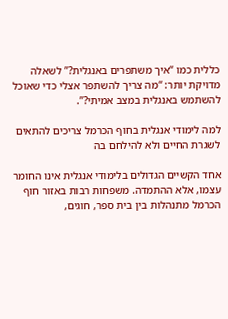כללית כמו “איך משתפרים באנגלית?” לשאלה מדויקת יותר: “מה צריך להשתפר אצלי כדי שאוכל להשתמש באנגלית במצב אמיתי?”.

למה לימודי אנגלית בחוף הכרמל צריכים להתאים לשגרת החיים ולא להילחם בה

אחד הקשיים הגדולים בלימודי אנגלית אינו החומר עצמו, אלא ההתמדה. משפחות רבות באזור חוף הכרמל מתנהלות בין בית ספר, חוגים,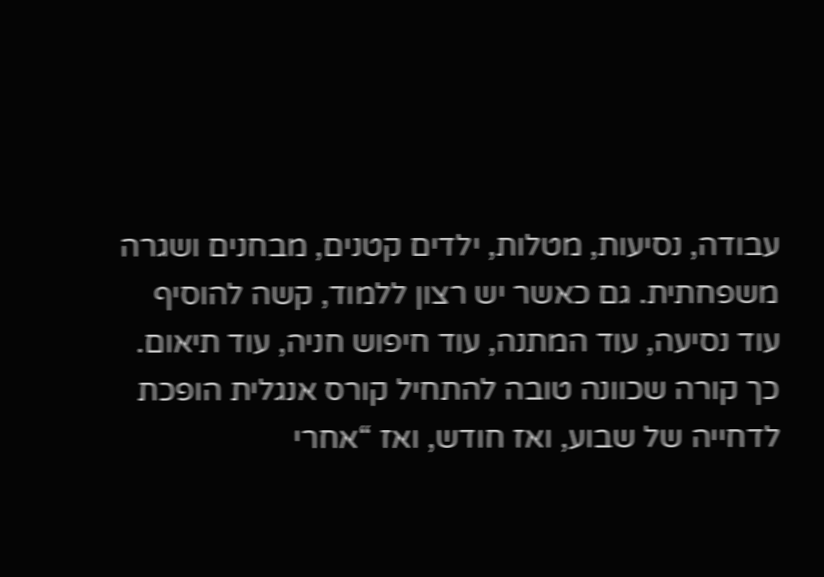עבודה, נסיעות, מטלות, ילדים קטנים, מבחנים ושגרה משפחתית. גם כאשר יש רצון ללמוד, קשה להוסיף עוד נסיעה, עוד המתנה, עוד חיפוש חניה, עוד תיאום. כך קורה שכוונה טובה להתחיל קורס אנגלית הופכת לדחייה של שבוע, ואז חודש, ואז “אחרי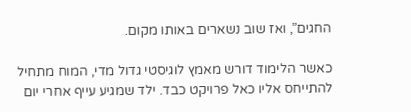החגים”, ואז שוב נשארים באותו מקום.

כאשר הלימוד דורש מאמץ לוגיסטי גדול מדי, המוח מתחיל להתייחס אליו כאל פרויקט כבד. ילד שמגיע עייף אחרי יום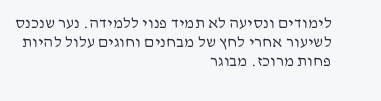לימודים ונסיעה לא תמיד פנוי ללמידה. נער שנכנס לשיעור אחרי לחץ של מבחנים וחוגים עלול להיות פחות מרוכז. מבוגר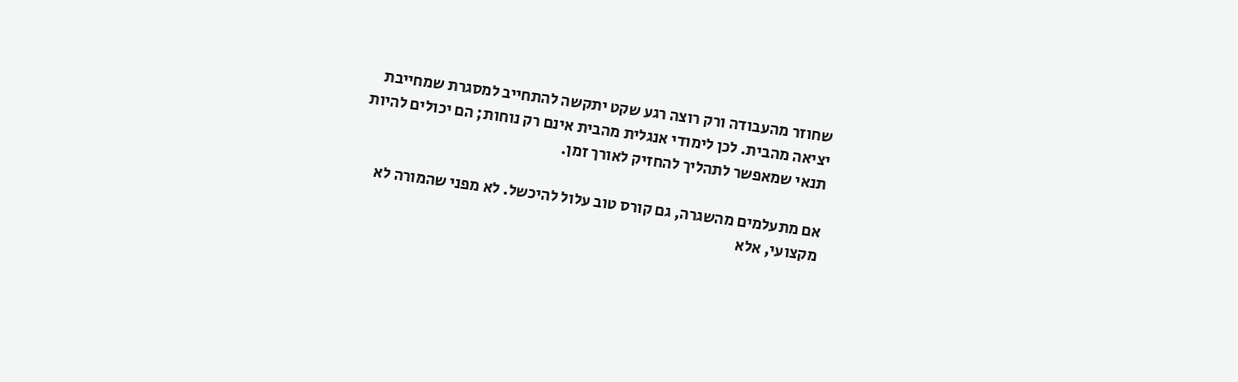שחוזר מהעבודה ורק רוצה רגע שקט יתקשה להתחייב למסגרת שמחייבת יציאה מהבית. לכן לימודי אנגלית מהבית אינם רק נוחות; הם יכולים להיות תנאי שמאפשר לתהליך להחזיק לאורך זמן.

אם מתעלמים מהשגרה, גם קורס טוב עלול להיכשל. לא מפני שהמורה לא מקצועי, אלא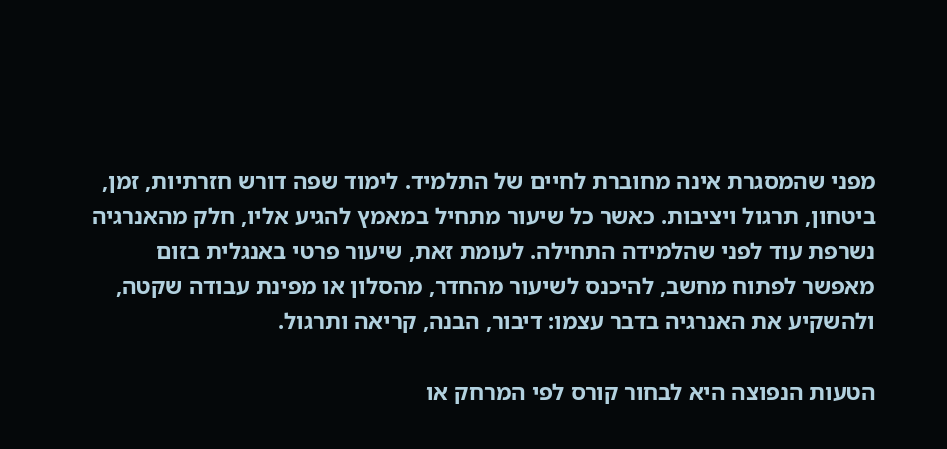מפני שהמסגרת אינה מחוברת לחיים של התלמיד. לימוד שפה דורש חזרתיות, זמן, ביטחון, תרגול ויציבות. כאשר כל שיעור מתחיל במאמץ להגיע אליו, חלק מהאנרגיה נשרפת עוד לפני שהלמידה התחילה. לעומת זאת, שיעור פרטי באנגלית בזום מאפשר לפתוח מחשב, להיכנס לשיעור מהחדר, מהסלון או מפינת עבודה שקטה, ולהשקיע את האנרגיה בדבר עצמו: דיבור, הבנה, קריאה ותרגול.

הטעות הנפוצה היא לבחור קורס לפי המרחק או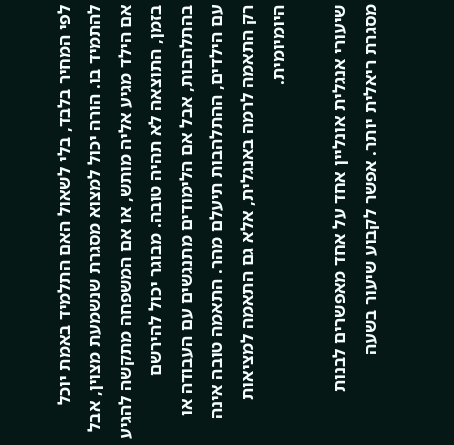לפי המחיר בלבד, בלי לשאול האם התלמיד באמת יוכל להתמיד בו. הורה יכול למצוא מסגרת שנשמעת מצוין, אבל אם הילד מגיע אליה מותש, או אם המשפחה מתקשה להגיע בזמן, התוצאה לא תהיה טובה. מבוגר יכול להירשם בהתלהבות, אבל אם הלימודים מתנגשים עם העבודה או עם הילדים, ההתלהבות תיעלם מהר. התאמה טובה אינה רק התאמה לרמה באנגלית, אלא גם התאמה למציאות היומיומית.

שיעורי אנגלית אונליין אחד על אחד מאפשרים לבנות מסגרת ריאלית יותר. אפשר לקבוע שיעור בשעה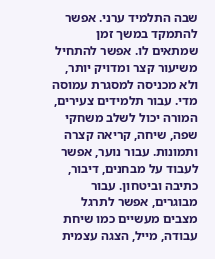שבה התלמיד ערני. אפשר להתמקד במשך זמן שמתאים לו. אפשר להתחיל משיעור קצר ומדויק יותר, ולא מכניסה למסגרת עמוסה מדי. עבור תלמידים צעירים, המורה יכול לשלב משחקי שפה, שיחה, קריאה קצרה ותמונות. עבור נוער, אפשר לעבוד על מבחנים, דיבור, כתיבה וביטחון. עבור מבוגרים, אפשר לתרגל מצבים מעשיים כמו שיחת עבודה, מייל, הצגה עצמית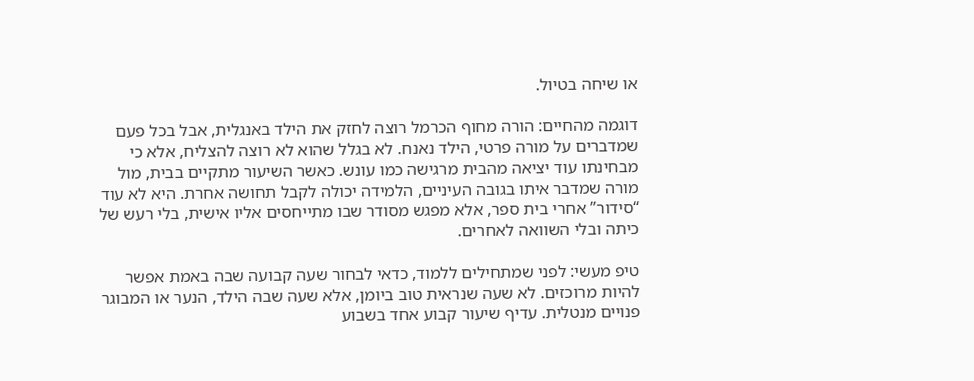או שיחה בטיול.

דוגמה מהחיים: הורה מחוף הכרמל רוצה לחזק את הילד באנגלית, אבל בכל פעם שמדברים על מורה פרטי, הילד נאנח. לא בגלל שהוא לא רוצה להצליח, אלא כי מבחינתו עוד יציאה מהבית מרגישה כמו עונש. כאשר השיעור מתקיים בבית, מול מורה שמדבר איתו בגובה העיניים, הלמידה יכולה לקבל תחושה אחרת. היא לא עוד “סידור” אחרי בית ספר, אלא מפגש מסודר שבו מתייחסים אליו אישית, בלי רעש של כיתה ובלי השוואה לאחרים.

טיפ מעשי: לפני שמתחילים ללמוד, כדאי לבחור שעה קבועה שבה באמת אפשר להיות מרוכזים. לא שעה שנראית טוב ביומן, אלא שעה שבה הילד, הנער או המבוגר פנויים מנטלית. עדיף שיעור קבוע אחד בשבוע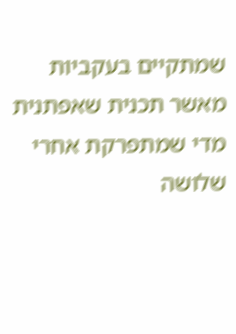שמתקיים בעקביות מאשר תכנית שאפתנית מדי שמתפרקת אחרי שלושה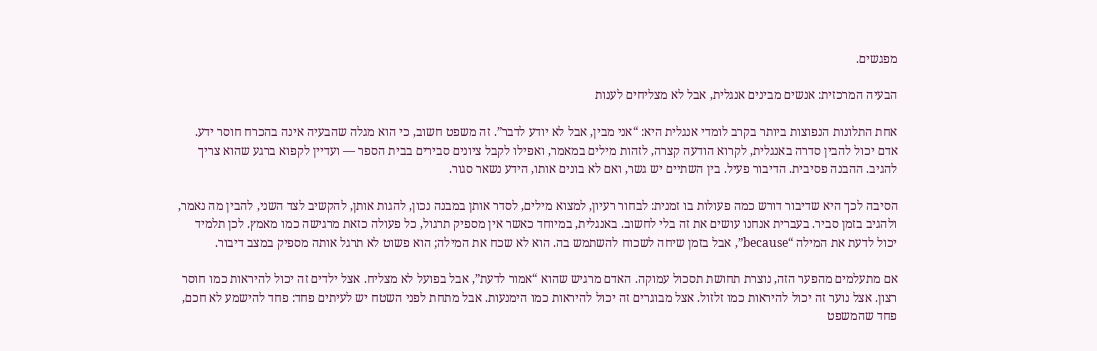מפגשים.

הבעיה המרכזית: אנשים מבינים אנגלית, אבל לא מצליחים לענות

אחת התלונות הנפוצות ביותר בקרב לומדי אנגלית היא: “אני מבין, אבל לא יודע לדבר”. זה משפט חשוב, כי הוא מגלה שהבעיה אינה בהכרח חוסר ידע. אדם יכול להבין סדרה באנגלית, לקרוא הודעה קצרה, לזהות מילים במאמר, ואפילו לקבל ציונים סבירים בבית הספר — ועדיין לקפוא ברגע שהוא צריך להגיב. ההבנה פסיבית. הדיבור פעיל. בין השתיים יש גשר, ואם לא בונים אותו, הידע נשאר סגור.

הסיבה לכך היא שדיבור דורש כמה פעולות בו זמנית: לבחור רעיון, למצוא מילים, לסדר אותן במבנה נכון, להגות אותן, להקשיב לצד השני, להבין מה נאמר, ולהגיב בזמן סביר. בעברית אנחנו עושים את זה בלי לחשוב. באנגלית, במיוחד כאשר אין מספיק תרגול, כל פעולה כזאת מרגישה כמו מאמץ. לכן תלמיד יכול לדעת את המילה “because”, אבל בזמן שיחה לשכוח להשתמש בה. הוא לא שכח את המילה; הוא פשוט לא תרגל אותה מספיק במצב דיבור.

אם מתעלמים מהפער הזה, נוצרת תחושת תסכול עמוקה. האדם מרגיש שהוא “אמור לדעת”, אבל בפועל לא מצליח. אצל ילדים זה יכול להיראות כמו חוסר רצון. אצל נוער זה יכול להיראות כמו זלזול. אצל מבוגרים זה יכול להיראות כמו הימנעות. אבל מתחת לפני השטח יש לעיתים פחד: פחד להישמע לא חכם, פחד שהמשפט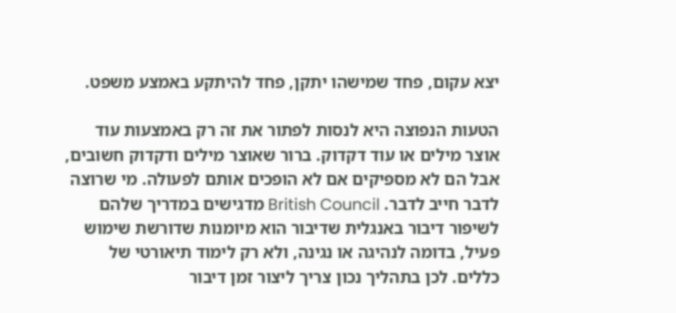יצא עקום, פחד שמישהו יתקן, פחד להיתקע באמצע משפט.

הטעות הנפוצה היא לנסות לפתור את זה רק באמצעות עוד אוצר מילים או עוד דקדוק. ברור שאוצר מילים ודקדוק חשובים, אבל הם לא מספיקים אם לא הופכים אותם לפעולה. מי שרוצה לדבר חייב לדבר. British Council מדגישים במדריך שלהם לשיפור דיבור באנגלית שדיבור הוא מיומנות שדורשת שימוש פעיל, בדומה לנהיגה או נגינה, ולא רק לימוד תיאורטי של כללים. לכן בתהליך נכון צריך ליצור זמן דיבור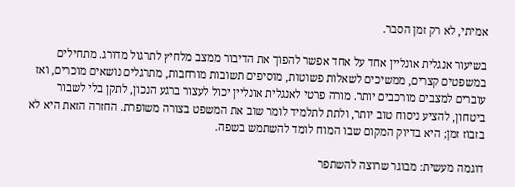אמיתי, לא רק זמן הסבר.

בשיעור אנגלית אונליין אחד על אחד אפשר להפוך את הדיבור ממצב מלחיץ לתרגול מדורג. מתחילים במשפטים קצרים, ממשיכים לשאלות פשוטות, מוסיפים תשובות מורחבות, מתרגלים נושאים מוכרים, ואז עוברים למצבים מורכבים יותר. מורה פרטי לאנגלית אונליין יכול לעצור ברגע הנכון, לתקן בלי לשבור ביטחון, להציע ניסוח טוב יותר, ולתת לתלמיד לומר שוב את המשפט בצורה משופרת. החזרה הזאת היא לא בזבוז זמן; היא בדיוק המקום שבו המוח לומד להשתמש בשפה.

דוגמה מעשית: מבוגר שרוצה להשתפר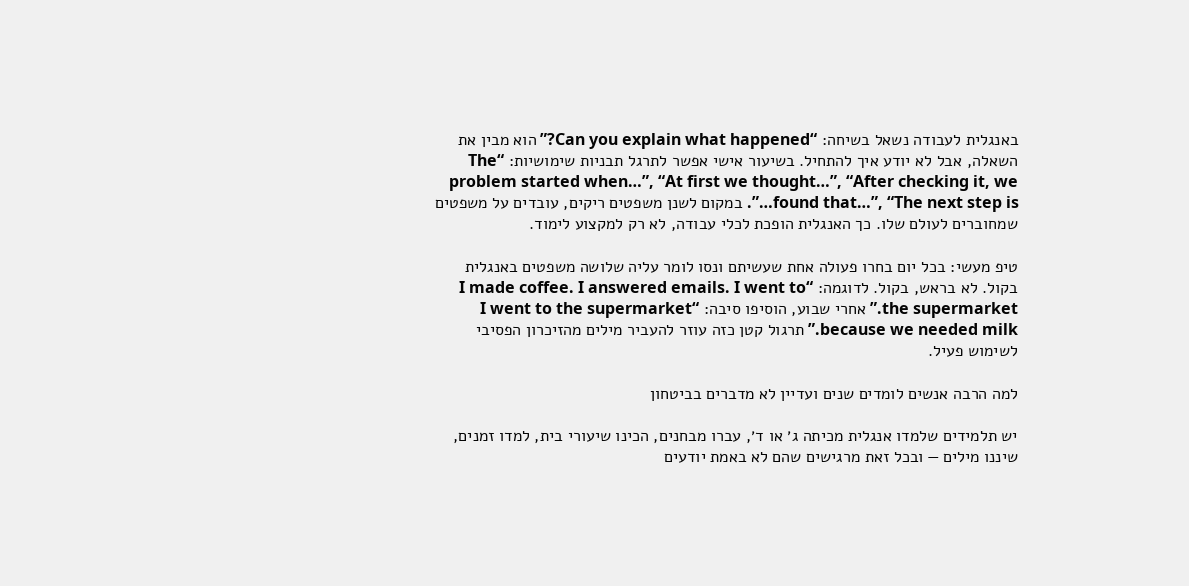באנגלית לעבודה נשאל בשיחה: “Can you explain what happened?” הוא מבין את השאלה, אבל לא יודע איך להתחיל. בשיעור אישי אפשר לתרגל תבניות שימושיות: “The problem started when…”, “At first we thought…”, “After checking it, we found that…”, “The next step is…”. במקום לשנן משפטים ריקים, עובדים על משפטים שמחוברים לעולם שלו. כך האנגלית הופכת לכלי עבודה, לא רק למקצוע לימוד.

טיפ מעשי: בכל יום בחרו פעולה אחת שעשיתם ונסו לומר עליה שלושה משפטים באנגלית בקול. לא בראש, בקול. לדוגמה: “I made coffee. I answered emails. I went to the supermarket.” אחרי שבוע, הוסיפו סיבה: “I went to the supermarket because we needed milk.” תרגול קטן כזה עוזר להעביר מילים מהזיכרון הפסיבי לשימוש פעיל.

למה הרבה אנשים לומדים שנים ועדיין לא מדברים בביטחון

יש תלמידים שלמדו אנגלית מכיתה ג׳ או ד׳, עברו מבחנים, הכינו שיעורי בית, למדו זמנים, שיננו מילים — ובכל זאת מרגישים שהם לא באמת יודעים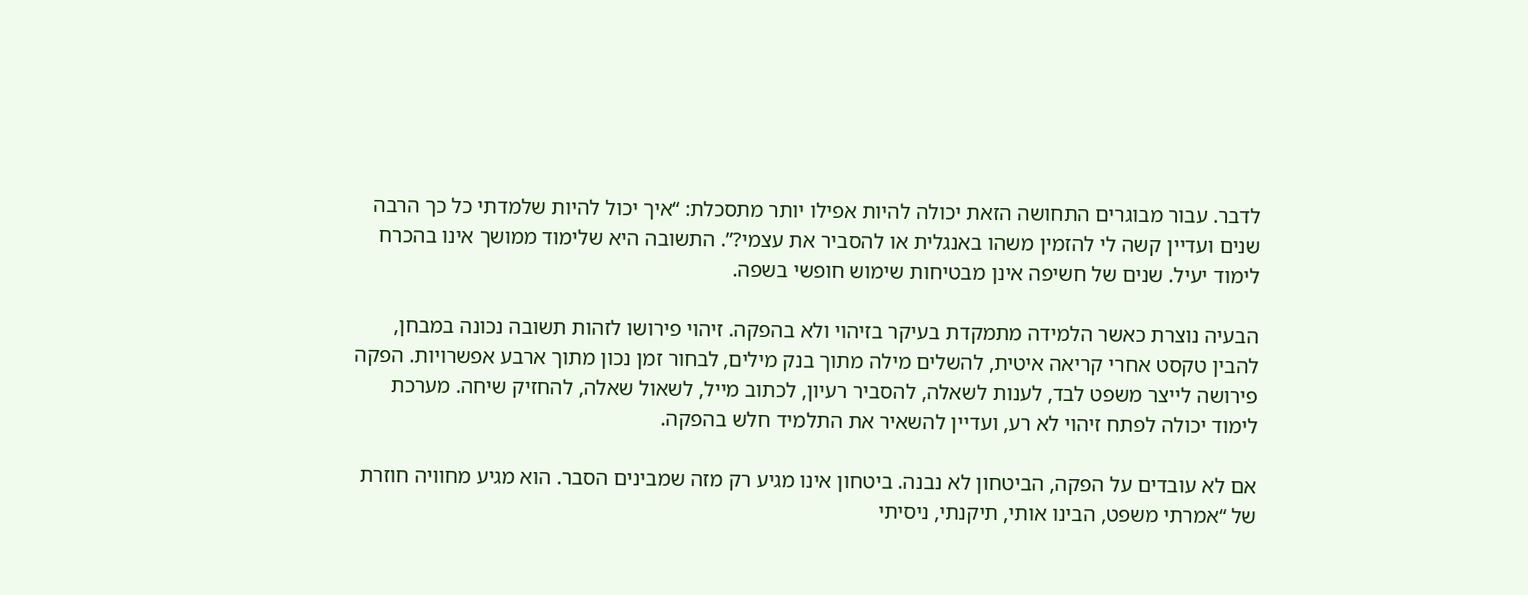לדבר. עבור מבוגרים התחושה הזאת יכולה להיות אפילו יותר מתסכלת: “איך יכול להיות שלמדתי כל כך הרבה שנים ועדיין קשה לי להזמין משהו באנגלית או להסביר את עצמי?”. התשובה היא שלימוד ממושך אינו בהכרח לימוד יעיל. שנים של חשיפה אינן מבטיחות שימוש חופשי בשפה.

הבעיה נוצרת כאשר הלמידה מתמקדת בעיקר בזיהוי ולא בהפקה. זיהוי פירושו לזהות תשובה נכונה במבחן, להבין טקסט אחרי קריאה איטית, להשלים מילה מתוך בנק מילים, לבחור זמן נכון מתוך ארבע אפשרויות. הפקה פירושה לייצר משפט לבד, לענות לשאלה, להסביר רעיון, לכתוב מייל, לשאול שאלה, להחזיק שיחה. מערכת לימוד יכולה לפתח זיהוי לא רע, ועדיין להשאיר את התלמיד חלש בהפקה.

אם לא עובדים על הפקה, הביטחון לא נבנה. ביטחון אינו מגיע רק מזה שמבינים הסבר. הוא מגיע מחוויה חוזרת של “אמרתי משפט, הבינו אותי, תיקנתי, ניסיתי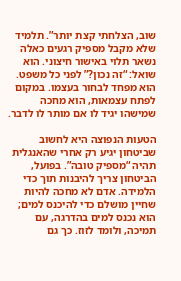שוב, הצלחתי קצת יותר”. תלמיד שלא מקבל מספיק רגעים כאלה נשאר תלוי באישור חיצוני. הוא שואל: “זה נכון?” לפני כל משפט. הוא מפחד לבחור בעצמו. במקום לפתח עצמאות, הוא מחכה שמישהו יגיד לו אם מותר לו לדבר.

הטעות הנפוצה היא לחשוב שביטחון יגיע רק אחרי שהאנגלית תהיה “מספיק טובה”. בפועל, הביטחון צריך להיבנות תוך כדי הלמידה. אדם לא מחכה להיות שחיין מושלם כדי להיכנס למים; הוא נכנס למים בהדרגה, עם תמיכה, ולומד לזוז. כך גם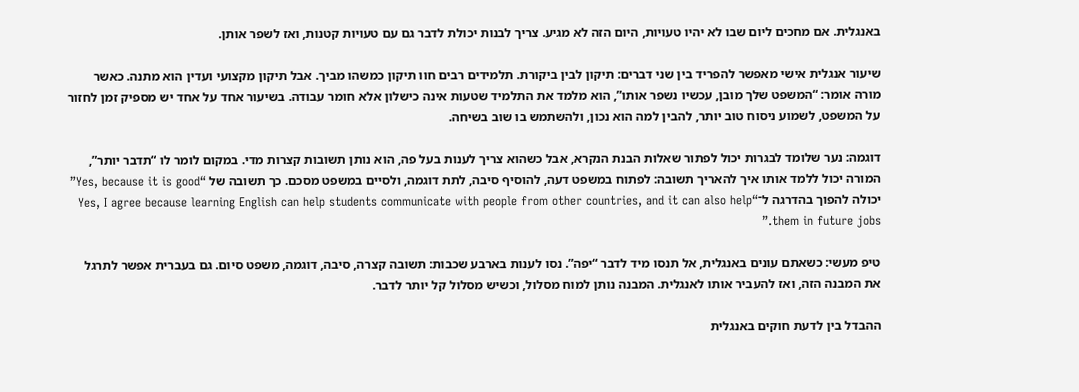באנגלית. אם מחכים ליום שבו לא יהיו טעויות, היום הזה לא מגיע. צריך לבנות יכולת לדבר גם עם טעויות קטנות, ואז לשפר אותן.

שיעור אנגלית אישי מאפשר להפריד בין שני דברים: תיקון לבין ביקורת. תלמידים רבים חוו תיקון כמשהו מביך. אבל תיקון מקצועי ועדין הוא מתנה. כאשר מורה אומר: “המשפט שלך מובן, עכשיו נשפר אותו”, הוא מלמד את התלמיד שטעות אינה כישלון אלא חומר עבודה. בשיעור אחד על אחד יש מספיק זמן לחזור על המשפט, לשמוע ניסוח טוב יותר, להבין למה הוא נכון, ולהשתמש בו שוב בשיחה.

דוגמה: נער שלומד לבגרות יכול לפתור שאלות הבנת הנקרא, אבל כשהוא צריך לענות בעל פה, הוא נותן תשובות קצרות מדי. במקום לומר לו “תדבר יותר”, המורה יכול ללמד אותו איך להאריך תשובה: לפתוח במשפט דעה, להוסיף סיבה, לתת דוגמה, ולסיים במשפט מסכם. כך תשובה של “Yes, because it is good” יכולה להפוך בהדרגה ל־“Yes, I agree because learning English can help students communicate with people from other countries, and it can also help them in future jobs.”

טיפ מעשי: כשאתם עונים באנגלית, אל תנסו מיד לדבר “יפה”. נסו לענות בארבע שכבות: תשובה קצרה, סיבה, דוגמה, משפט סיום. גם בעברית אפשר לתרגל את המבנה הזה, ואז להעביר אותו לאנגלית. המבנה נותן למוח מסלול, וכשיש מסלול קל יותר לדבר.

ההבדל בין לדעת חוקים באנגלית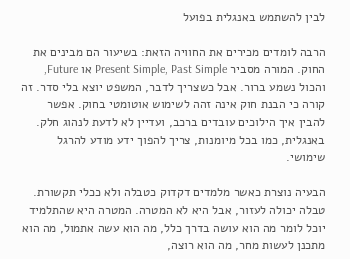לבין להשתמש באנגלית בפועל

הרבה לומדים מכירים את החוויה הזאת: בשיעור הם מבינים את החוק. המורה מסביר Present Simple, Past Simple או Future, והכול נשמע ברור. אבל כשצריך לדבר, המשפט יוצא בלי סדר. זה קורה כי הבנת חוק אינה זהה לשימוש אוטומטי בחוק. אפשר להבין איך הילוכים עובדים ברכב, ועדיין לא לדעת לנהוג חלק. באנגלית, כמו בכל מיומנות, צריך להפוך ידע מודע להרגל שימושי.

הבעיה נוצרת כאשר מלמדים דקדוק כטבלה ולא ככלי תקשורת. טבלה יכולה לעזור, אבל היא לא המטרה. המטרה היא שהתלמיד יוכל לומר מה הוא עושה בדרך כלל, מה הוא עשה אתמול, מה הוא מתכנן לעשות מחר, מה הוא רוצה,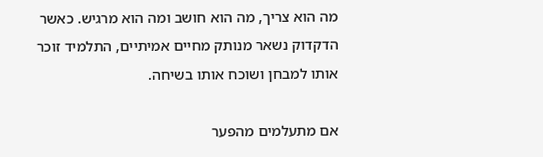מה הוא צריך, מה הוא חושב ומה הוא מרגיש. כאשר הדקדוק נשאר מנותק מחיים אמיתיים, התלמיד זוכר אותו למבחן ושוכח אותו בשיחה.

אם מתעלמים מהפער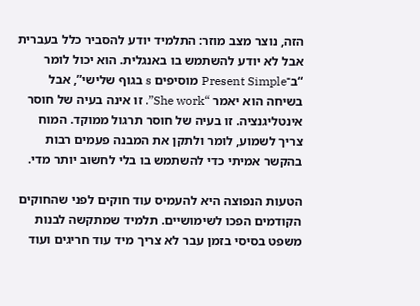הזה, נוצר מצב מוזר: התלמיד יודע להסביר כלל בעברית אבל לא יודע להשתמש בו באנגלית. הוא יכול לומר “ב־Present Simple מוסיפים s בגוף שלישי”, אבל בשיחה הוא יאמר “She work”. זו אינה בעיה של חוסר אינטליגנציה. זו בעיה של חוסר תרגול ממוקד. המוח צריך לשמוע, לומר ולתקן את המבנה פעמים רבות בהקשר אמיתי כדי להשתמש בו בלי לחשוב יותר מדי.

הטעות הנפוצה היא להעמיס עוד חוקים לפני שהחוקים הקודמים הפכו לשימושיים. תלמיד שמתקשה לבנות משפט בסיסי בזמן עבר לא צריך מיד עוד חריגים ועוד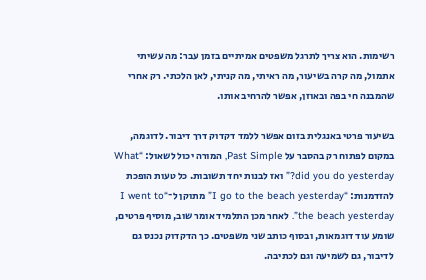רשימות. הוא צריך לתרגל משפטים אמיתיים בזמן עבר: מה עשיתי אתמול, מה קרה בשיעור, מה ראיתי, מה קניתי, לאן הלכתי. רק אחרי שהמבנה חי בפה ובאוזן, אפשר להרחיב אותו.

בשיעור פרטי באנגלית בזום אפשר ללמד דקדוק דרך דיבור. לדוגמה, במקום לפתוח רק בהסבר על Past Simple, המורה יכול לשאול: “What did you do yesterday?” ואז לבנות יחד תשובות. כל טעות הופכת להזדמנות: “I go to the beach yesterday” מתוקן ל־“I went to the beach yesterday”. לאחר מכן התלמיד אומר שוב, מוסיף פרטים, שומע עוד דוגמאות, ובסוף כותב שני משפטים. כך הדקדוק נכנס גם לדיבור, גם לשמיעה וגם לכתיבה.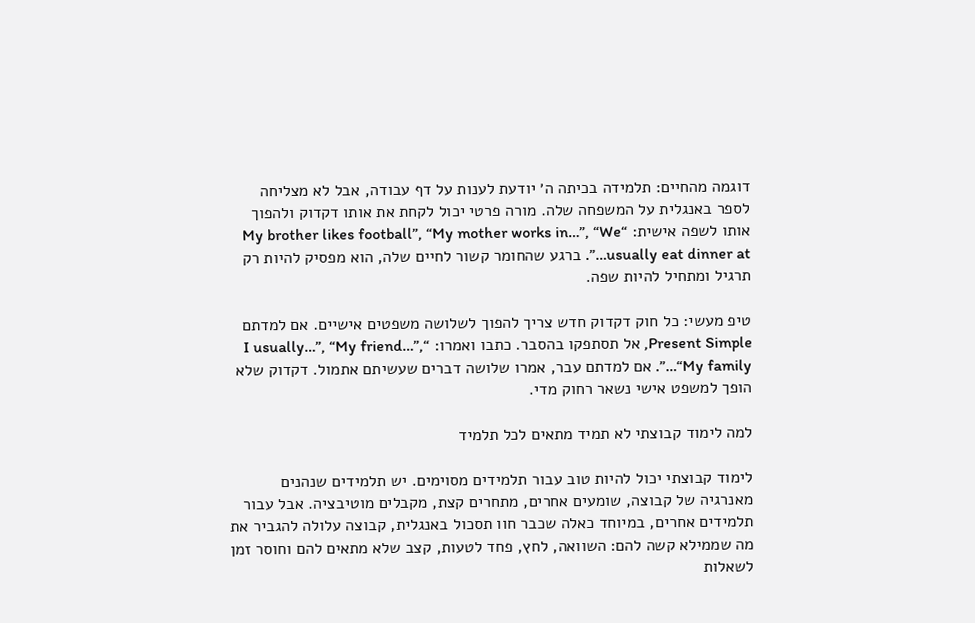דוגמה מהחיים: תלמידה בכיתה ה׳ יודעת לענות על דף עבודה, אבל לא מצליחה לספר באנגלית על המשפחה שלה. מורה פרטי יכול לקחת את אותו דקדוק ולהפוך אותו לשפה אישית: “My brother likes football”, “My mother works in…”, “We usually eat dinner at…”. ברגע שהחומר קשור לחיים שלה, הוא מפסיק להיות רק תרגיל ומתחיל להיות שפה.

טיפ מעשי: כל חוק דקדוק חדש צריך להפוך לשלושה משפטים אישיים. אם למדתם Present Simple, אל תסתפקו בהסבר. כתבו ואמרו: “I usually…”, “My friend…”, “My family…”. אם למדתם עבר, אמרו שלושה דברים שעשיתם אתמול. דקדוק שלא הופך למשפט אישי נשאר רחוק מדי.

למה לימוד קבוצתי לא תמיד מתאים לכל תלמיד

לימוד קבוצתי יכול להיות טוב עבור תלמידים מסוימים. יש תלמידים שנהנים מאנרגיה של קבוצה, שומעים אחרים, מתחרים קצת, מקבלים מוטיבציה. אבל עבור תלמידים אחרים, במיוחד כאלה שכבר חוו תסכול באנגלית, קבוצה עלולה להגביר את מה שממילא קשה להם: השוואה, לחץ, פחד לטעות, קצב שלא מתאים להם וחוסר זמן לשאלות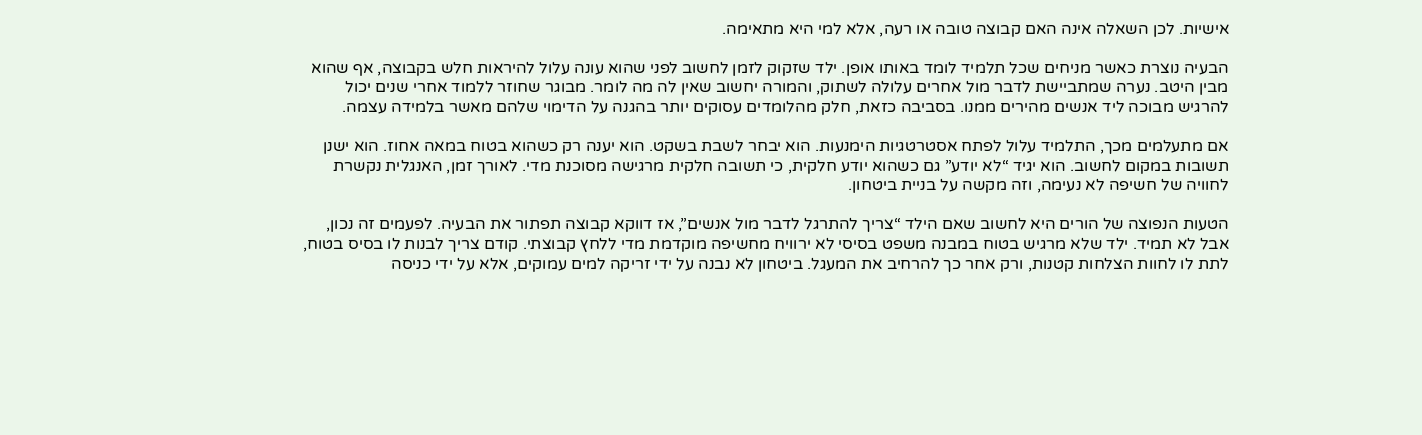אישיות. לכן השאלה אינה האם קבוצה טובה או רעה, אלא למי היא מתאימה.

הבעיה נוצרת כאשר מניחים שכל תלמיד לומד באותו אופן. ילד שזקוק לזמן לחשוב לפני שהוא עונה עלול להיראות חלש בקבוצה, אף שהוא מבין היטב. נערה שמתביישת לדבר מול אחרים עלולה לשתוק, והמורה יחשוב שאין לה מה לומר. מבוגר שחוזר ללמוד אחרי שנים יכול להרגיש מבוכה ליד אנשים מהירים ממנו. בסביבה כזאת, חלק מהלומדים עסוקים יותר בהגנה על הדימוי שלהם מאשר בלמידה עצמה.

אם מתעלמים מכך, התלמיד עלול לפתח אסטרטגיות הימנעות. הוא יבחר לשבת בשקט. הוא יענה רק כשהוא בטוח במאה אחוז. הוא ישנן תשובות במקום לחשוב. הוא יגיד “לא יודע” גם כשהוא יודע חלקית, כי תשובה חלקית מרגישה מסוכנת מדי. לאורך זמן, האנגלית נקשרת לחוויה של חשיפה לא נעימה, וזה מקשה על בניית ביטחון.

הטעות הנפוצה של הורים היא לחשוב שאם הילד “צריך להתרגל לדבר מול אנשים”, אז דווקא קבוצה תפתור את הבעיה. לפעמים זה נכון, אבל לא תמיד. ילד שלא מרגיש בטוח במבנה משפט בסיסי לא ירוויח מחשיפה מוקדמת מדי ללחץ קבוצתי. קודם צריך לבנות לו בסיס בטוח, לתת לו לחוות הצלחות קטנות, ורק אחר כך להרחיב את המעגל. ביטחון לא נבנה על ידי זריקה למים עמוקים, אלא על ידי כניסה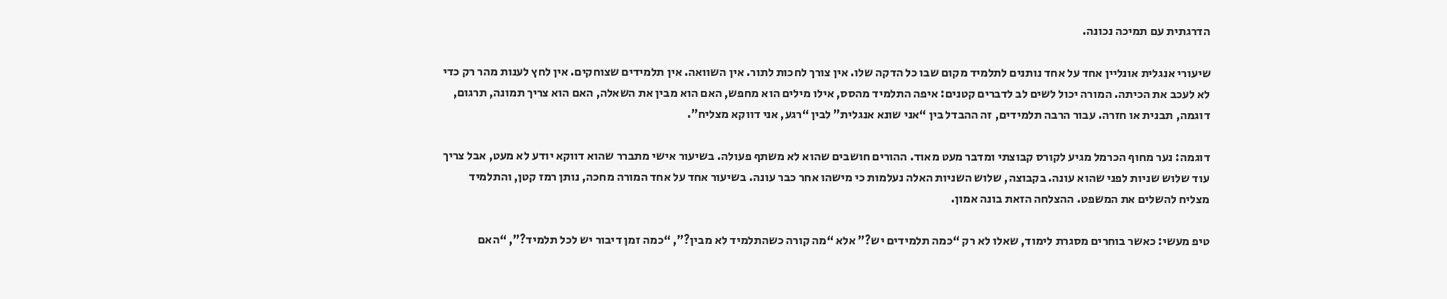הדרגתית עם תמיכה נכונה.

שיעורי אנגלית אונליין אחד על אחד נותנים לתלמיד מקום שבו כל הדקה שלו. אין צורך לחכות לתור. אין השוואה. אין תלמידים שצוחקים. אין לחץ לענות מהר רק כדי לא לעכב את הכיתה. המורה יכול לשים לב לדברים קטנים: איפה התלמיד מהסס, אילו מילים הוא מחפש, האם הוא מבין את השאלה, האם הוא צריך תמונה, תרגום, דוגמה, תבנית או חזרה. עבור הרבה תלמידים, זה ההבדל בין “אני שונא אנגלית” לבין “רגע, אני דווקא מצליח”.

דוגמה: נער מחוף הכרמל מגיע לקורס קבוצתי ומדבר מעט מאוד. ההורים חושבים שהוא לא משתף פעולה. בשיעור אישי מתברר שהוא דווקא יודע לא מעט, אבל צריך עוד שלוש שניות לפני שהוא עונה. בקבוצה, שלוש השניות האלה נעלמות כי מישהו אחר כבר עונה. בשיעור אחד על אחד המורה מחכה, נותן רמז קטן, והתלמיד מצליח להשלים את המשפט. ההצלחה הזאת בונה אמון.

טיפ מעשי: כאשר בוחרים מסגרת לימוד, שאלו לא רק “כמה תלמידים יש?” אלא “מה קורה כשהתלמיד לא מבין?”, “כמה זמן דיבור יש לכל תלמיד?”, “האם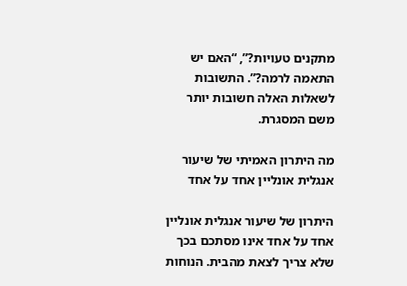מתקנים טעויות?”, “האם יש התאמה לרמה?”. התשובות לשאלות האלה חשובות יותר משם המסגרת.

מה היתרון האמיתי של שיעור אנגלית אונליין אחד על אחד

היתרון של שיעור אנגלית אונליין אחד על אחד אינו מסתכם בכך שלא צריך לצאת מהבית. הנוחות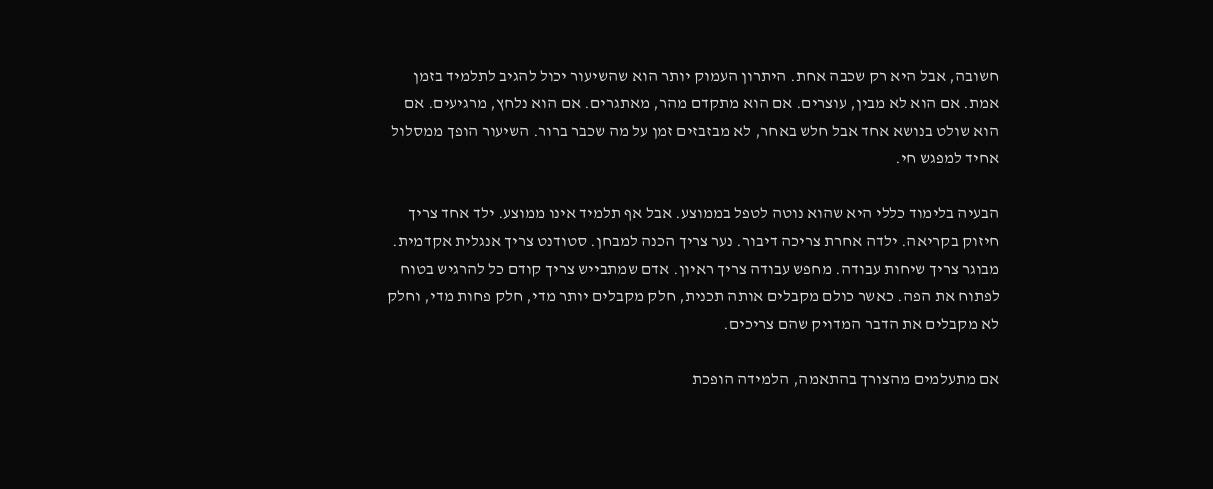חשובה, אבל היא רק שכבה אחת. היתרון העמוק יותר הוא שהשיעור יכול להגיב לתלמיד בזמן אמת. אם הוא לא מבין, עוצרים. אם הוא מתקדם מהר, מאתגרים. אם הוא נלחץ, מרגיעים. אם הוא שולט בנושא אחד אבל חלש באחר, לא מבזבזים זמן על מה שכבר ברור. השיעור הופך ממסלול אחיד למפגש חי.

הבעיה בלימוד כללי היא שהוא נוטה לטפל בממוצע. אבל אף תלמיד אינו ממוצע. ילד אחד צריך חיזוק בקריאה. ילדה אחרת צריכה דיבור. נער צריך הכנה למבחן. סטודנט צריך אנגלית אקדמית. מבוגר צריך שיחות עבודה. מחפש עבודה צריך ראיון. אדם שמתבייש צריך קודם כל להרגיש בטוח לפתוח את הפה. כאשר כולם מקבלים אותה תכנית, חלק מקבלים יותר מדי, חלק פחות מדי, וחלק לא מקבלים את הדבר המדויק שהם צריכים.

אם מתעלמים מהצורך בהתאמה, הלמידה הופכת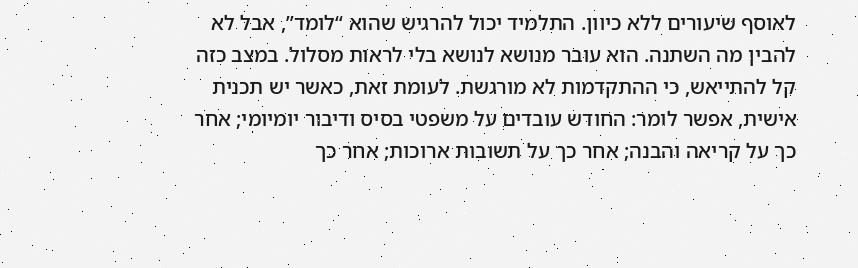לאוסף שיעורים ללא כיוון. התלמיד יכול להרגיש שהוא “לומד”, אבל לא להבין מה השתנה. הוא עובר מנושא לנושא בלי לראות מסלול. במצב כזה קל להתייאש, כי ההתקדמות לא מורגשת. לעומת זאת, כאשר יש תכנית אישית, אפשר לומר: החודש עובדים על משפטי בסיס ודיבור יומיומי; אחר כך על קריאה והבנה; אחר כך על תשובות ארוכות; אחר כך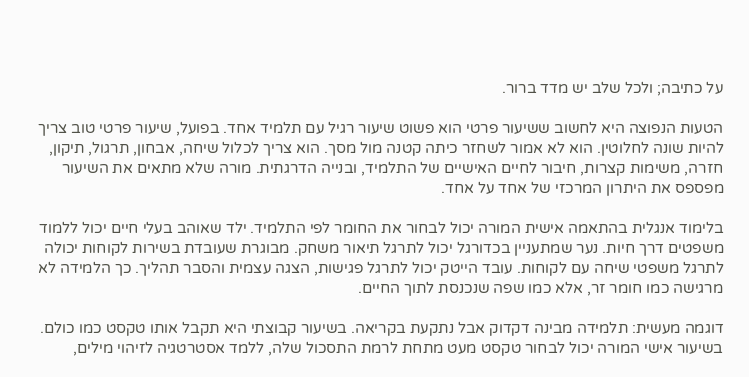על כתיבה; ולכל שלב יש מדד ברור.

הטעות הנפוצה היא לחשוב ששיעור פרטי הוא פשוט שיעור רגיל עם תלמיד אחד. בפועל, שיעור פרטי טוב צריך להיות שונה לחלוטין. הוא לא אמור לשחזר כיתה קטנה מול מסך. הוא צריך לכלול שיחה, אבחון, תרגול, תיקון, חזרה, משימות קצרות, חיבור לחיים האישיים של התלמיד, ובנייה הדרגתית. מורה שלא מתאים את השיעור מפספס את היתרון המרכזי של אחד על אחד.

בלימוד אנגלית בהתאמה אישית המורה יכול לבחור את החומר לפי התלמיד. ילד שאוהב בעלי חיים יכול ללמוד משפטים דרך חיות. נער שמתעניין בכדורגל יכול לתרגל תיאור משחק. מבוגרת שעובדת בשירות לקוחות יכולה לתרגל משפטי שיחה עם לקוחות. עובד הייטק יכול לתרגל פגישות, הצגה עצמית והסבר תהליך. כך הלמידה לא מרגישה כמו חומר זר, אלא כמו שפה שנכנסת לתוך החיים.

דוגמה מעשית: תלמידה מבינה דקדוק אבל נתקעת בקריאה. בשיעור קבוצתי היא תקבל אותו טקסט כמו כולם. בשיעור אישי המורה יכול לבחור טקסט מעט מתחת לרמת התסכול שלה, ללמד אסטרטגיה לזיהוי מילים,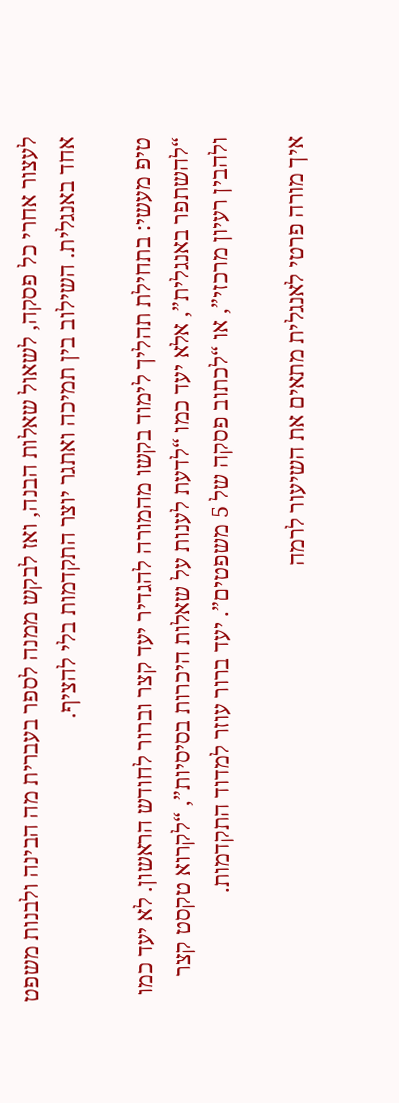לעצור אחרי כל פסקה, לשאול שאלות הבנה, ואז לבקש ממנה לספר בעברית מה הבינה ולבנות משפט אחד באנגלית. השילוב בין תמיכה ואתגר יוצר התקדמות בלי להציף.

טיפ מעשי: בתחילת תהליך לימוד בקשו מהמורה להגדיר יעד קצר וברור לחודש הראשון. לא יעד כמו “להשתפר באנגלית”, אלא יעד כמו “לדעת לענות על שאלות היכרות בסיסיות”, “לקרוא טקסט קצר ולהבין רעיון מרכזי”, או “לכתוב פסקה של 5 משפטים”. יעד ברור עוזר למדוד התקדמות.

איך מורה פרטי לאנגלית מתאים את השיעור לרמה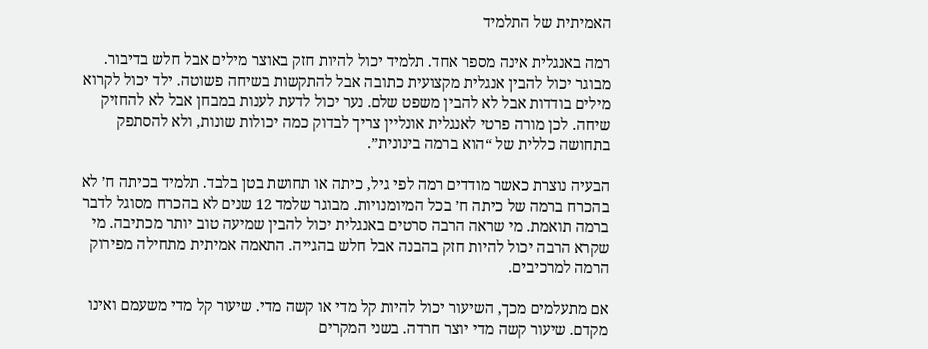האמיתית של התלמיד

רמה באנגלית אינה מספר אחד. תלמיד יכול להיות חזק באוצר מילים אבל חלש בדיבור. מבוגר יכול להבין אנגלית מקצועית כתובה אבל להתקשות בשיחה פשוטה. ילד יכול לקרוא מילים בודדות אבל לא להבין משפט שלם. נער יכול לדעת לענות במבחן אבל לא להחזיק שיחה. לכן מורה פרטי לאנגלית אונליין צריך לבדוק כמה יכולות שונות, ולא להסתפק בתחושה כללית של “הוא ברמה בינונית”.

הבעיה נוצרת כאשר מודדים רמה לפי גיל, כיתה או תחושת בטן בלבד. תלמיד בכיתה ח׳ לא בהכרח ברמה של כיתה ח׳ בכל המיומנויות. מבוגר שלמד 12 שנים לא בהכרח מסוגל לדבר ברמה תואמת. מי שראה הרבה סרטים באנגלית יכול להבין שמיעה טוב יותר מכתיבה. מי שקרא הרבה יכול להיות חזק בהבנה אבל חלש בהגייה. התאמה אמיתית מתחילה מפירוק הרמה למרכיבים.

אם מתעלמים מכך, השיעור יכול להיות קל מדי או קשה מדי. שיעור קל מדי משעמם ואינו מקדם. שיעור קשה מדי יוצר חרדה. בשני המקרים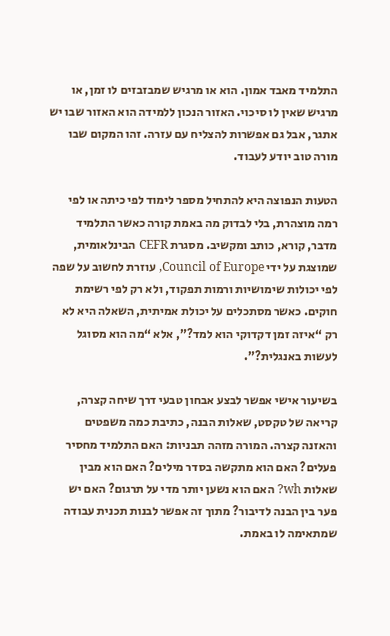התלמיד מאבד אמון. הוא או מרגיש שמבזבזים לו זמן, או מרגיש שאין לו סיכוי. האזור הנכון ללמידה הוא האזור שבו יש אתגר, אבל גם אפשרות להצליח עם עזרה. זהו המקום שבו מורה טוב יודע לעבוד.

הטעות הנפוצה היא להתחיל מספר לימוד לפי כיתה או לפי רמה מוצהרת, בלי לבדוק מה באמת קורה כאשר התלמיד מדבר, קורא, כותב ומקשיב. מסגרת CEFR הבינלאומית, שמוצגת על ידי Council of Europe, עוזרת לחשוב על שפה לפי יכולות שימושיות ורמות תפקוד, ולא רק לפי רשימת חוקים. כאשר מסתכלים על יכולת אמיתית, השאלה היא לא רק “איזה זמן דקדוקי הוא למד?”, אלא “מה הוא מסוגל לעשות באנגלית?”.

בשיעור אישי אפשר לבצע אבחון טבעי דרך שיחה קצרה, קריאה של טקסט, שאלות הבנה, כתיבת כמה משפטים והאזנה קצרה. המורה מזהה תבניות: האם התלמיד מחסיר פעלים? האם הוא מתקשה בסדר מילים? האם הוא מבין שאלות wh? האם הוא נשען יותר מדי על תרגום? האם יש פער בין הבנה לדיבור? מתוך זה אפשר לבנות תכנית עבודה שמתאימה לו באמת.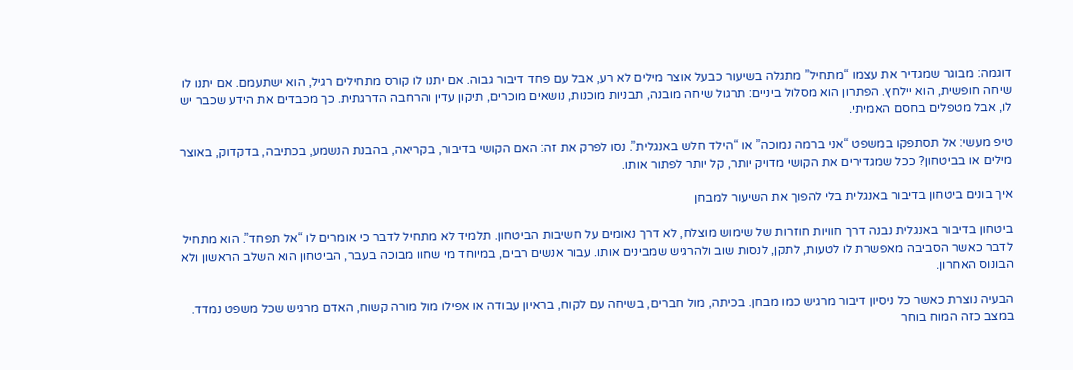דוגמה: מבוגר שמגדיר את עצמו “מתחיל” מתגלה בשיעור כבעל אוצר מילים לא רע, אבל עם פחד דיבור גבוה. אם יתנו לו קורס מתחילים רגיל, הוא ישתעמם. אם יתנו לו שיחה חופשית, הוא יילחץ. הפתרון הוא מסלול ביניים: תרגול שיחה מובנה, תבניות מוכנות, נושאים מוכרים, תיקון עדין והרחבה הדרגתית. כך מכבדים את הידע שכבר יש לו, אבל מטפלים בחסם האמיתי.

טיפ מעשי: אל תסתפקו במשפט “אני ברמה נמוכה” או “הילד חלש באנגלית”. נסו לפרק את זה: האם הקושי בדיבור, בקריאה, בהבנת הנשמע, בכתיבה, בדקדוק, באוצר מילים או בביטחון? ככל שמגדירים את הקושי מדויק יותר, קל יותר לפתור אותו.

איך בונים ביטחון בדיבור באנגלית בלי להפוך את השיעור למבחן

ביטחון בדיבור באנגלית נבנה דרך חוויות חוזרות של שימוש מוצלח, לא דרך נאומים על חשיבות הביטחון. תלמיד לא מתחיל לדבר כי אומרים לו “אל תפחד”. הוא מתחיל לדבר כאשר הסביבה מאפשרת לו לטעות, לתקן, לנסות שוב ולהרגיש שמבינים אותו. עבור אנשים רבים, במיוחד מי שחוו מבוכה בעבר, הביטחון הוא השלב הראשון ולא הבונוס האחרון.

הבעיה נוצרת כאשר כל ניסיון דיבור מרגיש כמו מבחן. בכיתה, מול חברים, בשיחה עם לקוח, בראיון עבודה או אפילו מול מורה קשוח, האדם מרגיש שכל משפט נמדד. במצב כזה המוח בוחר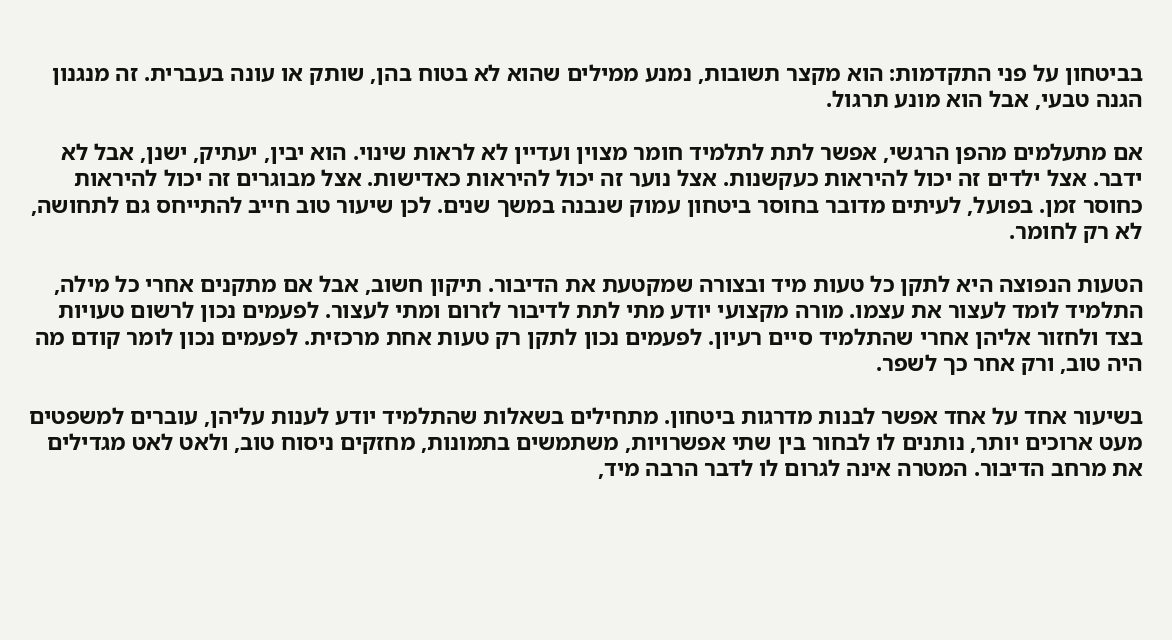בביטחון על פני התקדמות: הוא מקצר תשובות, נמנע ממילים שהוא לא בטוח בהן, שותק או עונה בעברית. זה מנגנון הגנה טבעי, אבל הוא מונע תרגול.

אם מתעלמים מהפן הרגשי, אפשר לתת לתלמיד חומר מצוין ועדיין לא לראות שינוי. הוא יבין, יעתיק, ישנן, אבל לא ידבר. אצל ילדים זה יכול להיראות כעקשנות. אצל נוער זה יכול להיראות כאדישות. אצל מבוגרים זה יכול להיראות כחוסר זמן. בפועל, לעיתים מדובר בחוסר ביטחון עמוק שנבנה במשך שנים. לכן שיעור טוב חייב להתייחס גם לתחושה, לא רק לחומר.

הטעות הנפוצה היא לתקן כל טעות מיד ובצורה שמקטעת את הדיבור. תיקון חשוב, אבל אם מתקנים אחרי כל מילה, התלמיד לומד לעצור את עצמו. מורה מקצועי יודע מתי לתת לדיבור לזרום ומתי לעצור. לפעמים נכון לרשום טעויות בצד ולחזור אליהן אחרי שהתלמיד סיים רעיון. לפעמים נכון לתקן רק טעות אחת מרכזית. לפעמים נכון לומר קודם מה היה טוב, ורק אחר כך לשפר.

בשיעור אחד על אחד אפשר לבנות מדרגות ביטחון. מתחילים בשאלות שהתלמיד יודע לענות עליהן, עוברים למשפטים מעט ארוכים יותר, נותנים לו לבחור בין שתי אפשרויות, משתמשים בתמונות, מחזקים ניסוח טוב, ולאט לאט מגדילים את מרחב הדיבור. המטרה אינה לגרום לו לדבר הרבה מיד,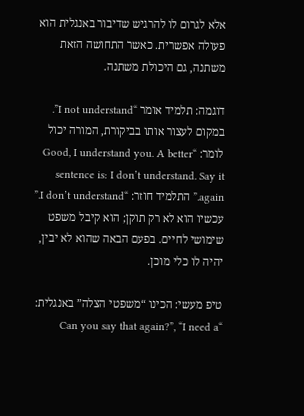אלא לגרום לו להרגיש שדיבור באנגלית הוא פעולה אפשרית. כאשר התחושה הזאת משתנה, גם היכולת משתנה.

דוגמה: תלמיד אומר “I not understand”. במקום לעצור אותו בביקורת, המורה יכול לומר: “Good, I understand you. A better sentence is: I don’t understand. Say it again.” התלמיד חוזר: “I don’t understand.” עכשיו הוא לא רק תוקן; הוא קיבל משפט שימושי לחיים. בפעם הבאה שהוא לא יבין, יהיה לו כלי מוכן.

טיפ מעשי: הכינו “משפטי הצלה” באנגלית: “Can you say that again?”, “I need a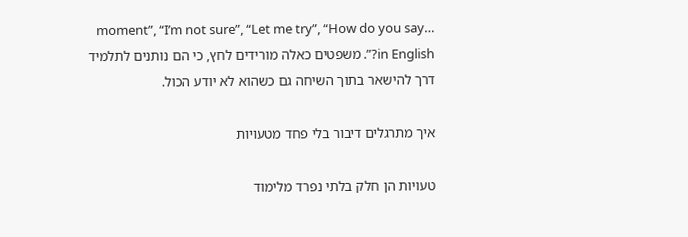moment”, “I’m not sure”, “Let me try”, “How do you say… in English?”. משפטים כאלה מורידים לחץ, כי הם נותנים לתלמיד דרך להישאר בתוך השיחה גם כשהוא לא יודע הכול.

איך מתרגלים דיבור בלי פחד מטעויות

טעויות הן חלק בלתי נפרד מלימוד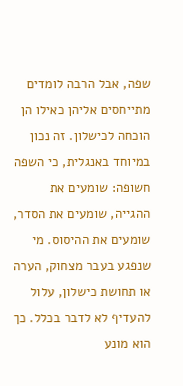שפה, אבל הרבה לומדים מתייחסים אליהן כאילו הן הוכחה לכישלון. זה נכון במיוחד באנגלית, כי השפה חשופה: שומעים את ההגייה, שומעים את הסדר, שומעים את ההיסוס. מי שנפגע בעבר מצחוק, הערה או תחושת כישלון, עלול להעדיף לא לדבר בכלל. כך הוא מונע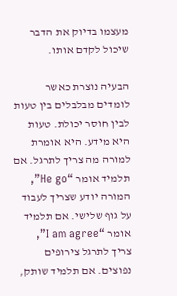מעצמו בדיוק את הדבר שיכול לקדם אותו.

הבעיה נוצרת כאשר לומדים מבלבלים בין טעות לבין חוסר יכולת. טעות היא מידע. היא אומרת למורה מה צריך לתרגל. אם תלמיד אומר “He go”, המורה יודע שצריך לעבוד על גוף שלישי. אם תלמיד אומר “I am agree”, צריך לתרגל צירופים נפוצים. אם תלמיד שותק,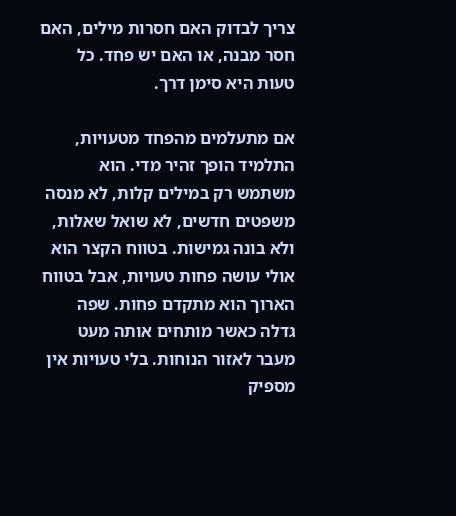צריך לבדוק האם חסרות מילים, האם חסר מבנה, או האם יש פחד. כל טעות היא סימן דרך.

אם מתעלמים מהפחד מטעויות, התלמיד הופך זהיר מדי. הוא משתמש רק במילים קלות, לא מנסה משפטים חדשים, לא שואל שאלות, ולא בונה גמישות. בטווח הקצר הוא אולי עושה פחות טעויות, אבל בטווח הארוך הוא מתקדם פחות. שפה גדלה כאשר מותחים אותה מעט מעבר לאזור הנוחות. בלי טעויות אין מספיק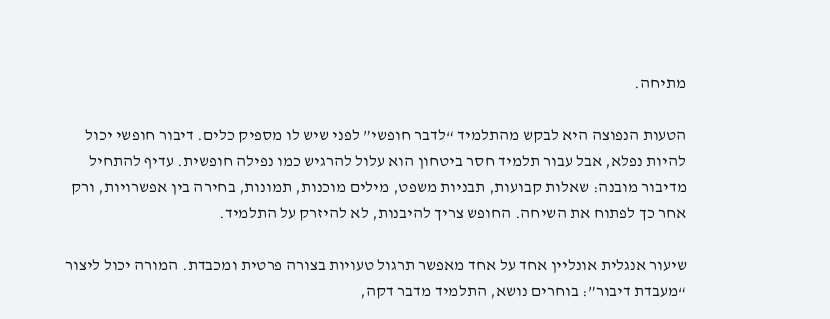מתיחה.

הטעות הנפוצה היא לבקש מהתלמיד “לדבר חופשי” לפני שיש לו מספיק כלים. דיבור חופשי יכול להיות נפלא, אבל עבור תלמיד חסר ביטחון הוא עלול להרגיש כמו נפילה חופשית. עדיף להתחיל מדיבור מובנה: שאלות קבועות, תבניות משפט, מילים מוכנות, תמונות, בחירה בין אפשרויות, ורק אחר כך לפתוח את השיחה. החופש צריך להיבנות, לא להיזרק על התלמיד.

שיעור אנגלית אונליין אחד על אחד מאפשר תרגול טעויות בצורה פרטית ומכבדת. המורה יכול ליצור “מעבדת דיבור”: בוחרים נושא, התלמיד מדבר דקה,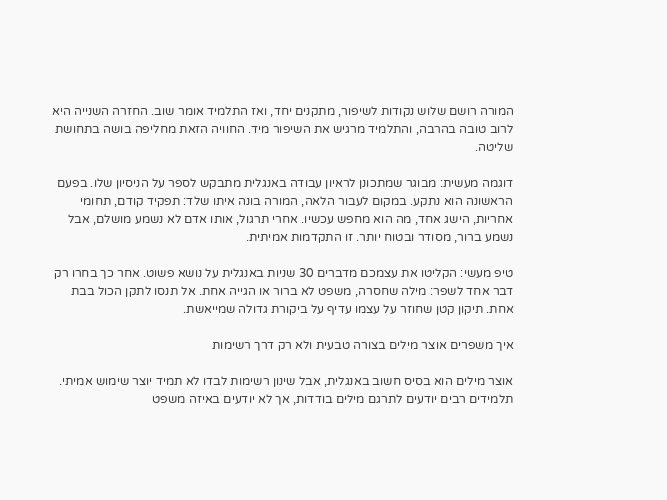המורה רושם שלוש נקודות לשיפור, מתקנים יחד, ואז התלמיד אומר שוב. החזרה השנייה היא לרוב טובה בהרבה, והתלמיד מרגיש את השיפור מיד. החוויה הזאת מחליפה בושה בתחושת שליטה.

דוגמה מעשית: מבוגר שמתכונן לראיון עבודה באנגלית מתבקש לספר על הניסיון שלו. בפעם הראשונה הוא נתקע. במקום לעבור הלאה, המורה בונה איתו שלד: תפקיד קודם, תחומי אחריות, הישג אחד, מה הוא מחפש עכשיו. אחרי תרגול, אותו אדם לא נשמע מושלם, אבל נשמע ברור, מסודר ובטוח יותר. זו התקדמות אמיתית.

טיפ מעשי: הקליטו את עצמכם מדברים 30 שניות באנגלית על נושא פשוט. אחר כך בחרו רק דבר אחד לשפר: מילה שחסרה, משפט לא ברור או הגייה אחת. אל תנסו לתקן הכול בבת אחת. תיקון קטן שחוזר על עצמו עדיף על ביקורת גדולה שמייאשת.

איך משפרים אוצר מילים בצורה טבעית ולא רק דרך רשימות

אוצר מילים הוא בסיס חשוב באנגלית, אבל שינון רשימות לבדו לא תמיד יוצר שימוש אמיתי. תלמידים רבים יודעים לתרגם מילים בודדות, אך לא יודעים באיזה משפט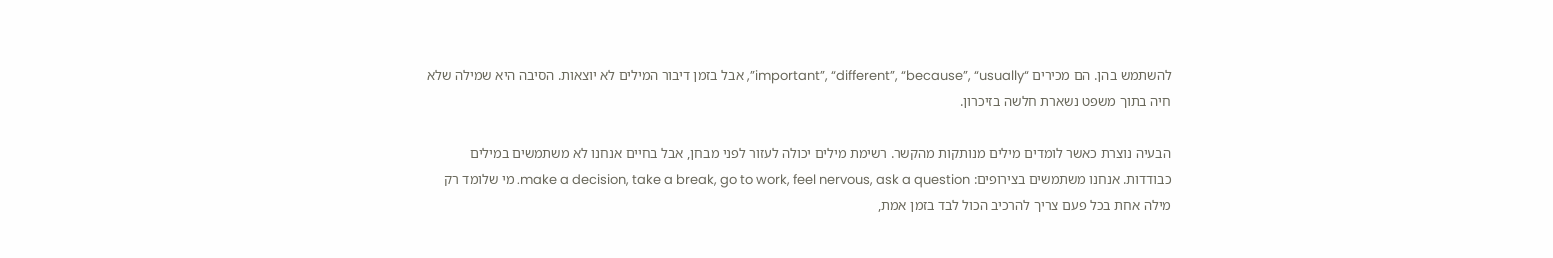להשתמש בהן. הם מכירים “important”, “different”, “because”, “usually”, אבל בזמן דיבור המילים לא יוצאות. הסיבה היא שמילה שלא חיה בתוך משפט נשארת חלשה בזיכרון.

הבעיה נוצרת כאשר לומדים מילים מנותקות מהקשר. רשימת מילים יכולה לעזור לפני מבחן, אבל בחיים אנחנו לא משתמשים במילים כבודדות. אנחנו משתמשים בצירופים: make a decision, take a break, go to work, feel nervous, ask a question. מי שלומד רק מילה אחת בכל פעם צריך להרכיב הכול לבד בזמן אמת,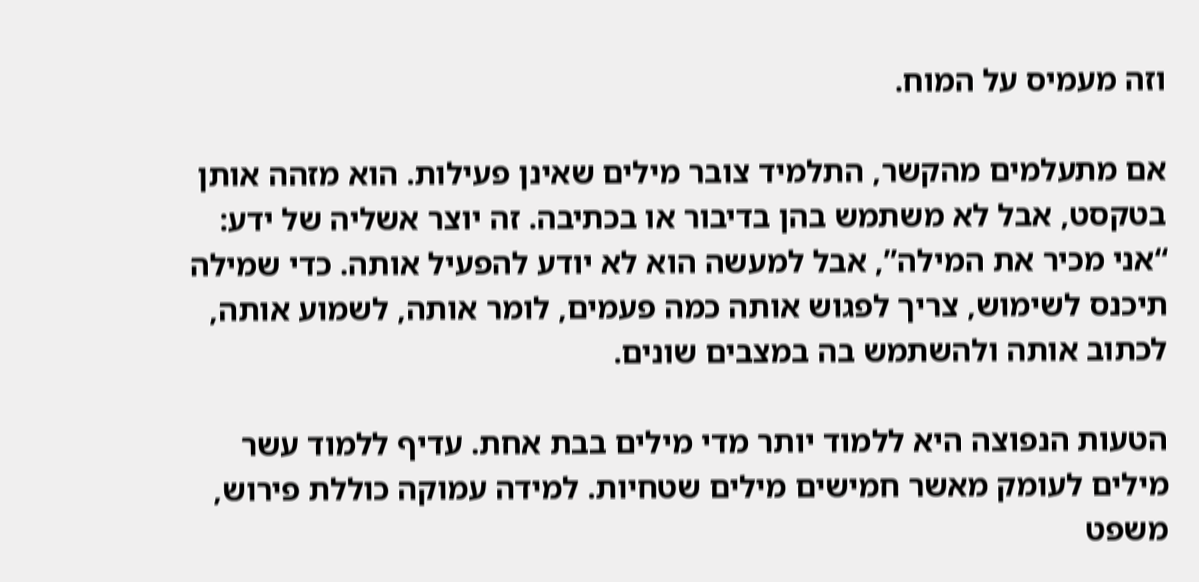וזה מעמיס על המוח.

אם מתעלמים מהקשר, התלמיד צובר מילים שאינן פעילות. הוא מזהה אותן בטקסט, אבל לא משתמש בהן בדיבור או בכתיבה. זה יוצר אשליה של ידע: “אני מכיר את המילה”, אבל למעשה הוא לא יודע להפעיל אותה. כדי שמילה תיכנס לשימוש, צריך לפגוש אותה כמה פעמים, לומר אותה, לשמוע אותה, לכתוב אותה ולהשתמש בה במצבים שונים.

הטעות הנפוצה היא ללמוד יותר מדי מילים בבת אחת. עדיף ללמוד עשר מילים לעומק מאשר חמישים מילים שטחיות. למידה עמוקה כוללת פירוש, משפט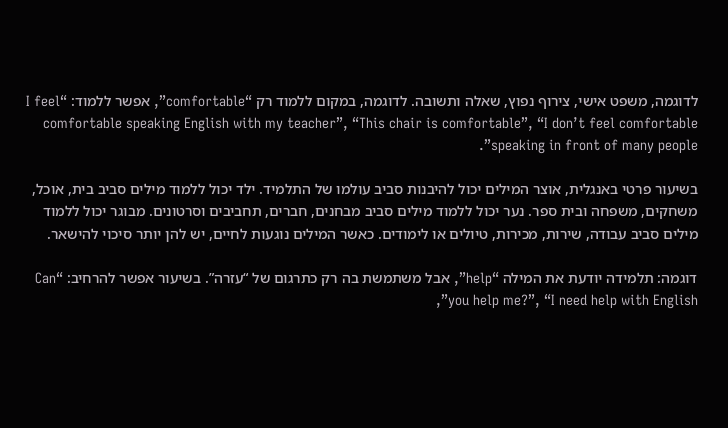לדוגמה, משפט אישי, צירוף נפוץ, שאלה ותשובה. לדוגמה, במקום ללמוד רק “comfortable”, אפשר ללמוד: “I feel comfortable speaking English with my teacher”, “This chair is comfortable”, “I don’t feel comfortable speaking in front of many people”.

בשיעור פרטי באנגלית, אוצר המילים יכול להיבנות סביב עולמו של התלמיד. ילד יכול ללמוד מילים סביב בית, אוכל, משחקים, משפחה ובית ספר. נער יכול ללמוד מילים סביב מבחנים, חברים, תחביבים וסרטונים. מבוגר יכול ללמוד מילים סביב עבודה, שירות, מכירות, טיולים או לימודים. כאשר המילים נוגעות לחיים, יש להן יותר סיכוי להישאר.

דוגמה: תלמידה יודעת את המילה “help”, אבל משתמשת בה רק כתרגום של “עזרה”. בשיעור אפשר להרחיב: “Can you help me?”, “I need help with English”,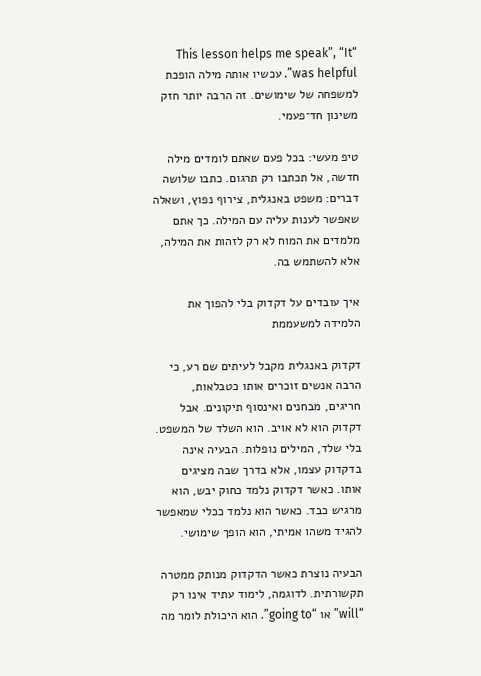“This lesson helps me speak”, “It was helpful”. עכשיו אותה מילה הופכת למשפחה של שימושים. זה הרבה יותר חזק משינון חד־פעמי.

טיפ מעשי: בכל פעם שאתם לומדים מילה חדשה, אל תכתבו רק תרגום. כתבו שלושה דברים: משפט באנגלית, צירוף נפוץ, ושאלה שאפשר לענות עליה עם המילה. כך אתם מלמדים את המוח לא רק לזהות את המילה, אלא להשתמש בה.

איך עובדים על דקדוק בלי להפוך את הלמידה למשעממת

דקדוק באנגלית מקבל לעיתים שם רע, כי הרבה אנשים זוכרים אותו כטבלאות, חריגים, מבחנים ואינסוף תיקונים. אבל דקדוק הוא לא אויב. הוא השלד של המשפט. בלי שלד, המילים נופלות. הבעיה אינה בדקדוק עצמו, אלא בדרך שבה מציגים אותו. כאשר דקדוק נלמד כחוק יבש, הוא מרגיש כבד. כאשר הוא נלמד ככלי שמאפשר להגיד משהו אמיתי, הוא הופך שימושי.

הבעיה נוצרת כאשר הדקדוק מנותק ממטרה תקשורתית. לדוגמה, לימוד עתיד אינו רק “will” או “going to”. הוא היכולת לומר מה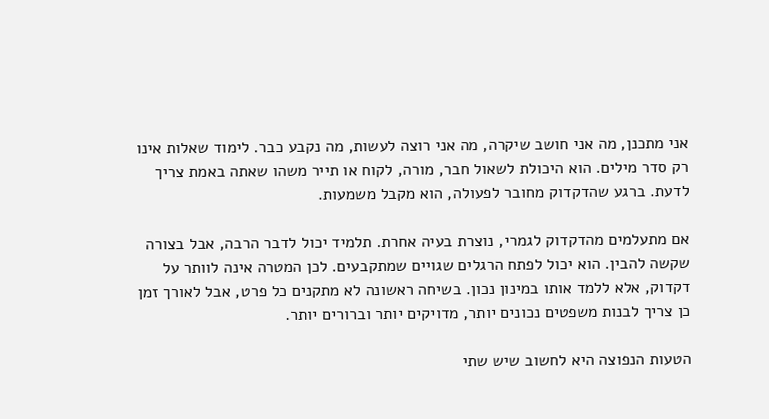אני מתכנן, מה אני חושב שיקרה, מה אני רוצה לעשות, מה נקבע כבר. לימוד שאלות אינו רק סדר מילים. הוא היכולת לשאול חבר, מורה, לקוח או תייר משהו שאתה באמת צריך לדעת. ברגע שהדקדוק מחובר לפעולה, הוא מקבל משמעות.

אם מתעלמים מהדקדוק לגמרי, נוצרת בעיה אחרת. תלמיד יכול לדבר הרבה, אבל בצורה שקשה להבין. הוא יכול לפתח הרגלים שגויים שמתקבעים. לכן המטרה אינה לוותר על דקדוק, אלא ללמד אותו במינון נכון. בשיחה ראשונה לא מתקנים כל פרט, אבל לאורך זמן כן צריך לבנות משפטים נכונים יותר, מדויקים יותר וברורים יותר.

הטעות הנפוצה היא לחשוב שיש שתי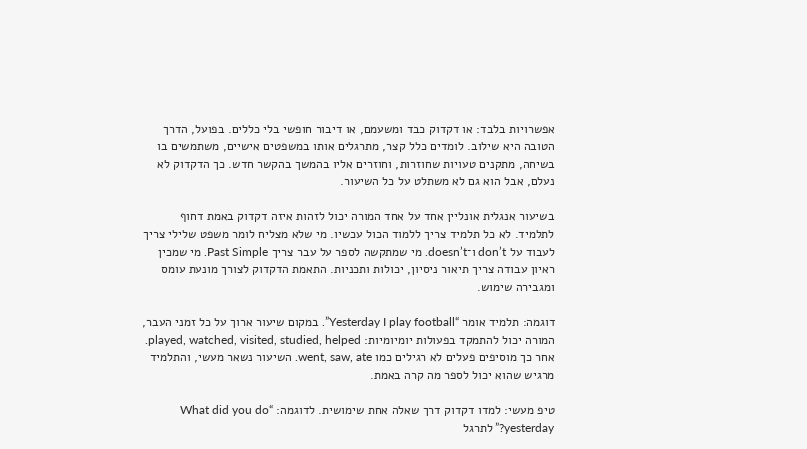אפשרויות בלבד: או דקדוק כבד ומשעמם, או דיבור חופשי בלי כללים. בפועל, הדרך הטובה היא שילוב. לומדים כלל קצר, מתרגלים אותו במשפטים אישיים, משתמשים בו בשיחה, מתקנים טעויות שחוזרות, וחוזרים אליו בהמשך בהקשר חדש. כך הדקדוק לא נעלם, אבל הוא גם לא משתלט על כל השיעור.

בשיעור אנגלית אונליין אחד על אחד המורה יכול לזהות איזה דקדוק באמת דחוף לתלמיד. לא כל תלמיד צריך ללמוד הכול עכשיו. מי שלא מצליח לומר משפט שלילי צריך לעבוד על don’t ו־doesn’t. מי שמתקשה לספר על עבר צריך Past Simple. מי שמכין ראיון עבודה צריך תיאור ניסיון, יכולות ותכניות. התאמת הדקדוק לצורך מונעת עומס ומגבירה שימוש.

דוגמה: תלמיד אומר “Yesterday I play football”. במקום שיעור ארוך על כל זמני העבר, המורה יכול להתמקד בפעולות יומיומיות: played, watched, visited, studied, helped. אחר כך מוסיפים פעלים לא רגילים כמו went, saw, ate. השיעור נשאר מעשי, והתלמיד מרגיש שהוא יכול לספר מה קרה באמת.

טיפ מעשי: למדו דקדוק דרך שאלה אחת שימושית. לדוגמה: “What did you do yesterday?” לתרגל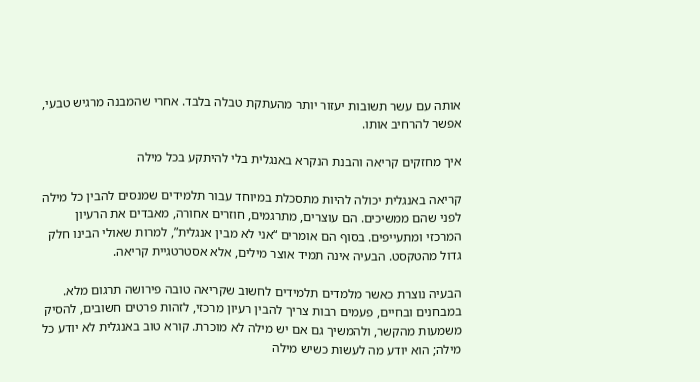אותה עם עשר תשובות יעזור יותר מהעתקת טבלה בלבד. אחרי שהמבנה מרגיש טבעי, אפשר להרחיב אותו.

איך מחזקים קריאה והבנת הנקרא באנגלית בלי להיתקע בכל מילה

קריאה באנגלית יכולה להיות מתסכלת במיוחד עבור תלמידים שמנסים להבין כל מילה לפני שהם ממשיכים. הם עוצרים, מתרגמים, חוזרים אחורה, מאבדים את הרעיון המרכזי ומתעייפים. בסוף הם אומרים “אני לא מבין אנגלית”, למרות שאולי הבינו חלק גדול מהטקסט. הבעיה אינה תמיד אוצר מילים, אלא אסטרטגיית קריאה.

הבעיה נוצרת כאשר מלמדים תלמידים לחשוב שקריאה טובה פירושה תרגום מלא. במבחנים ובחיים, פעמים רבות צריך להבין רעיון מרכזי, לזהות פרטים חשובים, להסיק משמעות מהקשר, ולהמשיך גם אם יש מילה לא מוכרת. קורא טוב באנגלית לא יודע כל מילה; הוא יודע מה לעשות כשיש מילה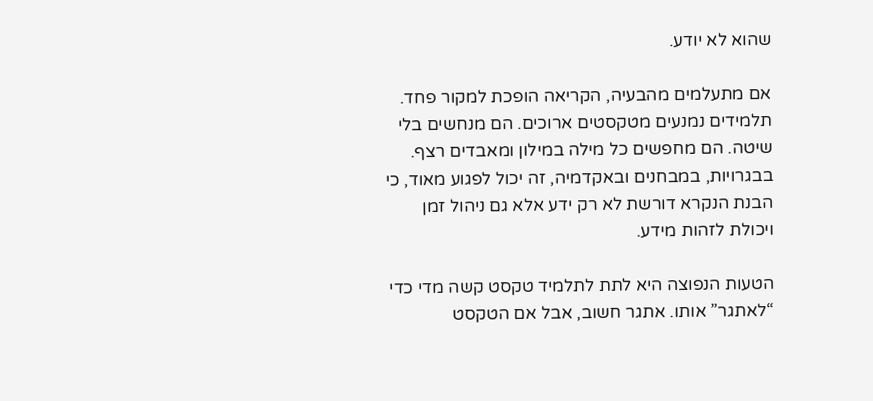שהוא לא יודע.

אם מתעלמים מהבעיה, הקריאה הופכת למקור פחד. תלמידים נמנעים מטקסטים ארוכים. הם מנחשים בלי שיטה. הם מחפשים כל מילה במילון ומאבדים רצף. בבגרויות, במבחנים ובאקדמיה, זה יכול לפגוע מאוד, כי הבנת הנקרא דורשת לא רק ידע אלא גם ניהול זמן ויכולת לזהות מידע.

הטעות הנפוצה היא לתת לתלמיד טקסט קשה מדי כדי “לאתגר” אותו. אתגר חשוב, אבל אם הטקסט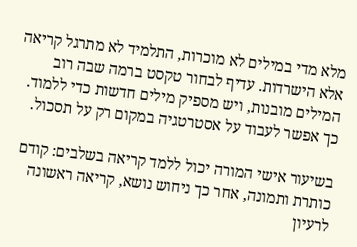מלא מדי במילים לא מוכרות, התלמיד לא מתרגל קריאה אלא הישרדות. עדיף לבחור טקסט ברמה שבה רוב המילים מובנות, ויש מספיק מילים חדשות כדי ללמוד. כך אפשר לעבוד על אסטרטגיה במקום רק על תסכול.

בשיעור אישי המורה יכול ללמד קריאה בשלבים: קודם כותרת ותמונה, אחר כך ניחוש נושא, קריאה ראשונה לרעיון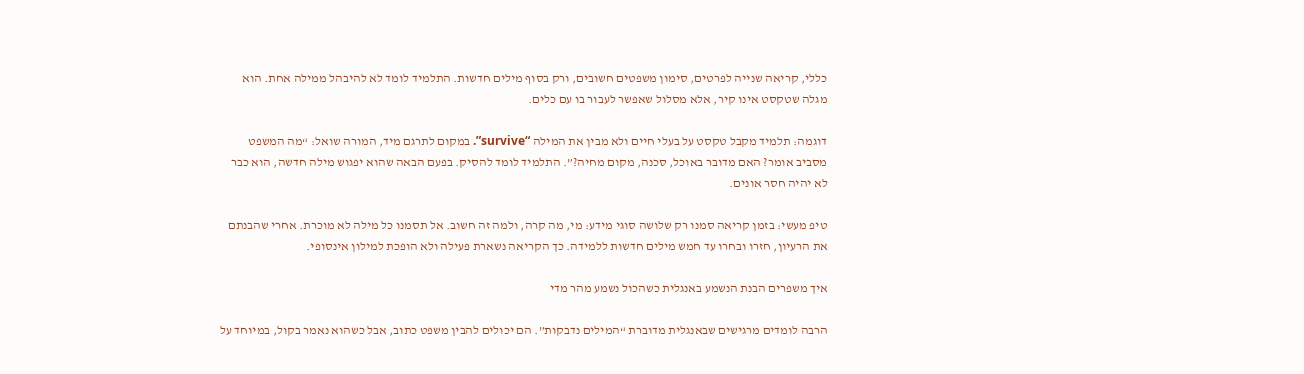כללי, קריאה שנייה לפרטים, סימון משפטים חשובים, ורק בסוף מילים חדשות. התלמיד לומד לא להיבהל ממילה אחת. הוא מגלה שטקסט אינו קיר, אלא מסלול שאפשר לעבור בו עם כלים.

דוגמה: תלמיד מקבל טקסט על בעלי חיים ולא מבין את המילה “survive”. במקום לתרגם מיד, המורה שואל: “מה המשפט מסביב אומר? האם מדובר באוכל, סכנה, מקום מחיה?”. התלמיד לומד להסיק. בפעם הבאה שהוא יפגוש מילה חדשה, הוא כבר לא יהיה חסר אונים.

טיפ מעשי: בזמן קריאה סמנו רק שלושה סוגי מידע: מי, מה קרה, ולמה זה חשוב. אל תסמנו כל מילה לא מוכרת. אחרי שהבנתם את הרעיון, חזרו ובחרו עד חמש מילים חדשות ללמידה. כך הקריאה נשארת פעילה ולא הופכת למילון אינסופי.

איך משפרים הבנת הנשמע באנגלית כשהכול נשמע מהר מדי

הרבה לומדים מרגישים שבאנגלית מדוברת “המילים נדבקות”. הם יכולים להבין משפט כתוב, אבל כשהוא נאמר בקול, במיוחד על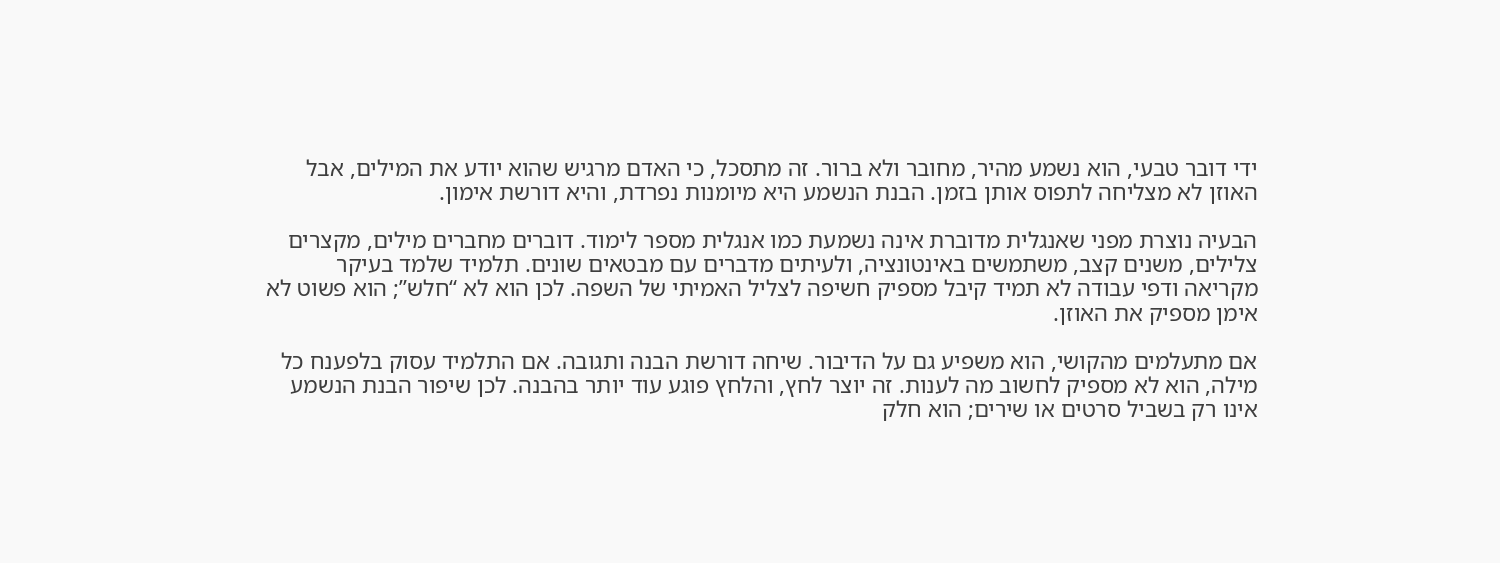ידי דובר טבעי, הוא נשמע מהיר, מחובר ולא ברור. זה מתסכל, כי האדם מרגיש שהוא יודע את המילים, אבל האוזן לא מצליחה לתפוס אותן בזמן. הבנת הנשמע היא מיומנות נפרדת, והיא דורשת אימון.

הבעיה נוצרת מפני שאנגלית מדוברת אינה נשמעת כמו אנגלית מספר לימוד. דוברים מחברים מילים, מקצרים צלילים, משנים קצב, משתמשים באינטונציה, ולעיתים מדברים עם מבטאים שונים. תלמיד שלמד בעיקר מקריאה ודפי עבודה לא תמיד קיבל מספיק חשיפה לצליל האמיתי של השפה. לכן הוא לא “חלש”; הוא פשוט לא אימן מספיק את האוזן.

אם מתעלמים מהקושי, הוא משפיע גם על הדיבור. שיחה דורשת הבנה ותגובה. אם התלמיד עסוק בלפענח כל מילה, הוא לא מספיק לחשוב מה לענות. זה יוצר לחץ, והלחץ פוגע עוד יותר בהבנה. לכן שיפור הבנת הנשמע אינו רק בשביל סרטים או שירים; הוא חלק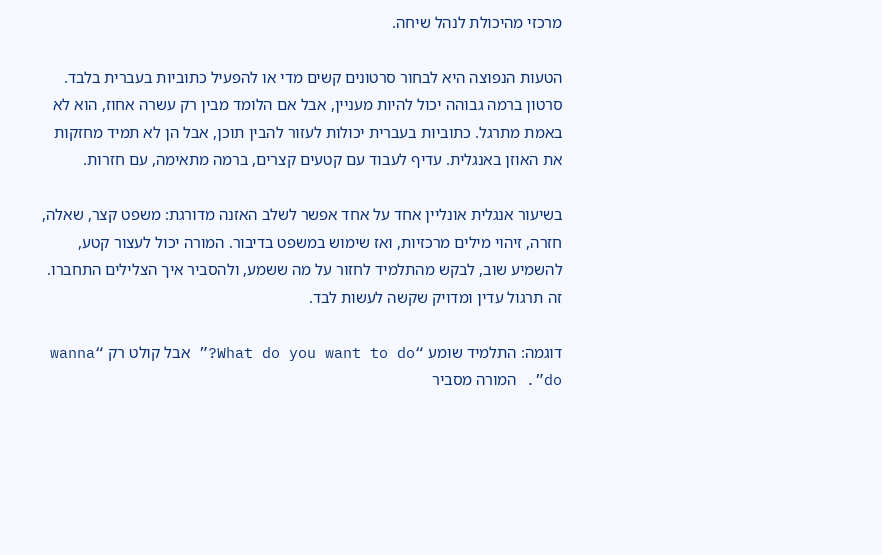מרכזי מהיכולת לנהל שיחה.

הטעות הנפוצה היא לבחור סרטונים קשים מדי או להפעיל כתוביות בעברית בלבד. סרטון ברמה גבוהה יכול להיות מעניין, אבל אם הלומד מבין רק עשרה אחוז, הוא לא באמת מתרגל. כתוביות בעברית יכולות לעזור להבין תוכן, אבל הן לא תמיד מחזקות את האוזן באנגלית. עדיף לעבוד עם קטעים קצרים, ברמה מתאימה, עם חזרות.

בשיעור אנגלית אונליין אחד על אחד אפשר לשלב האזנה מדורגת: משפט קצר, שאלה, חזרה, זיהוי מילים מרכזיות, ואז שימוש במשפט בדיבור. המורה יכול לעצור קטע, להשמיע שוב, לבקש מהתלמיד לחזור על מה ששמע, ולהסביר איך הצלילים התחברו. זה תרגול עדין ומדויק שקשה לעשות לבד.

דוגמה: התלמיד שומע “What do you want to do?” אבל קולט רק “wanna do”. המורה מסביר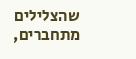שהצלילים מתחברים,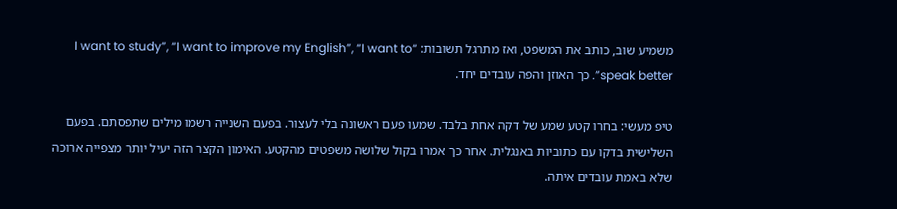משמיע שוב, כותב את המשפט, ואז מתרגל תשובות: “I want to study”, “I want to improve my English”, “I want to speak better”. כך האוזן והפה עובדים יחד.

טיפ מעשי: בחרו קטע שמע של דקה אחת בלבד. שמעו פעם ראשונה בלי לעצור. בפעם השנייה רשמו מילים שתפסתם. בפעם השלישית בדקו עם כתוביות באנגלית. אחר כך אמרו בקול שלושה משפטים מהקטע. האימון הקצר הזה יעיל יותר מצפייה ארוכה שלא באמת עובדים איתה.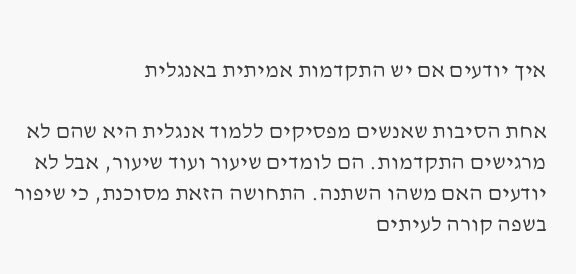איך יודעים אם יש התקדמות אמיתית באנגלית

אחת הסיבות שאנשים מפסיקים ללמוד אנגלית היא שהם לא מרגישים התקדמות. הם לומדים שיעור ועוד שיעור, אבל לא יודעים האם משהו השתנה. התחושה הזאת מסוכנת, כי שיפור בשפה קורה לעיתים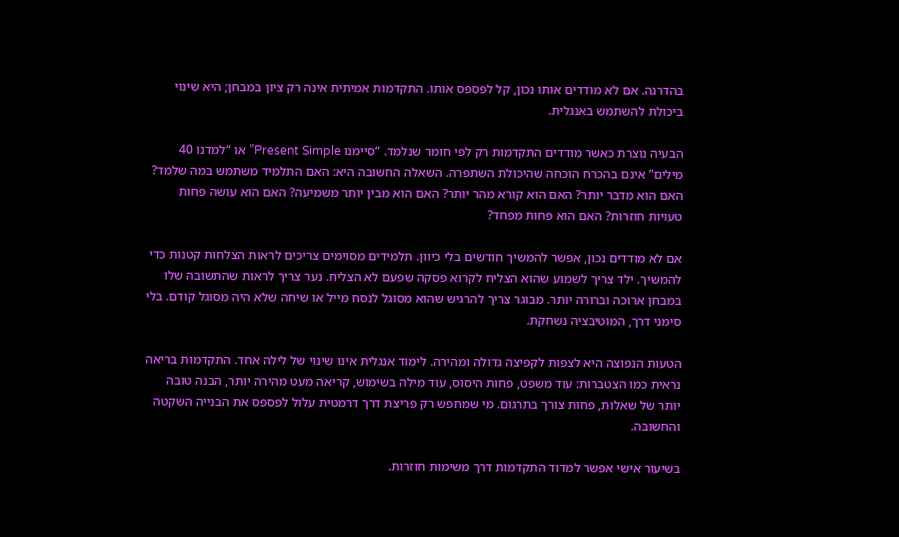בהדרגה. אם לא מודדים אותו נכון, קל לפספס אותו. התקדמות אמיתית אינה רק ציון במבחן; היא שינוי ביכולת להשתמש באנגלית.

הבעיה נוצרת כאשר מודדים התקדמות רק לפי חומר שנלמד. “סיימנו Present Simple” או “למדנו 40 מילים” אינם בהכרח הוכחה שהיכולת השתפרה. השאלה החשובה היא: האם התלמיד משתמש במה שלמד? האם הוא מדבר יותר? האם הוא קורא מהר יותר? האם הוא מבין יותר משמיעה? האם הוא עושה פחות טעויות חוזרות? האם הוא פחות מפחד?

אם לא מודדים נכון, אפשר להמשיך חודשים בלי כיוון. תלמידים מסוימים צריכים לראות הצלחות קטנות כדי להמשיך. ילד צריך לשמוע שהוא הצליח לקרוא פסקה שפעם לא הצליח. נער צריך לראות שהתשובה שלו במבחן ארוכה וברורה יותר. מבוגר צריך להרגיש שהוא מסוגל לנסח מייל או שיחה שלא היה מסוגל קודם. בלי סימני דרך, המוטיבציה נשחקת.

הטעות הנפוצה היא לצפות לקפיצה גדולה ומהירה. לימוד אנגלית אינו שינוי של לילה אחד. התקדמות בריאה נראית כמו הצטברות: עוד משפט, פחות היסוס, עוד מילה בשימוש, קריאה מעט מהירה יותר, הבנה טובה יותר של שאלות, פחות צורך בתרגום. מי שמחפש רק פריצת דרך דרמטית עלול לפספס את הבנייה השקטה והחשובה.

בשיעור אישי אפשר למדוד התקדמות דרך משימות חוזרות.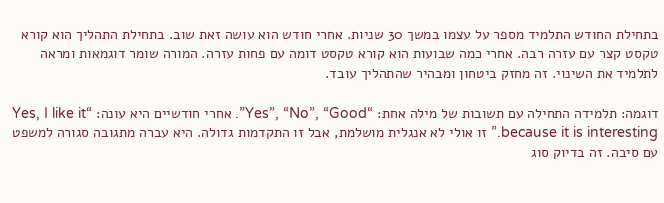בתחילת החודש התלמיד מספר על עצמו במשך 30 שניות. אחרי חודש הוא עושה זאת שוב. בתחילת התהליך הוא קורא טקסט קצר עם עזרה רבה. אחרי כמה שבועות הוא קורא טקסט דומה עם פחות עזרה. המורה שומר דוגמאות ומראה לתלמיד את השינוי. זה מחזק ביטחון ומבהיר שהתהליך עובד.

דוגמה: תלמידה התחילה עם תשובות של מילה אחת: “Yes”, “No”, “Good”. אחרי חודשיים היא עונה: “Yes, I like it because it is interesting.” זו אולי לא אנגלית מושלמת, אבל זו התקדמות גדולה. היא עברה מתגובה סגורה למשפט עם סיבה. זה בדיוק סוג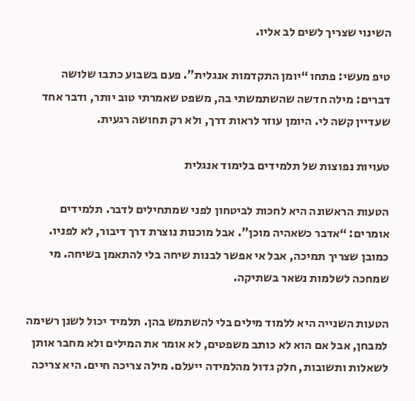השינוי שצריך לשים לב אליו.

טיפ מעשי: פתחו “יומן התקדמות אנגלית”. פעם בשבוע כתבו שלושה דברים: מילה חדשה שהשתמשתי בה, משפט שאמרתי טוב יותר, ודבר אחד שעדיין קשה לי. היומן עוזר לראות דרך, ולא רק תחושה רגעית.

טעויות נפוצות של תלמידים בלימוד אנגלית

הטעות הראשונה היא לחכות לביטחון לפני שמתחילים לדבר. תלמידים אומרים: “אדבר כשאהיה מוכן”. אבל מוכנות נוצרת דרך דיבור, לא לפניו. כמובן שצריך תמיכה, אבל אי אפשר לבנות שיחה בלי להתאמן בשיחה. מי שמחכה לשלמות נשאר בשתיקה.

הטעות השנייה היא ללמוד מילים בלי להשתמש בהן. תלמיד יכול לשנן רשימה למבחן, אבל אם הוא לא כותב משפטים, לא אומר את המילים ולא מחבר אותן לשאלות ותשובות, חלק גדול מהלמידה ייעלם. מילה צריכה חיים. היא צריכה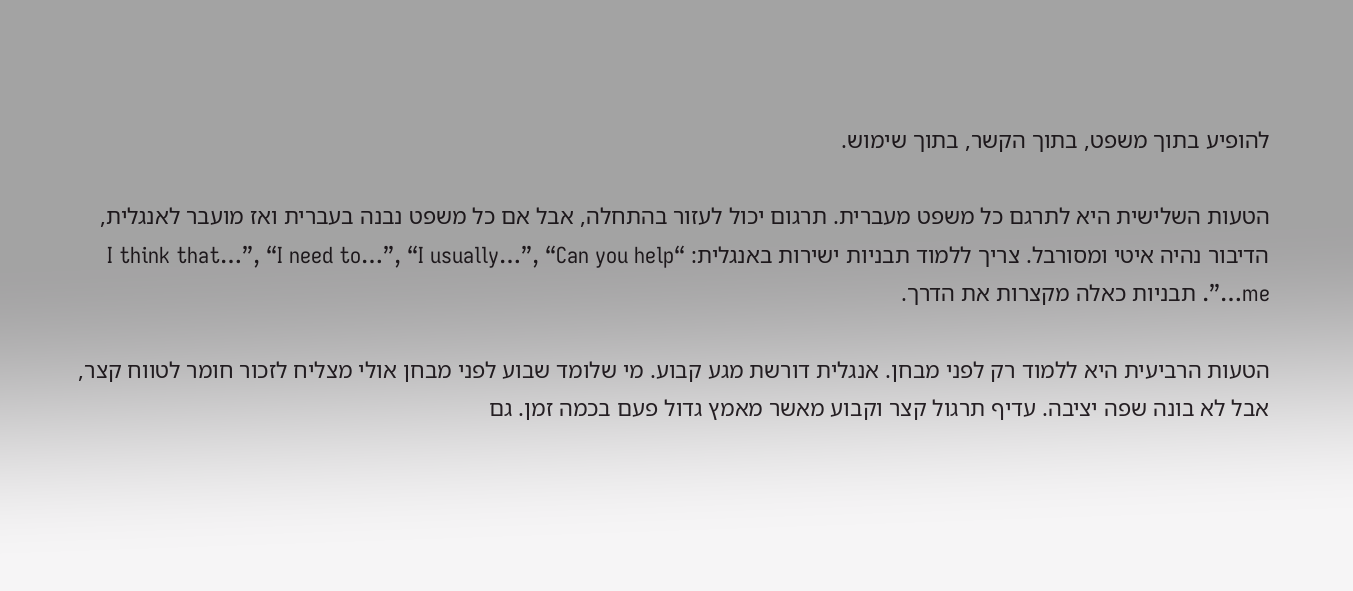להופיע בתוך משפט, בתוך הקשר, בתוך שימוש.

הטעות השלישית היא לתרגם כל משפט מעברית. תרגום יכול לעזור בהתחלה, אבל אם כל משפט נבנה בעברית ואז מועבר לאנגלית, הדיבור נהיה איטי ומסורבל. צריך ללמוד תבניות ישירות באנגלית: “I think that…”, “I need to…”, “I usually…”, “Can you help me…”. תבניות כאלה מקצרות את הדרך.

הטעות הרביעית היא ללמוד רק לפני מבחן. אנגלית דורשת מגע קבוע. מי שלומד שבוע לפני מבחן אולי מצליח לזכור חומר לטווח קצר, אבל לא בונה שפה יציבה. עדיף תרגול קצר וקבוע מאשר מאמץ גדול פעם בכמה זמן. גם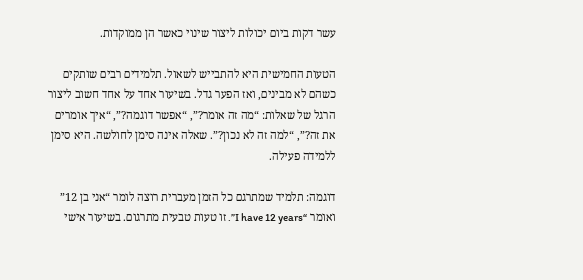עשר דקות ביום יכולות ליצור שינוי כאשר הן ממוקדות.

הטעות החמישית היא להתבייש לשאול. תלמידים רבים שותקים כשהם לא מבינים, ואז הפער גדל. בשיעור אחד על אחד חשוב ליצור הרגל של שאלות: “מה זה אומר?”, “אפשר דוגמה?”, “איך אומרים את זה?”, “למה זה לא נכון?”. שאלה אינה סימן לחולשה. היא סימן ללמידה פעילה.

דוגמה: תלמיד שמתרגם כל הזמן מעברית רוצה לומר “אני בן 12” ואומר “I have 12 years”. זו טעות טבעית מתרגום. בשיעור אישי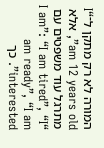המורה לא רק מתקן ל־“I am 12 years old”, אלא מתרגל עוד משפטים עם “I am”: “I am tired”, “I am ready”, “I am interested”. כך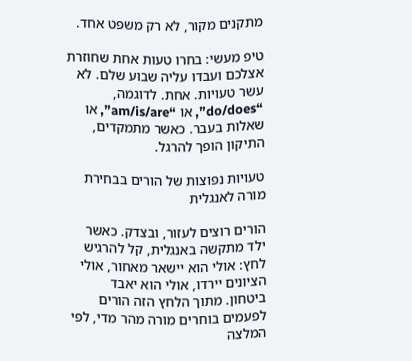מתקנים מקור, לא רק משפט אחד.

טיפ מעשי: בחרו טעות אחת שחוזרת אצלכם ועבדו עליה שבוע שלם. לא עשר טעויות. אחת. לדוגמה, “do/does”, או “am/is/are”, או שאלות בעבר. כאשר מתמקדים, התיקון הופך להרגל.

טעויות נפוצות של הורים בבחירת מורה לאנגלית

הורים רוצים לעזור, ובצדק. כאשר ילד מתקשה באנגלית, קל להרגיש לחץ: אולי הוא יישאר מאחור, אולי הציונים יירדו, אולי הוא יאבד ביטחון. מתוך הלחץ הזה הורים לפעמים בוחרים מורה מהר מדי, לפי המלצה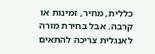כללית, מחיר, זמינות או קרבה. אבל בחירת מורה לאנגלית צריכה להתאים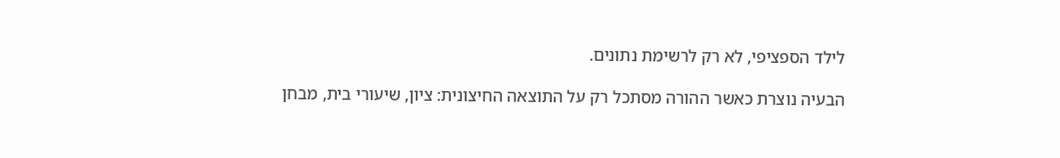לילד הספציפי, לא רק לרשימת נתונים.

הבעיה נוצרת כאשר ההורה מסתכל רק על התוצאה החיצונית: ציון, שיעורי בית, מבחן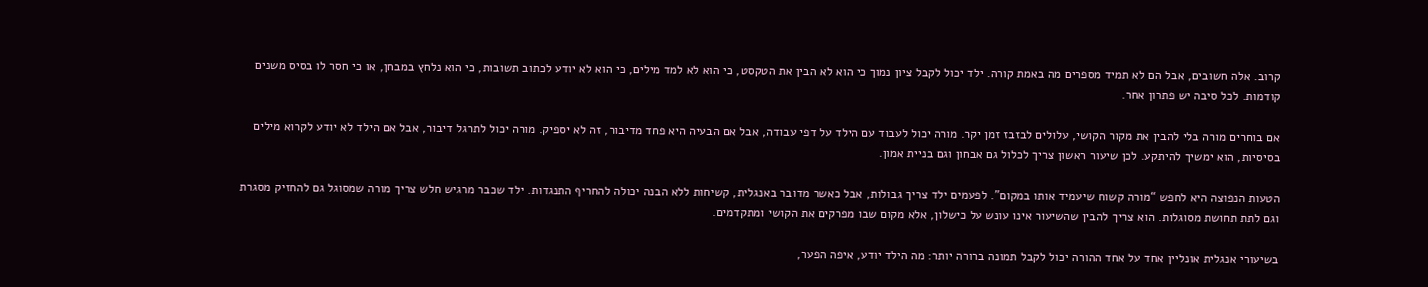קרוב. אלה חשובים, אבל הם לא תמיד מספרים מה באמת קורה. ילד יכול לקבל ציון נמוך כי הוא לא הבין את הטקסט, כי הוא לא למד מילים, כי הוא לא יודע לכתוב תשובות, כי הוא נלחץ במבחן, או כי חסר לו בסיס משנים קודמות. לכל סיבה יש פתרון אחר.

אם בוחרים מורה בלי להבין את מקור הקושי, עלולים לבזבז זמן יקר. מורה יכול לעבוד עם הילד על דפי עבודה, אבל אם הבעיה היא פחד מדיבור, זה לא יספיק. מורה יכול לתרגל דיבור, אבל אם הילד לא יודע לקרוא מילים בסיסיות, הוא ימשיך להיתקע. לכן שיעור ראשון צריך לכלול גם אבחון וגם בניית אמון.

הטעות הנפוצה היא לחפש “מורה קשוח שיעמיד אותו במקום”. לפעמים ילד צריך גבולות, אבל כאשר מדובר באנגלית, קשיחות ללא הבנה יכולה להחריף התנגדות. ילד שכבר מרגיש חלש צריך מורה שמסוגל גם להחזיק מסגרת וגם לתת תחושת מסוגלות. הוא צריך להבין שהשיעור אינו עונש על כישלון, אלא מקום שבו מפרקים את הקושי ומתקדמים.

בשיעורי אנגלית אונליין אחד על אחד ההורה יכול לקבל תמונה ברורה יותר: מה הילד יודע, איפה הפער,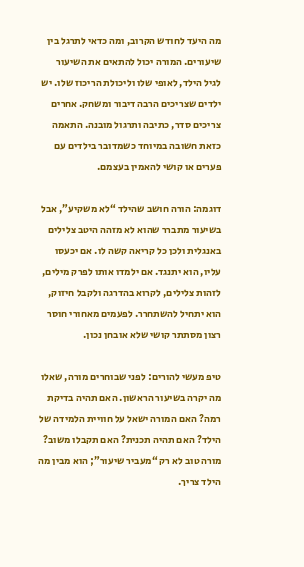מה היעד לחודש הקרוב, ומה כדאי לתרגל בין שיעורים. המורה יכול להתאים את השיעור לגיל הילד, לאופי שלו וליכולת הריכוז שלו. יש ילדים שצריכים הרבה דיבור ומשחק. אחרים צריכים סדר, כתיבה ותרגול מובנה. התאמה כזאת חשובה במיוחד כשמדובר בילדים עם פערים או קושי להאמין בעצמם.

דוגמה: הורה חושב שהילד “לא משקיע”, אבל בשיעור מתברר שהוא לא מזהה היטב צלילים באנגלית ולכן כל קריאה קשה לו. אם יכעסו עליו, הוא יתנגד. אם ילמדו אותו לפרק מילים, לזהות צלילים, לקרוא בהדרגה ולקבל חיזוק, הוא יתחיל להשתחרר. לפעמים מאחורי חוסר רצון מסתתר קושי שלא אובחן נכון.

טיפ מעשי להורים: לפני שבוחרים מורה, שאלו מה יקרה בשיעור הראשון. האם תהיה בדיקת רמה? האם המורה ישאל על חוויית הלמידה של הילד? האם תהיה תכנית? האם תקבלו משוב? מורה טוב לא רק “מעביר שיעור”; הוא מבין מה הילד צריך.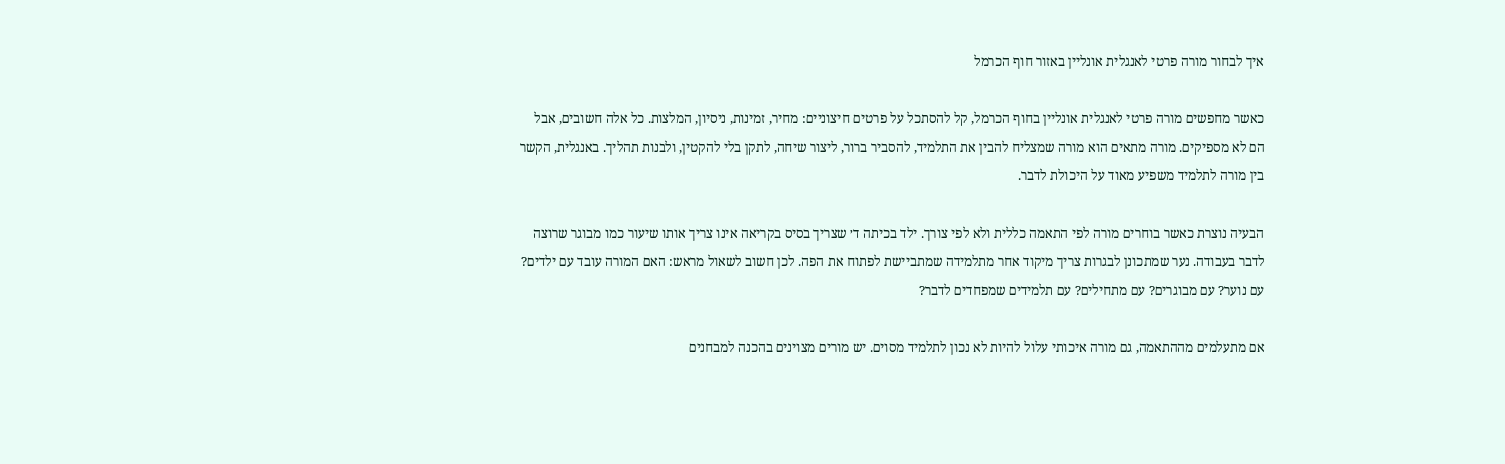איך לבחור מורה פרטי לאנגלית אונליין באזור חוף הכרמל

כאשר מחפשים מורה פרטי לאנגלית אונליין בחוף הכרמל, קל להסתכל על פרטים חיצוניים: מחיר, זמינות, ניסיון, המלצות. כל אלה חשובים, אבל הם לא מספיקים. מורה מתאים הוא מורה שמצליח להבין את התלמיד, להסביר ברור, ליצור שיחה, לתקן בלי להקטין, ולבנות תהליך. באנגלית, הקשר בין מורה לתלמיד משפיע מאוד על היכולת לדבר.

הבעיה נוצרת כאשר בוחרים מורה לפי התאמה כללית ולא לפי צורך. ילד בכיתה ד׳ שצריך בסיס בקריאה אינו צריך אותו שיעור כמו מבוגר שרוצה לדבר בעבודה. נער שמתכונן לבגרות צריך מיקוד אחר מתלמידה שמתביישת לפתוח את הפה. לכן חשוב לשאול מראש: האם המורה עובד עם ילדים? עם נוער? עם מבוגרים? עם מתחילים? עם תלמידים שמפחדים לדבר?

אם מתעלמים מההתאמה, גם מורה איכותי עלול להיות לא נכון לתלמיד מסוים. יש מורים מצוינים בהכנה למבחנים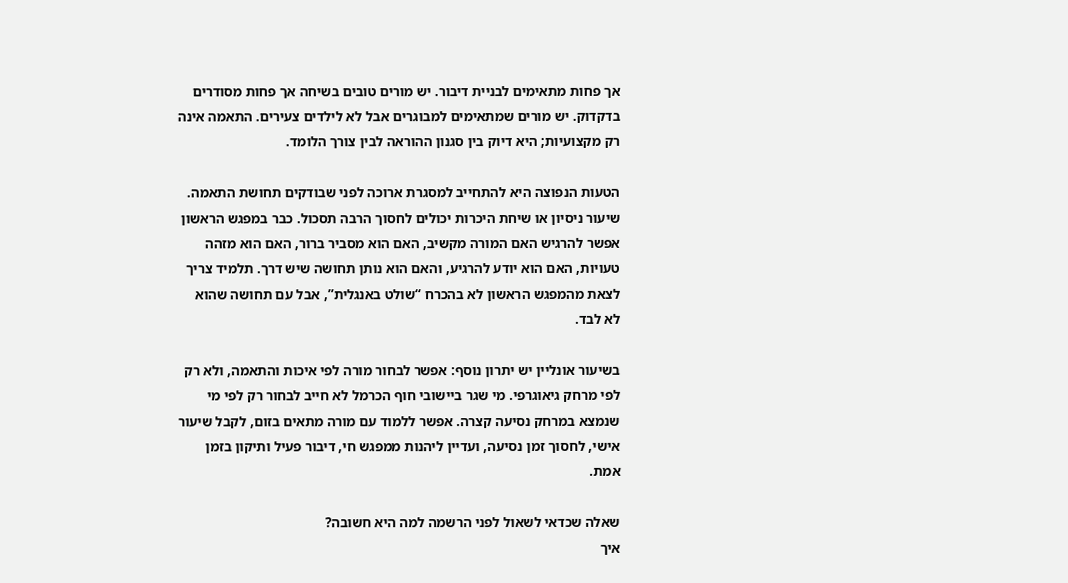אך פחות מתאימים לבניית דיבור. יש מורים טובים בשיחה אך פחות מסודרים בדקדוק. יש מורים שמתאימים למבוגרים אבל לא לילדים צעירים. התאמה אינה רק מקצועיות; היא דיוק בין סגנון ההוראה לבין צורך הלומד.

הטעות הנפוצה היא להתחייב למסגרת ארוכה לפני שבודקים תחושת התאמה. שיעור ניסיון או שיחת היכרות יכולים לחסוך הרבה תסכול. כבר במפגש הראשון אפשר להרגיש האם המורה מקשיב, האם הוא מסביר ברור, האם הוא מזהה טעויות, האם הוא יודע להרגיע, והאם הוא נותן תחושה שיש דרך. תלמיד צריך לצאת מהמפגש הראשון לא בהכרח “שולט באנגלית”, אבל עם תחושה שהוא לא לבד.

בשיעור אונליין יש יתרון נוסף: אפשר לבחור מורה לפי איכות והתאמה, ולא רק לפי מרחק גיאוגרפי. מי שגר ביישובי חוף הכרמל לא חייב לבחור רק לפי מי שנמצא במרחק נסיעה קצרה. אפשר ללמוד עם מורה מתאים בזום, לקבל שיעור אישי, לחסוך זמן נסיעה, ועדיין ליהנות ממפגש חי, דיבור פעיל ותיקון בזמן אמת.

שאלה שכדאי לשאול לפני הרשמה למה היא חשובה?
איך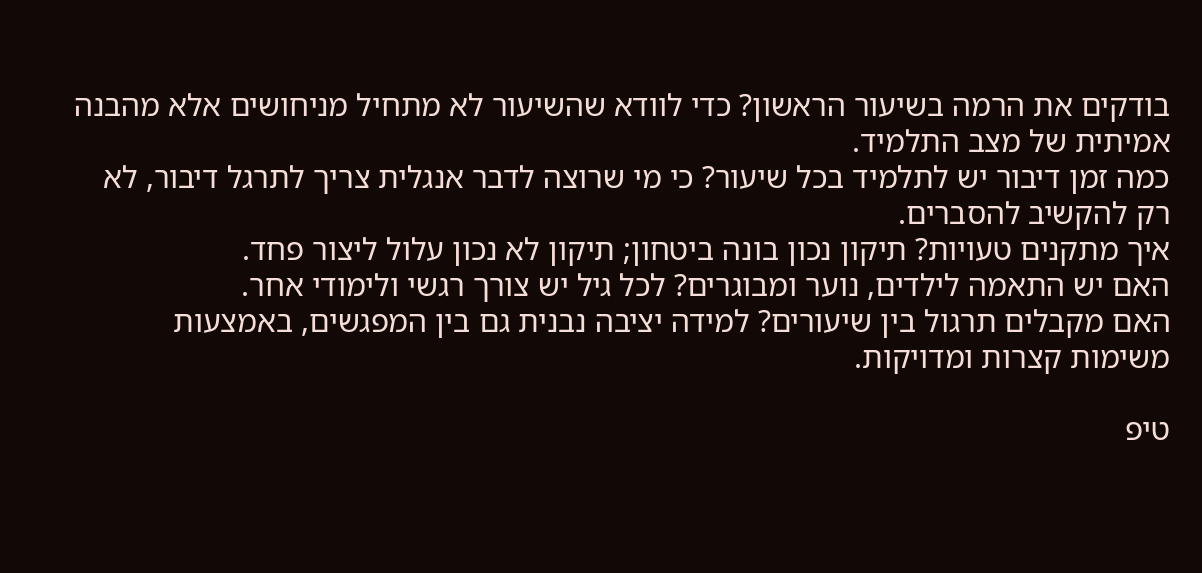בודקים את הרמה בשיעור הראשון? כדי לוודא שהשיעור לא מתחיל מניחושים אלא מהבנה אמיתית של מצב התלמיד.
כמה זמן דיבור יש לתלמיד בכל שיעור? כי מי שרוצה לדבר אנגלית צריך לתרגל דיבור, לא רק להקשיב להסברים.
איך מתקנים טעויות? תיקון נכון בונה ביטחון; תיקון לא נכון עלול ליצור פחד.
האם יש התאמה לילדים, נוער ומבוגרים? לכל גיל יש צורך רגשי ולימודי אחר.
האם מקבלים תרגול בין שיעורים? למידה יציבה נבנית גם בין המפגשים, באמצעות משימות קצרות ומדויקות.

טיפ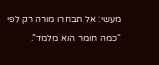מעשי: אל תבחרו מורה רק לפי “כמה חומר הוא מלמד”.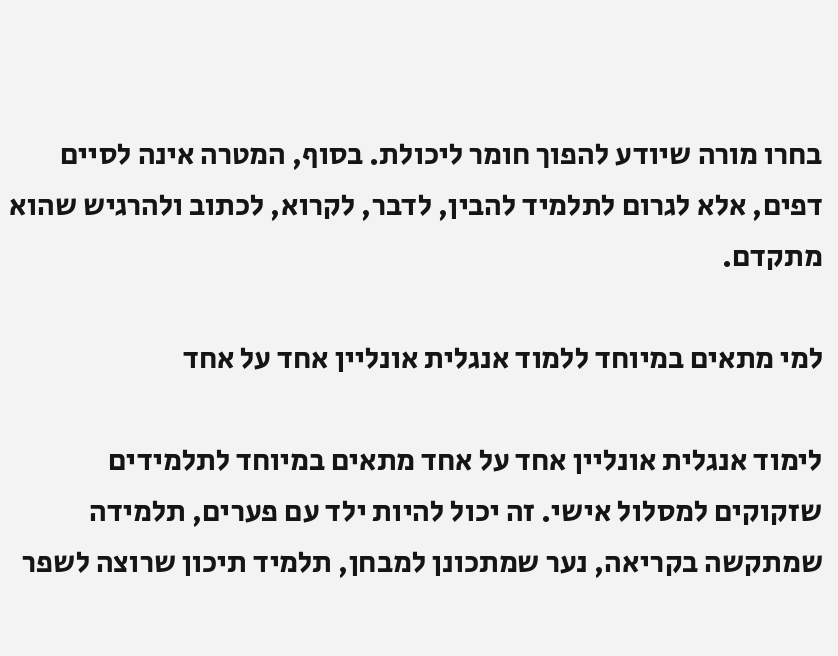בחרו מורה שיודע להפוך חומר ליכולת. בסוף, המטרה אינה לסיים דפים, אלא לגרום לתלמיד להבין, לדבר, לקרוא, לכתוב ולהרגיש שהוא מתקדם.

למי מתאים במיוחד ללמוד אנגלית אונליין אחד על אחד

לימוד אנגלית אונליין אחד על אחד מתאים במיוחד לתלמידים שזקוקים למסלול אישי. זה יכול להיות ילד עם פערים, תלמידה שמתקשה בקריאה, נער שמתכונן למבחן, תלמיד תיכון שרוצה לשפר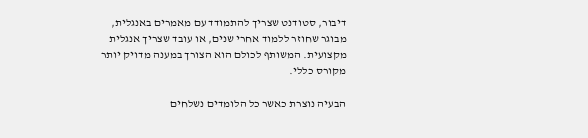דיבור, סטודנט שצריך להתמודד עם מאמרים באנגלית, מבוגר שחוזר ללמוד אחרי שנים, או עובד שצריך אנגלית מקצועית. המשותף לכולם הוא הצורך במענה מדויק יותר מקורס כללי.

הבעיה נוצרת כאשר כל הלומדים נשלחים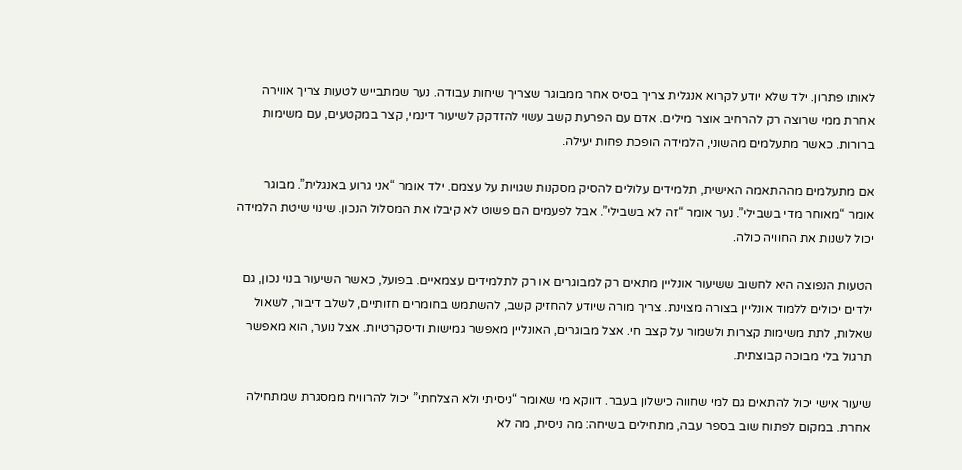לאותו פתרון. ילד שלא יודע לקרוא אנגלית צריך בסיס אחר ממבוגר שצריך שיחות עבודה. נער שמתבייש לטעות צריך אווירה אחרת ממי שרוצה רק להרחיב אוצר מילים. אדם עם הפרעת קשב עשוי להזדקק לשיעור דינמי, קצר במקטעים, עם משימות ברורות. כאשר מתעלמים מהשוני, הלמידה הופכת פחות יעילה.

אם מתעלמים מההתאמה האישית, תלמידים עלולים להסיק מסקנות שגויות על עצמם. ילד אומר “אני גרוע באנגלית”. מבוגר אומר “מאוחר מדי בשבילי”. נער אומר “זה לא בשבילי”. אבל לפעמים הם פשוט לא קיבלו את המסלול הנכון. שינוי שיטת הלמידה יכול לשנות את החוויה כולה.

הטעות הנפוצה היא לחשוב ששיעור אונליין מתאים רק למבוגרים או רק לתלמידים עצמאיים. בפועל, כאשר השיעור בנוי נכון, גם ילדים יכולים ללמוד אונליין בצורה מצוינת. צריך מורה שיודע להחזיק קשב, להשתמש בחומרים חזותיים, לשלב דיבור, לשאול שאלות, לתת משימות קצרות ולשמור על קצב חי. אצל מבוגרים, האונליין מאפשר גמישות ודיסקרטיות. אצל נוער, הוא מאפשר תרגול בלי מבוכה קבוצתית.

שיעור אישי יכול להתאים גם למי שחווה כישלון בעבר. דווקא מי שאומר “ניסיתי ולא הצלחתי” יכול להרוויח ממסגרת שמתחילה אחרת. במקום לפתוח שוב בספר עבה, מתחילים בשיחה: מה ניסית, מה לא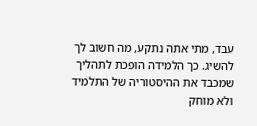עבד, מתי אתה נתקע, מה חשוב לך להשיג. כך הלמידה הופכת לתהליך שמכבד את ההיסטוריה של התלמיד ולא מוחק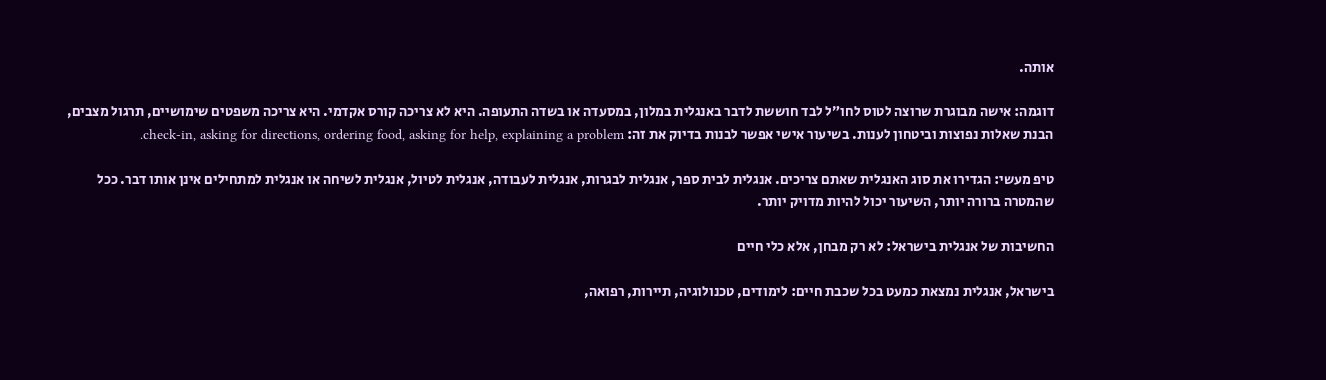אותה.

דוגמה: אישה מבוגרת שרוצה לטוס לחו״ל לבד חוששת לדבר באנגלית במלון, במסעדה או בשדה התעופה. היא לא צריכה קורס אקדמי. היא צריכה משפטים שימושיים, תרגול מצבים, הבנת שאלות נפוצות וביטחון לענות. בשיעור אישי אפשר לבנות בדיוק את זה: check-in, asking for directions, ordering food, asking for help, explaining a problem.

טיפ מעשי: הגדירו את סוג האנגלית שאתם צריכים. אנגלית לבית ספר, אנגלית לבגרות, אנגלית לעבודה, אנגלית לטיול, אנגלית לשיחה או אנגלית למתחילים אינן אותו דבר. ככל שהמטרה ברורה יותר, השיעור יכול להיות מדויק יותר.

החשיבות של אנגלית בישראל: לא רק מבחן, אלא כלי חיים

בישראל, אנגלית נמצאת כמעט בכל שכבת חיים: לימודים, טכנולוגיה, תיירות, רפואה,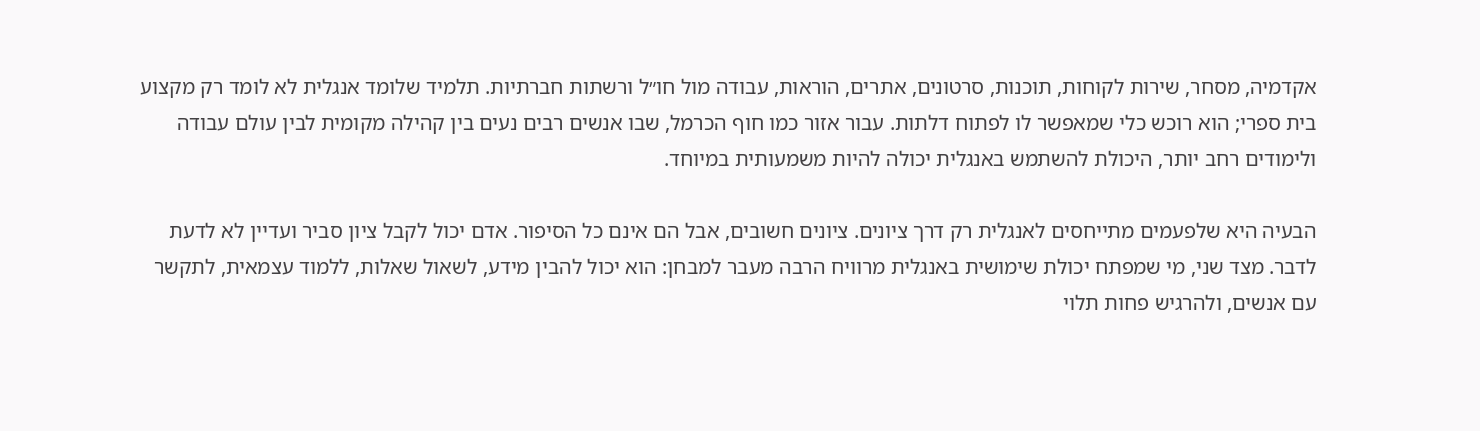אקדמיה, מסחר, שירות לקוחות, תוכנות, סרטונים, אתרים, הוראות, עבודה מול חו״ל ורשתות חברתיות. תלמיד שלומד אנגלית לא לומד רק מקצוע בית ספרי; הוא רוכש כלי שמאפשר לו לפתוח דלתות. עבור אזור כמו חוף הכרמל, שבו אנשים רבים נעים בין קהילה מקומית לבין עולם עבודה ולימודים רחב יותר, היכולת להשתמש באנגלית יכולה להיות משמעותית במיוחד.

הבעיה היא שלפעמים מתייחסים לאנגלית רק דרך ציונים. ציונים חשובים, אבל הם אינם כל הסיפור. אדם יכול לקבל ציון סביר ועדיין לא לדעת לדבר. מצד שני, מי שמפתח יכולת שימושית באנגלית מרוויח הרבה מעבר למבחן: הוא יכול להבין מידע, לשאול שאלות, ללמוד עצמאית, לתקשר עם אנשים, ולהרגיש פחות תלוי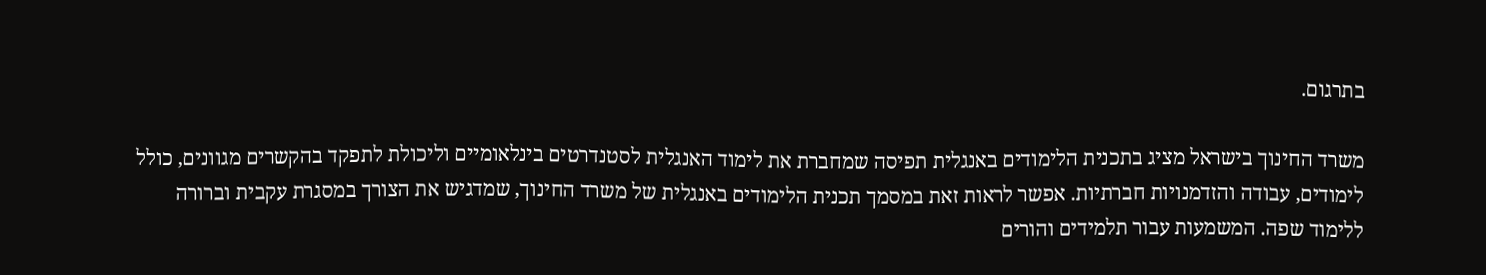בתרגום.

משרד החינוך בישראל מציג בתכנית הלימודים באנגלית תפיסה שמחברת את לימוד האנגלית לסטנדרטים בינלאומיים וליכולת לתפקד בהקשרים מגוונים, כולל לימודים, עבודה והזדמנויות חברתיות. אפשר לראות זאת במסמך תכנית הלימודים באנגלית של משרד החינוך, שמדגיש את הצורך במסגרת עקבית וברורה ללימוד שפה. המשמעות עבור תלמידים והורים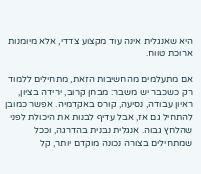היא שאנגלית אינה עוד מקצוע צדדי, אלא מיומנות ארוכת טווח.

אם מתעלמים מהחשיבות הזאת, מתחילים ללמוד רק כשכבר יש משבר: מבחן קרוב, ירידה בציון, ראיון עבודה, נסיעה, קורס באקדמיה. אפשר כמובן להתחיל גם אז, אבל עדיף לבנות את היכולת לפני שהלחץ גבוה. אנגלית נבנית בהדרגה, וככל שמתחילים בצורה נכונה מוקדם יותר, קל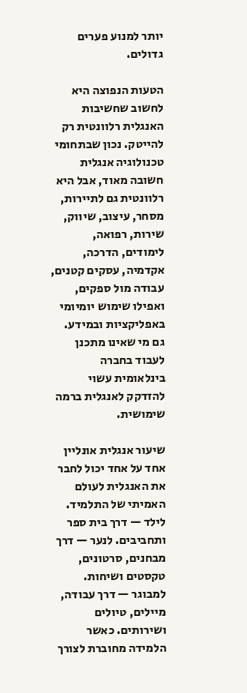יותר למנוע פערים גדולים.

הטעות הנפוצה היא לחשוב שחשיבות האנגלית רלוונטית רק להייטק. נכון שבתחומי טכנולוגיה אנגלית חשובה מאוד, אבל היא רלוונטית גם לתיירות, מסחר, עיצוב, שיווק, שירות, רפואה, לימודים, הדרכה, אקדמיה, עסקים קטנים, עבודה מול ספקים, ואפילו שימוש יומיומי באפליקציות ובמידע. גם מי שאינו מתכנן לעבוד בחברה בינלאומית עשוי להזדקק לאנגלית ברמה שימושית.

שיעור אנגלית אונליין אחד על אחד יכול לחבר את האנגלית לעולם האמיתי של התלמיד. לילד — דרך בית ספר ותחביבים. לנער — דרך מבחנים, סרטונים, טקסטים ושיחות. למבוגר — דרך עבודה, מיילים, טיולים ושירותים. כאשר הלמידה מחוברת לצורך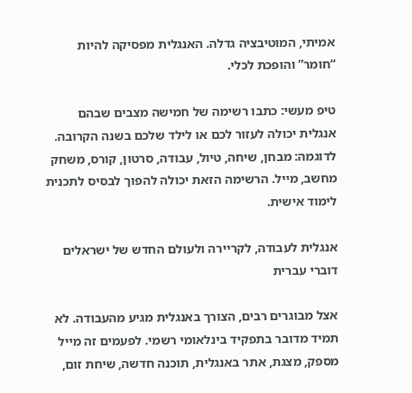אמיתי, המוטיבציה גדלה. האנגלית מפסיקה להיות “חומר” והופכת לכלי.

טיפ מעשי: כתבו רשימה של חמישה מצבים שבהם אנגלית יכולה לעזור לכם או לילד שלכם בשנה הקרובה. לדוגמה: מבחן, שיחה, טיול, עבודה, סרטון, קורס, משחק מחשב, מייל. הרשימה הזאת יכולה להפוך לבסיס לתכנית לימוד אישית.

אנגלית לעבודה, לקריירה ולעולם החדש של ישראלים דוברי עברית

אצל מבוגרים רבים, הצורך באנגלית מגיע מהעבודה. לא תמיד מדובר בתפקיד בינלאומי רשמי. לפעמים זה מייל מספק, מצגת, אתר באנגלית, תוכנה חדשה, שיחת זום,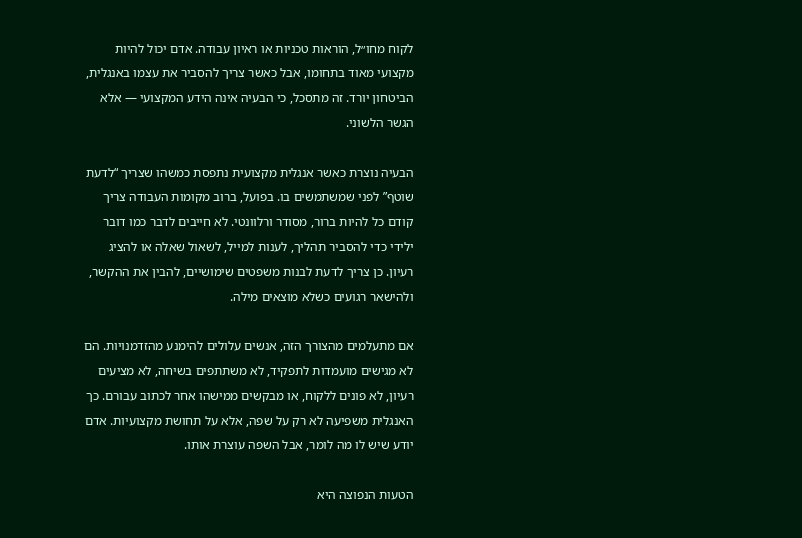לקוח מחו״ל, הוראות טכניות או ראיון עבודה. אדם יכול להיות מקצועי מאוד בתחומו, אבל כאשר צריך להסביר את עצמו באנגלית, הביטחון יורד. זה מתסכל, כי הבעיה אינה הידע המקצועי — אלא הגשר הלשוני.

הבעיה נוצרת כאשר אנגלית מקצועית נתפסת כמשהו שצריך “לדעת שוטף” לפני שמשתמשים בו. בפועל, ברוב מקומות העבודה צריך קודם כל להיות ברור, מסודר ורלוונטי. לא חייבים לדבר כמו דובר ילידי כדי להסביר תהליך, לענות למייל, לשאול שאלה או להציג רעיון. כן צריך לדעת לבנות משפטים שימושיים, להבין את ההקשר, ולהישאר רגועים כשלא מוצאים מילה.

אם מתעלמים מהצורך הזה, אנשים עלולים להימנע מהזדמנויות. הם לא מגישים מועמדות לתפקיד, לא משתתפים בשיחה, לא מציעים רעיון, לא פונים ללקוח, או מבקשים ממישהו אחר לכתוב עבורם. כך האנגלית משפיעה לא רק על שפה, אלא על תחושת מקצועיות. אדם יודע שיש לו מה לומר, אבל השפה עוצרת אותו.

הטעות הנפוצה היא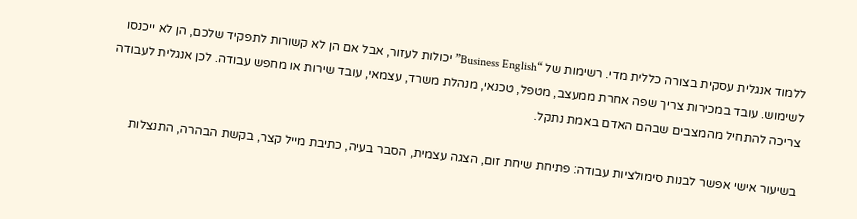ללמוד אנגלית עסקית בצורה כללית מדי. רשימות של “Business English” יכולות לעזור, אבל אם הן לא קשורות לתפקיד שלכם, הן לא ייכנסו לשימוש. עובד במכירות צריך שפה אחרת ממעצב, מטפל, טכנאי, מנהלת משרד, עצמאי, עובד שירות או מחפש עבודה. לכן אנגלית לעבודה צריכה להתחיל מהמצבים שבהם האדם באמת נתקל.

בשיעור אישי אפשר לבנות סימולציות עבודה: פתיחת שיחת זום, הצגה עצמית, הסבר בעיה, כתיבת מייל קצר, בקשת הבהרה, התנצלות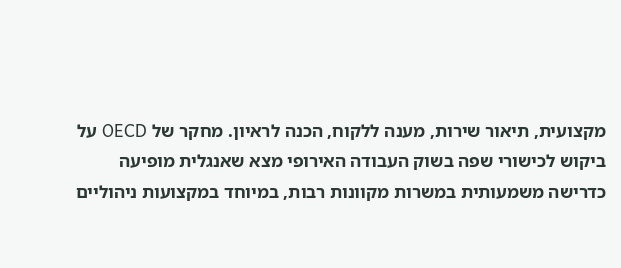מקצועית, תיאור שירות, מענה ללקוח, הכנה לראיון. מחקר של OECD על ביקוש לכישורי שפה בשוק העבודה האירופי מצא שאנגלית מופיעה כדרישה משמעותית במשרות מקוונות רבות, במיוחד במקצועות ניהוליים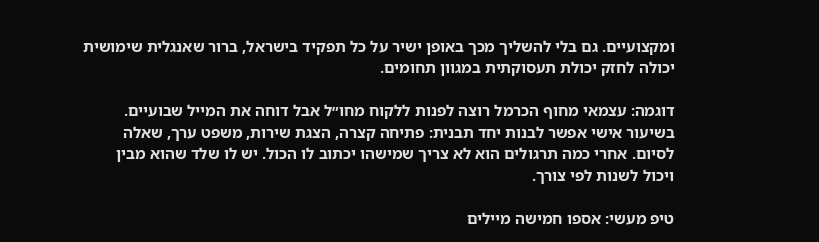ומקצועיים. גם בלי להשליך מכך באופן ישיר על כל תפקיד בישראל, ברור שאנגלית שימושית יכולה לחזק יכולת תעסוקתית במגוון תחומים.

דוגמה: עצמאי מחוף הכרמל רוצה לפנות ללקוח מחו״ל אבל דוחה את המייל שבועיים. בשיעור אישי אפשר לבנות יחד תבנית: פתיחה קצרה, הצגת שירות, משפט ערך, שאלה לסיום. אחרי כמה תרגולים הוא לא צריך שמישהו יכתוב לו הכול. יש לו שלד שהוא מבין ויכול לשנות לפי צורך.

טיפ מעשי: אספו חמישה מיילים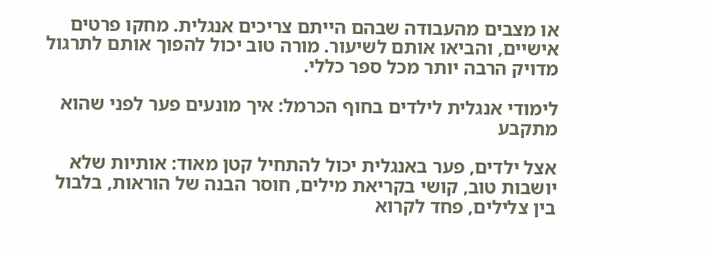או מצבים מהעבודה שבהם הייתם צריכים אנגלית. מחקו פרטים אישיים, והביאו אותם לשיעור. מורה טוב יכול להפוך אותם לתרגול מדויק הרבה יותר מכל ספר כללי.

לימודי אנגלית לילדים בחוף הכרמל: איך מונעים פער לפני שהוא מתקבע

אצל ילדים, פער באנגלית יכול להתחיל קטן מאוד: אותיות שלא יושבות טוב, קושי בקריאת מילים, חוסר הבנה של הוראות, בלבול בין צלילים, פחד לקרוא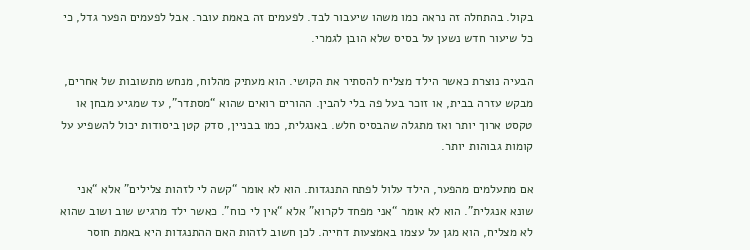בקול. בהתחלה זה נראה כמו משהו שיעבור לבד. לפעמים זה באמת עובר. אבל לפעמים הפער גדל, כי כל שיעור חדש נשען על בסיס שלא הובן לגמרי.

הבעיה נוצרת כאשר הילד מצליח להסתיר את הקושי. הוא מעתיק מהלוח, מנחש מתשובות של אחרים, מבקש עזרה בבית, או זוכר בעל פה בלי להבין. ההורים רואים שהוא “מסתדר”, עד שמגיע מבחן או טקסט ארוך יותר ואז מתגלה שהבסיס חלש. באנגלית, כמו בבניין, סדק קטן ביסודות יכול להשפיע על קומות גבוהות יותר.

אם מתעלמים מהפער, הילד עלול לפתח התנגדות. הוא לא אומר “קשה לי לזהות צלילים” אלא “אני שונא אנגלית”. הוא לא אומר “אני מפחד לקרוא” אלא “אין לי כוח”. כאשר ילד מרגיש שוב ושוב שהוא לא מצליח, הוא מגן על עצמו באמצעות דחייה. לכן חשוב לזהות האם ההתנגדות היא באמת חוסר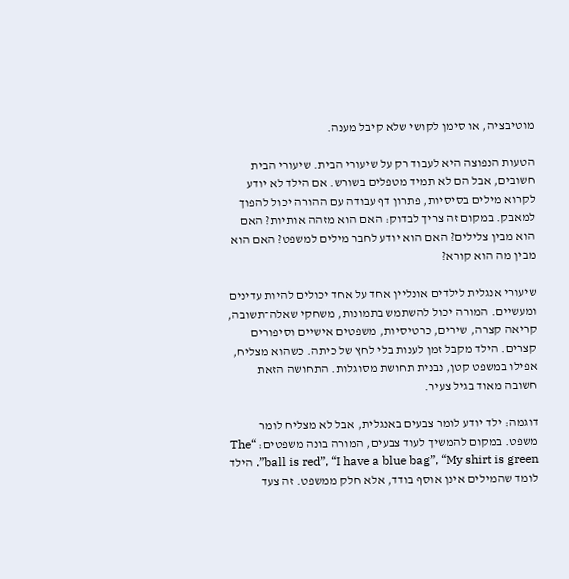מוטיבציה, או סימן לקושי שלא קיבל מענה.

הטעות הנפוצה היא לעבוד רק על שיעורי הבית. שיעורי הבית חשובים, אבל הם לא תמיד מטפלים בשורש. אם הילד לא יודע לקרוא מילים בסיסיות, פתרון דף עבודה עם ההורה יכול להפוך למאבק. במקום זה צריך לבדוק: האם הוא מזהה אותיות? האם הוא מבין צלילים? האם הוא יודע לחבר מילים למשפט? האם הוא מבין מה הוא קורא?

שיעורי אנגלית לילדים אונליין אחד על אחד יכולים להיות עדינים ומעשיים. המורה יכול להשתמש בתמונות, משחקי שאלה־תשובה, קריאה קצרה, שירים, כרטיסיות, משפטים אישיים וסיפורים קצרים. הילד מקבל זמן לענות בלי לחץ של כיתה. כשהוא מצליח, אפילו במשפט קטן, נבנית תחושת מסוגלות. התחושה הזאת חשובה מאוד בגיל צעיר.

דוגמה: ילד יודע לומר צבעים באנגלית, אבל לא מצליח לומר משפט. במקום להמשיך לעוד צבעים, המורה בונה משפטים: “The ball is red”, “I have a blue bag”, “My shirt is green”. הילד לומד שהמילים אינן אוסף בודד, אלא חלק ממשפט. זה צעד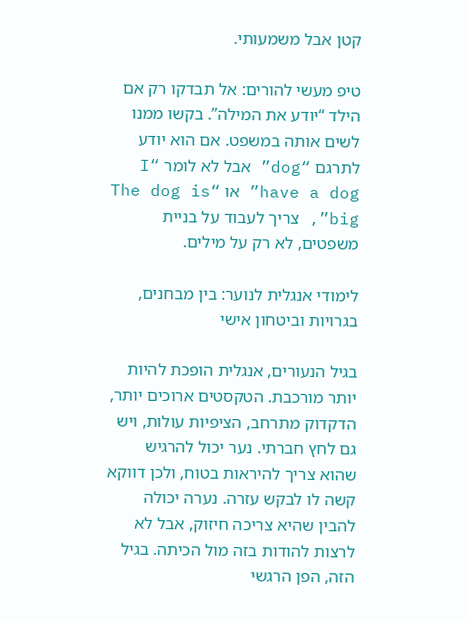קטן אבל משמעותי.

טיפ מעשי להורים: אל תבדקו רק אם הילד “יודע את המילה”. בקשו ממנו לשים אותה במשפט. אם הוא יודע לתרגם “dog” אבל לא לומר “I have a dog” או “The dog is big”, צריך לעבוד על בניית משפטים, לא רק על מילים.

לימודי אנגלית לנוער: בין מבחנים, בגרויות וביטחון אישי

בגיל הנעורים, אנגלית הופכת להיות יותר מורכבת. הטקסטים ארוכים יותר, הדקדוק מתרחב, הציפיות עולות, ויש גם לחץ חברתי. נער יכול להרגיש שהוא צריך להיראות בטוח, ולכן דווקא קשה לו לבקש עזרה. נערה יכולה להבין שהיא צריכה חיזוק, אבל לא לרצות להודות בזה מול הכיתה. בגיל הזה, הפן הרגשי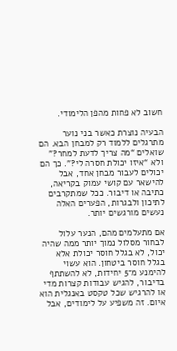חשוב לא פחות מהפן הלימודי.

הבעיה נוצרת כאשר בני נוער מתרגלים ללמוד רק למבחן הבא. הם שואלים “מה צריך לדעת למחר?” ולא “איזו יכולת חסרה לי?”. כך הם יכולים לעבור מבחן אחד, אבל להישאר עם קושי עמוק בקריאה, כתיבה או דיבור. ככל שמתקרבים לתיכון ולבגרות, הפערים האלה נעשים מורגשים יותר.

אם מתעלמים מהם, הנער עלול לבחור מסלול נמוך יותר ממה שהיה יכול, לא בגלל חוסר יכולת אלא בגלל חוסר ביטחון. הוא עשוי להימנע מ־5 יחידות, לא להשתתף בדיבור, להגיש עבודות קצרות מדי או להרגיש שכל טקסט באנגלית הוא איום. זה משפיע על לימודים, אבל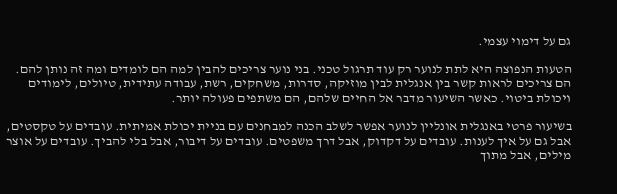גם על דימוי עצמי.

הטעות הנפוצה היא לתת לנוער רק עוד תרגול טכני. בני נוער צריכים להבין למה הם לומדים ומה זה נותן להם. הם צריכים לראות קשר בין אנגלית לבין מוזיקה, סדרות, משחקים, רשת, עבודה עתידית, טיולים, לימודים ויכולת ביטוי. כאשר השיעור מדבר אל החיים שלהם, הם משתפים פעולה יותר.

בשיעור פרטי באנגלית אונליין לנוער אפשר לשלב הכנה למבחנים עם בניית יכולת אמיתית. עובדים על טקסטים, אבל גם על איך לענות. עובדים על דקדוק, אבל דרך משפטים. עובדים על דיבור, אבל בלי להביך. עובדים על אוצר מילים, אבל מתוך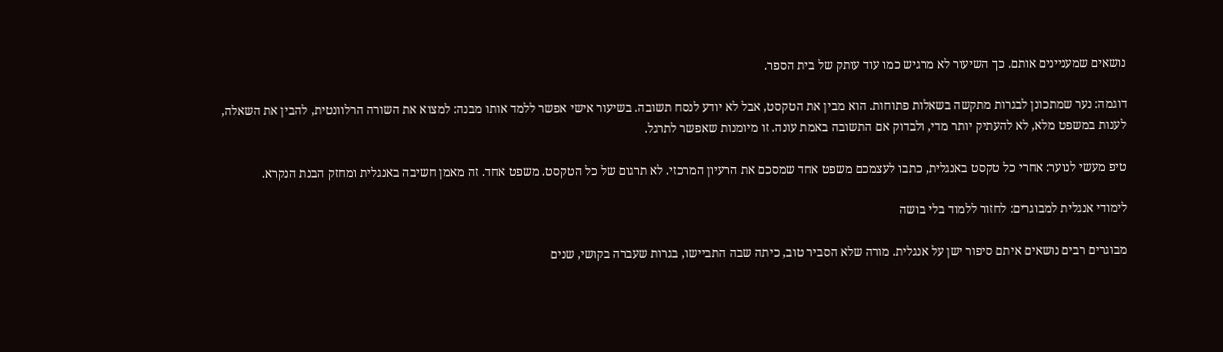נושאים שמעניינים אותם. כך השיעור לא מרגיש כמו עוד עותק של בית הספר.

דוגמה: נער שמתכונן לבגרות מתקשה בשאלות פתוחות. הוא מבין את הטקסט, אבל לא יודע לנסח תשובה. בשיעור אישי אפשר ללמד אותו מבנה: למצוא את השורה הרלוונטית, להבין את השאלה, לענות במשפט מלא, לא להעתיק יותר מדי, ולבדוק אם התשובה באמת עונה. זו מיומנות שאפשר לתרגל.

טיפ מעשי לנוער: אחרי כל טקסט באנגלית, כתבו לעצמכם משפט אחד שמסכם את הרעיון המרכזי. לא תרגום של כל הטקסט. משפט אחד. זה מאמן חשיבה באנגלית ומחזק הבנת הנקרא.

לימודי אנגלית למבוגרים: לחזור ללמוד בלי בושה

מבוגרים רבים נושאים איתם סיפור ישן על אנגלית. מורה שלא הסביר טוב, כיתה שבה התביישו, בגרות שעברה בקושי, שנים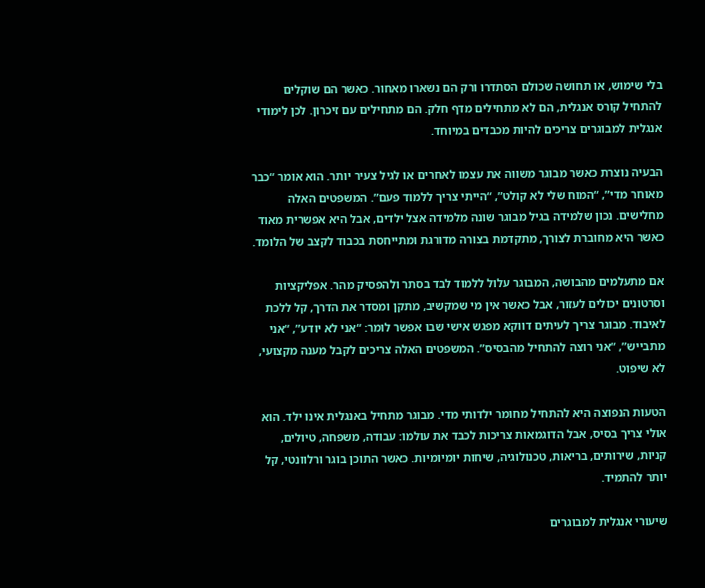בלי שימוש, או תחושה שכולם הסתדרו ורק הם נשארו מאחור. כאשר הם שוקלים להתחיל קורס אנגלית, הם לא מתחילים מדף חלק. הם מתחילים עם זיכרון. לכן לימודי אנגלית למבוגרים צריכים להיות מכבדים במיוחד.

הבעיה נוצרת כאשר מבוגר משווה את עצמו לאחרים או לגיל צעיר יותר. הוא אומר “כבר מאוחר מדי”, “המוח שלי לא קולט”, “הייתי צריך ללמוד פעם”. המשפטים האלה מחלישים. נכון שלמידה בגיל מבוגר שונה מלמידה אצל ילדים, אבל היא אפשרית מאוד כאשר היא מחוברת לצורך, מתקדמת בצורה מדורגת ומתייחסת בכבוד לקצב של הלומד.

אם מתעלמים מהבושה, המבוגר עלול ללמוד לבד בסתר ולהפסיק מהר. אפליקציות וסרטונים יכולים לעזור, אבל כאשר אין מי שמקשיב, מתקן ומסדר את הדרך, קל ללכת לאיבוד. מבוגר צריך לעיתים דווקא מפגש אישי שבו אפשר לומר: “אני לא יודע”, “אני מתבייש”, “אני רוצה להתחיל מהבסיס”. המשפטים האלה צריכים לקבל מענה מקצועי, לא שיפוט.

הטעות הנפוצה היא להתחיל מחומר ילדותי מדי. מבוגר מתחיל באנגלית אינו ילד. הוא אולי צריך בסיס, אבל הדוגמאות צריכות לכבד את עולמו: עבודה, משפחה, טיולים, קניות, שירותים, בריאות, טכנולוגיה, שיחות יומיומיות. כאשר התוכן בוגר ורלוונטי, קל יותר להתמיד.

שיעורי אנגלית למבוגרים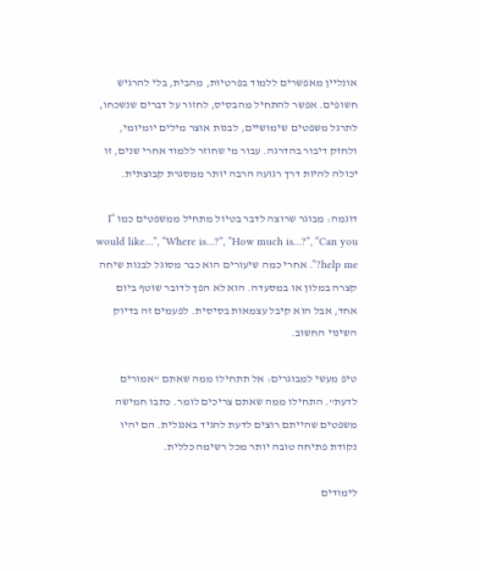אונליין מאפשרים ללמוד בפרטיות, מהבית, בלי להרגיש חשופים. אפשר להתחיל מהבסיס, לחזור על דברים שנשכחו, לתרגל משפטים שימושיים, לבנות אוצר מילים יומיומי, ולחזק דיבור בהדרגה. עבור מי שחוזר ללמוד אחרי שנים, זו יכולה להיות דרך רגועה הרבה יותר ממסגרת קבוצתית.

דוגמה: מבוגר שרוצה לדבר בטיול מתחיל ממשפטים כמו “I would like…”, “Where is…?”, “How much is…?”, “Can you help me?”. אחרי כמה שיעורים הוא כבר מסוגל לבנות שיחה קצרה במלון או במסעדה. הוא לא הפך לדובר שוטף ביום אחד, אבל הוא קיבל עצמאות בסיסית. לפעמים זה בדיוק השינוי החשוב.

טיפ מעשי למבוגרים: אל תתחילו ממה שאתם “אמורים לדעת”. התחילו ממה שאתם צריכים לומר. כתבו חמישה משפטים שהייתם רוצים לדעת להגיד באנגלית. הם יהיו נקודת פתיחה טובה יותר מכל רשימה כללית.

לימודים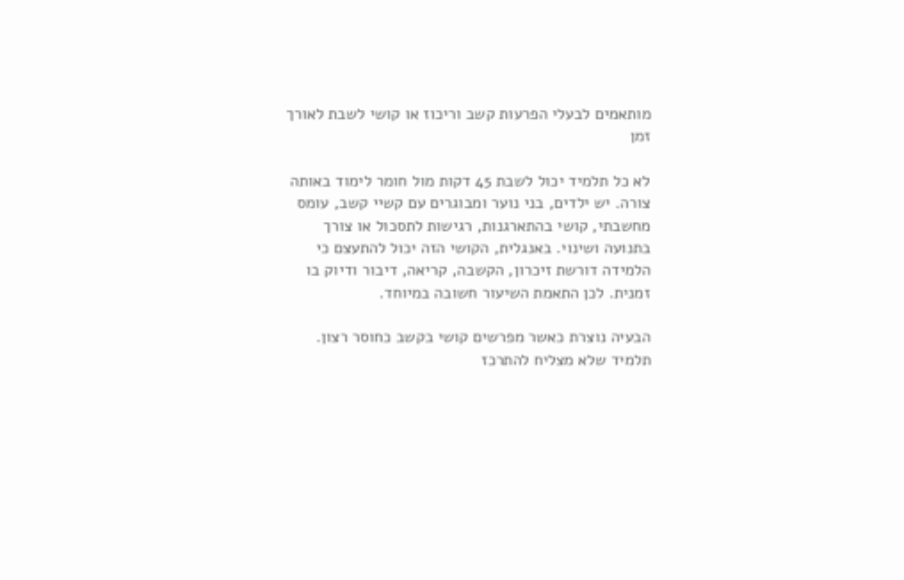מותאמים לבעלי הפרעות קשב וריכוז או קושי לשבת לאורך זמן

לא כל תלמיד יכול לשבת 45 דקות מול חומר לימוד באותה צורה. יש ילדים, בני נוער ומבוגרים עם קשיי קשב, עומס מחשבתי, קושי בהתארגנות, רגישות לתסכול או צורך בתנועה ושינוי. באנגלית, הקושי הזה יכול להתעצם כי הלמידה דורשת זיכרון, הקשבה, קריאה, דיבור ודיוק בו זמנית. לכן התאמת השיעור חשובה במיוחד.

הבעיה נוצרת כאשר מפרשים קושי בקשב כחוסר רצון. תלמיד שלא מצליח להתרכז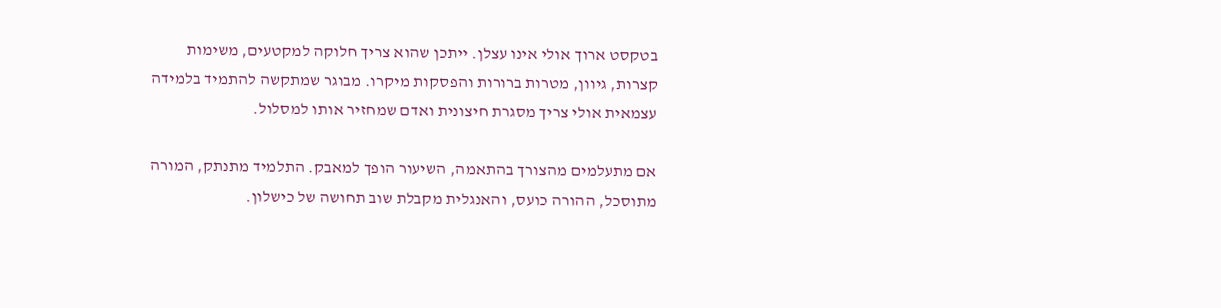בטקסט ארוך אולי אינו עצלן. ייתכן שהוא צריך חלוקה למקטעים, משימות קצרות, גיוון, מטרות ברורות והפסקות מיקרו. מבוגר שמתקשה להתמיד בלמידה עצמאית אולי צריך מסגרת חיצונית ואדם שמחזיר אותו למסלול.

אם מתעלמים מהצורך בהתאמה, השיעור הופך למאבק. התלמיד מתנתק, המורה מתוסכל, ההורה כועס, והאנגלית מקבלת שוב תחושה של כישלון.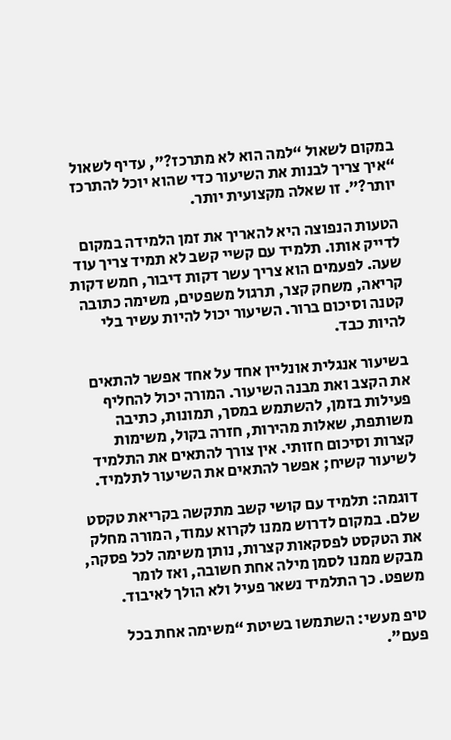במקום לשאול “למה הוא לא מתרכז?”, עדיף לשאול “איך צריך לבנות את השיעור כדי שהוא יוכל להתרכז יותר?”. זו שאלה מקצועית יותר.

הטעות הנפוצה היא להאריך את זמן הלמידה במקום לדייק אותו. תלמיד עם קשיי קשב לא תמיד צריך עוד שעה. לפעמים הוא צריך עשר דקות דיבור, חמש דקות קריאה, משחק קצר, תרגול משפטים, משימה כתובה קטנה וסיכום ברור. השיעור יכול להיות עשיר בלי להיות כבד.

בשיעור אנגלית אונליין אחד על אחד אפשר להתאים את הקצב ואת מבנה השיעור. המורה יכול להחליף פעילות בזמן, להשתמש במסך, תמונות, כתיבה משותפת, שאלות מהירות, חזרה בקול, משימות קצרות וסיכום חזותי. אין צורך להתאים את התלמיד לשיעור קשיח; אפשר להתאים את השיעור לתלמיד.

דוגמה: תלמיד עם קושי קשב מתקשה בקריאת טקסט שלם. במקום לדרוש ממנו לקרוא עמוד, המורה מחלק את הטקסט לפסקאות קצרות, נותן משימה לכל פסקה, מבקש ממנו לסמן מילה אחת חשובה, ואז לומר משפט. כך התלמיד נשאר פעיל ולא הולך לאיבוד.

טיפ מעשי: השתמשו בשיטת “משימה אחת בכל פעם”.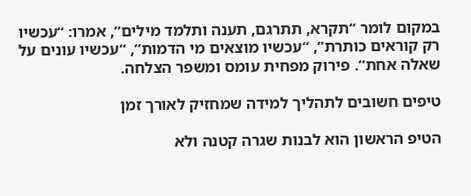במקום לומר “תקרא, תתרגם, תענה ותלמד מילים”, אמרו: “עכשיו רק קוראים כותרת”, “עכשיו מוצאים מי הדמות”, “עכשיו עונים על שאלה אחת”. פירוק מפחית עומס ומשפר הצלחה.

טיפים חשובים לתהליך למידה שמחזיק לאורך זמן

הטיפ הראשון הוא לבנות שגרה קטנה ולא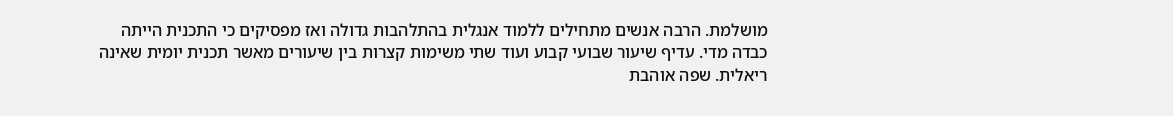מושלמת. הרבה אנשים מתחילים ללמוד אנגלית בהתלהבות גדולה ואז מפסיקים כי התכנית הייתה כבדה מדי. עדיף שיעור שבועי קבוע ועוד שתי משימות קצרות בין שיעורים מאשר תכנית יומית שאינה ריאלית. שפה אוהבת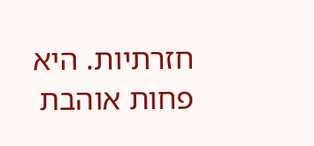חזרתיות. היא פחות אוהבת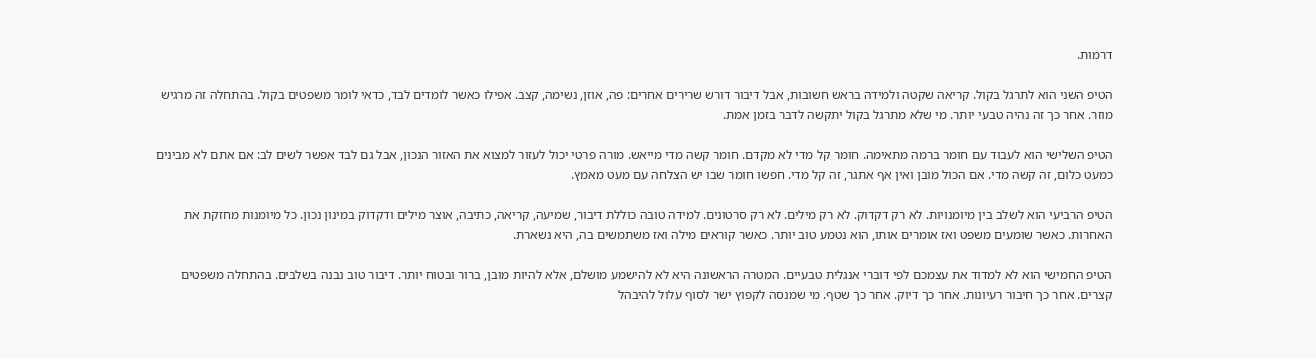דרמות.

הטיפ השני הוא לתרגל בקול. קריאה שקטה ולמידה בראש חשובות, אבל דיבור דורש שרירים אחרים: פה, אוזן, נשימה, קצב. אפילו כאשר לומדים לבד, כדאי לומר משפטים בקול. בהתחלה זה מרגיש מוזר. אחר כך זה נהיה טבעי יותר. מי שלא מתרגל בקול יתקשה לדבר בזמן אמת.

הטיפ השלישי הוא לעבוד עם חומר ברמה מתאימה. חומר קל מדי לא מקדם. חומר קשה מדי מייאש. מורה פרטי יכול לעזור למצוא את האזור הנכון, אבל גם לבד אפשר לשים לב: אם אתם לא מבינים כמעט כלום, זה קשה מדי. אם הכול מובן ואין אף אתגר, זה קל מדי. חפשו חומר שבו יש הצלחה עם מעט מאמץ.

הטיפ הרביעי הוא לשלב בין מיומנויות. לא רק דקדוק. לא רק מילים. לא רק סרטונים. למידה טובה כוללת דיבור, שמיעה, קריאה, כתיבה, אוצר מילים ודקדוק במינון נכון. כל מיומנות מחזקת את האחרות. כאשר שומעים משפט ואז אומרים אותו, הוא נטמע טוב יותר. כאשר קוראים מילה ואז משתמשים בה, היא נשארת.

הטיפ החמישי הוא לא למדוד את עצמכם לפי דוברי אנגלית טבעיים. המטרה הראשונה היא לא להישמע מושלם, אלא להיות מובן, ברור ובטוח יותר. דיבור טוב נבנה בשלבים. בהתחלה משפטים קצרים. אחר כך חיבור רעיונות. אחר כך דיוק. אחר כך שטף. מי שמנסה לקפוץ ישר לסוף עלול להיבהל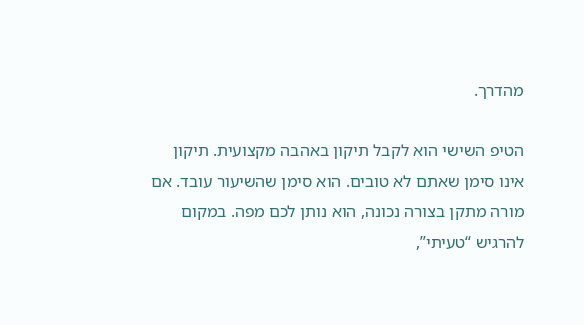מהדרך.

הטיפ השישי הוא לקבל תיקון באהבה מקצועית. תיקון אינו סימן שאתם לא טובים. הוא סימן שהשיעור עובד. אם מורה מתקן בצורה נכונה, הוא נותן לכם מפה. במקום להרגיש “טעיתי”,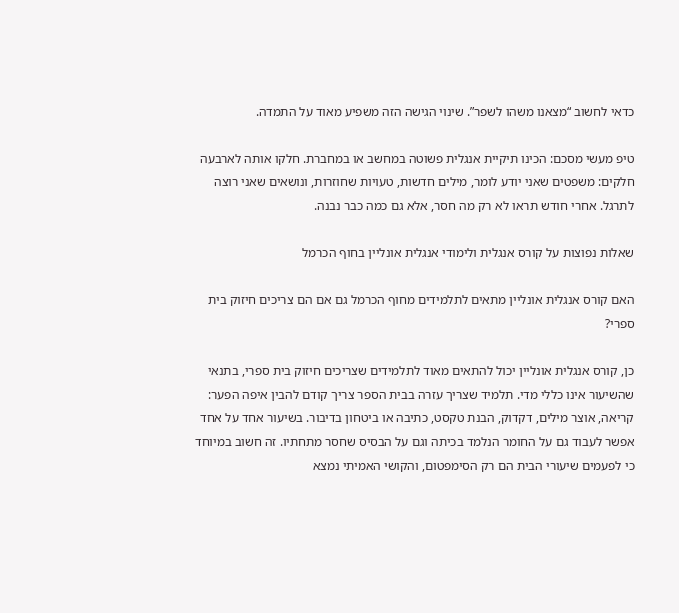כדאי לחשוב “מצאנו משהו לשפר”. שינוי הגישה הזה משפיע מאוד על התמדה.

טיפ מעשי מסכם: הכינו תיקיית אנגלית פשוטה במחשב או במחברת. חלקו אותה לארבעה חלקים: משפטים שאני יודע לומר, מילים חדשות, טעויות שחוזרות, ונושאים שאני רוצה לתרגל. אחרי חודש תראו לא רק מה חסר, אלא גם כמה כבר נבנה.

שאלות נפוצות על קורס אנגלית ולימודי אנגלית אונליין בחוף הכרמל

האם קורס אנגלית אונליין מתאים לתלמידים מחוף הכרמל גם אם הם צריכים חיזוק בית ספרי?

כן, קורס אנגלית אונליין יכול להתאים מאוד לתלמידים שצריכים חיזוק בית ספרי, בתנאי שהשיעור אינו כללי מדי. תלמיד שצריך עזרה בבית הספר צריך קודם להבין איפה הפער: קריאה, אוצר מילים, דקדוק, הבנת טקסט, כתיבה או ביטחון בדיבור. בשיעור אחד על אחד אפשר לעבוד גם על החומר הנלמד בכיתה וגם על הבסיס שחסר מתחתיו. זה חשוב במיוחד כי לפעמים שיעורי הבית הם רק הסימפטום, והקושי האמיתי נמצא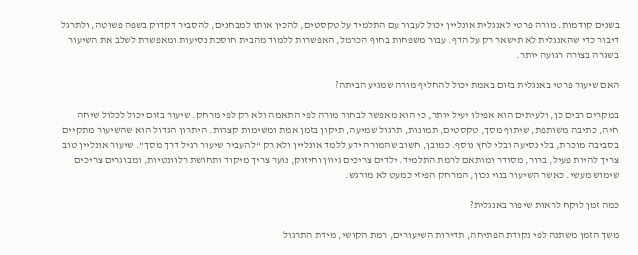בשנים קודמות. מורה פרטי לאנגלית אונליין יכול לעבור עם התלמיד על טקסטים, להכין אותו למבחנים, להסביר דקדוק בשפה פשוטה, ולתרגל דיבור כדי שהאנגלית לא תישאר רק על הדף. עבור משפחות בחוף הכרמל, האפשרות ללמוד מהבית חוסכת נסיעות ומאפשרת לשלב את השיעור בשגרה בצורה רגועה יותר.

האם שיעור פרטי באנגלית בזום באמת יכול להחליף מורה שמגיע הביתה?

במקרים רבים כן, ולעיתים הוא אפילו יעיל יותר, כי הוא מאפשר לבחור מורה לפי התאמה ולא רק לפי מרחק. שיעור בזום יכול לכלול שיחה חיה, כתיבה משותפת, שיתוף מסך, טקסטים, תמונות, תרגול שמיעה, תיקון בזמן אמת ומשימות קצרות. היתרון הגדול הוא שהשיעור מתקיים בסביבה מוכרת, בלי נסיעה ובלי לחץ נוסף. כמובן, חשוב שהמורה ידע ללמד אונליין ולא רק “להעביר שיעור רגיל דרך מסך”. שיעור אונליין טוב צריך להיות פעיל, ברור, מסודר ומותאם לרמת התלמיד. ילדים צריכים גיוון וחיזוק, נוער צריך מיקוד ותחושת רלוונטיות, ומבוגרים צריכים שימוש מעשי. כאשר השיעור בנוי נכון, המרחק הפיזי כמעט לא מורגש.

כמה זמן לוקח לראות שיפור באנגלית?

משך הזמן משתנה לפי נקודת הפתיחה, תדירות השיעורים, רמת הקושי, מידת התרגול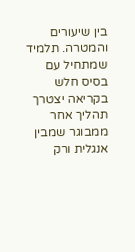בין שיעורים והמטרה. תלמיד שמתחיל עם בסיס חלש בקריאה יצטרך תהליך אחר ממבוגר שמבין אנגלית ורק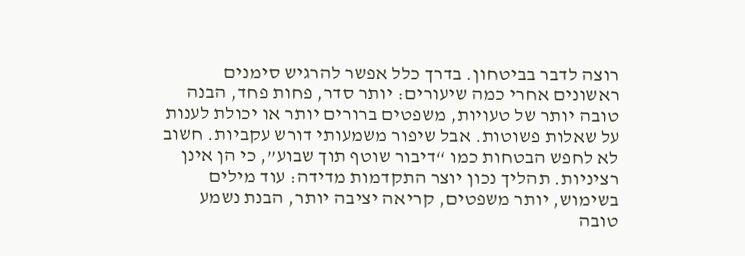רוצה לדבר בביטחון. בדרך כלל אפשר להרגיש סימנים ראשונים אחרי כמה שיעורים: יותר סדר, פחות פחד, הבנה טובה יותר של טעויות, משפטים ברורים יותר או יכולת לענות על שאלות פשוטות. אבל שיפור משמעותי דורש עקביות. חשוב לא לחפש הבטחות כמו “דיבור שוטף תוך שבוע”, כי הן אינן רציניות. תהליך נכון יוצר התקדמות מדידה: עוד מילים בשימוש, יותר משפטים, קריאה יציבה יותר, הבנת נשמע טובה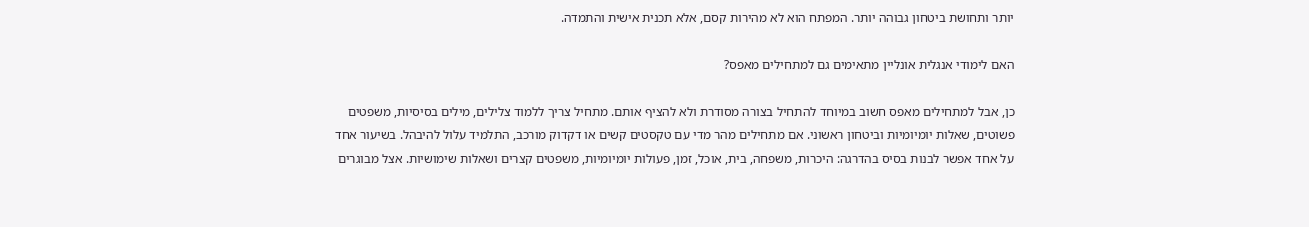יותר ותחושת ביטחון גבוהה יותר. המפתח הוא לא מהירות קסם, אלא תכנית אישית והתמדה.

האם לימודי אנגלית אונליין מתאימים גם למתחילים מאפס?

כן, אבל למתחילים מאפס חשוב במיוחד להתחיל בצורה מסודרת ולא להציף אותם. מתחיל צריך ללמוד צלילים, מילים בסיסיות, משפטים פשוטים, שאלות יומיומיות וביטחון ראשוני. אם מתחילים מהר מדי עם טקסטים קשים או דקדוק מורכב, התלמיד עלול להיבהל. בשיעור אחד על אחד אפשר לבנות בסיס בהדרגה: היכרות, משפחה, בית, אוכל, זמן, פעולות יומיומיות, משפטים קצרים ושאלות שימושיות. אצל מבוגרים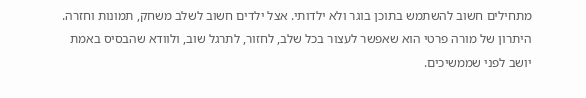מתחילים חשוב להשתמש בתוכן בוגר ולא ילדותי. אצל ילדים חשוב לשלב משחק, תמונות וחזרה. היתרון של מורה פרטי הוא שאפשר לעצור בכל שלב, לחזור, לתרגל שוב, ולוודא שהבסיס באמת יושב לפני שממשיכים.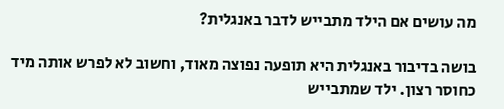מה עושים אם הילד מתבייש לדבר באנגלית?

בושה בדיבור באנגלית היא תופעה נפוצה מאוד, וחשוב לא לפרש אותה מיד כחוסר רצון. ילד שמתבייש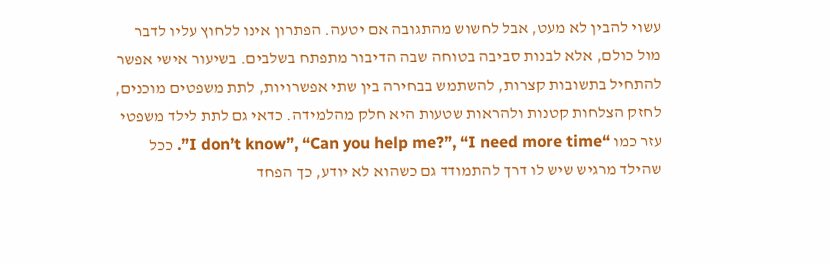עשוי להבין לא מעט, אבל לחשוש מהתגובה אם יטעה. הפתרון אינו ללחוץ עליו לדבר מול כולם, אלא לבנות סביבה בטוחה שבה הדיבור מתפתח בשלבים. בשיעור אישי אפשר להתחיל בתשובות קצרות, להשתמש בבחירה בין שתי אפשרויות, לתת משפטים מוכנים, לחזק הצלחות קטנות ולהראות שטעות היא חלק מהלמידה. כדאי גם לתת לילד משפטי עזר כמו “I don’t know”, “Can you help me?”, “I need more time”. ככל שהילד מרגיש שיש לו דרך להתמודד גם כשהוא לא יודע, כך הפחד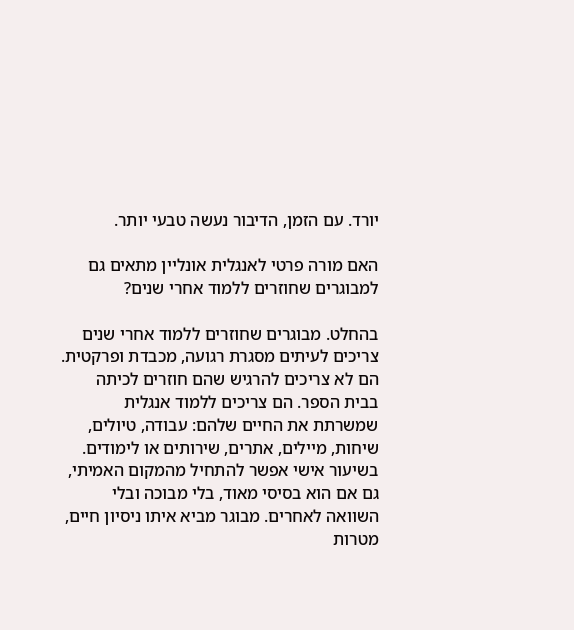יורד. עם הזמן, הדיבור נעשה טבעי יותר.

האם מורה פרטי לאנגלית אונליין מתאים גם למבוגרים שחוזרים ללמוד אחרי שנים?

בהחלט. מבוגרים שחוזרים ללמוד אחרי שנים צריכים לעיתים מסגרת רגועה, מכבדת ופרקטית. הם לא צריכים להרגיש שהם חוזרים לכיתה בבית הספר. הם צריכים ללמוד אנגלית שמשרתת את החיים שלהם: עבודה, טיולים, שיחות, מיילים, אתרים, שירותים או לימודים. בשיעור אישי אפשר להתחיל מהמקום האמיתי, גם אם הוא בסיסי מאוד, בלי מבוכה ובלי השוואה לאחרים. מבוגר מביא איתו ניסיון חיים, מטרות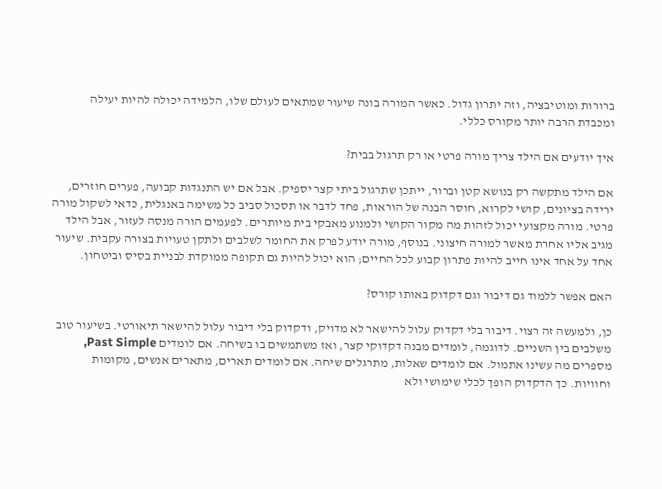ברורות ומוטיבציה, וזה יתרון גדול. כאשר המורה בונה שיעור שמתאים לעולם שלו, הלמידה יכולה להיות יעילה ומכבדת הרבה יותר מקורס כללי.

איך יודעים אם הילד צריך מורה פרטי או רק תרגול בבית?

אם הילד מתקשה רק בנושא קטן וברור, ייתכן שתרגול ביתי קצר יספיק. אבל אם יש התנגדות קבועה, פערים חוזרים, ירידה בציונים, קושי לקרוא, חוסר הבנה של הוראות, פחד לדבר או תסכול סביב כל משימה באנגלית, כדאי לשקול מורה פרטי. מורה מקצועי יכול לזהות מה מקור הקושי ולמנוע מאבקי בית מיותרים. לפעמים הורה מנסה לעזור, אבל הילד מגיב אליו אחרת מאשר למורה חיצוני. בנוסף, מורה יודע לפרק את החומר לשלבים ולתקן טעויות בצורה עקבית. שיעור אחד על אחד אינו חייב להיות פתרון קבוע לכל החיים; הוא יכול להיות גם תקופה ממוקדת לבניית בסיס וביטחון.

האם אפשר ללמוד גם דיבור וגם דקדוק באותו קורס?

כן, ולמעשה זה רצוי. דיבור בלי דקדוק עלול להישאר לא מדויק, ודקדוק בלי דיבור עלול להישאר תיאורטי. בשיעור טוב משלבים בין השניים. לדוגמה, לומדים מבנה דקדוקי קצר, ואז משתמשים בו בשיחה. אם לומדים Past Simple, מספרים מה עשינו אתמול. אם לומדים שאלות, מתרגלים שיחה. אם לומדים תארים, מתארים אנשים, מקומות וחוויות. כך הדקדוק הופך לכלי שימושי ולא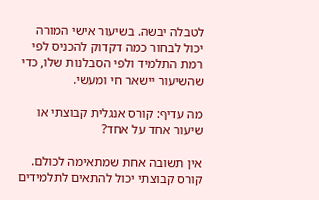לטבלה יבשה. בשיעור אישי המורה יכול לבחור כמה דקדוק להכניס לפי רמת התלמיד ולפי הסבלנות שלו, כדי שהשיעור יישאר חי ומעשי.

מה עדיף: קורס אנגלית קבוצתי או שיעור אחד על אחד?

אין תשובה אחת שמתאימה לכולם. קורס קבוצתי יכול להתאים לתלמידים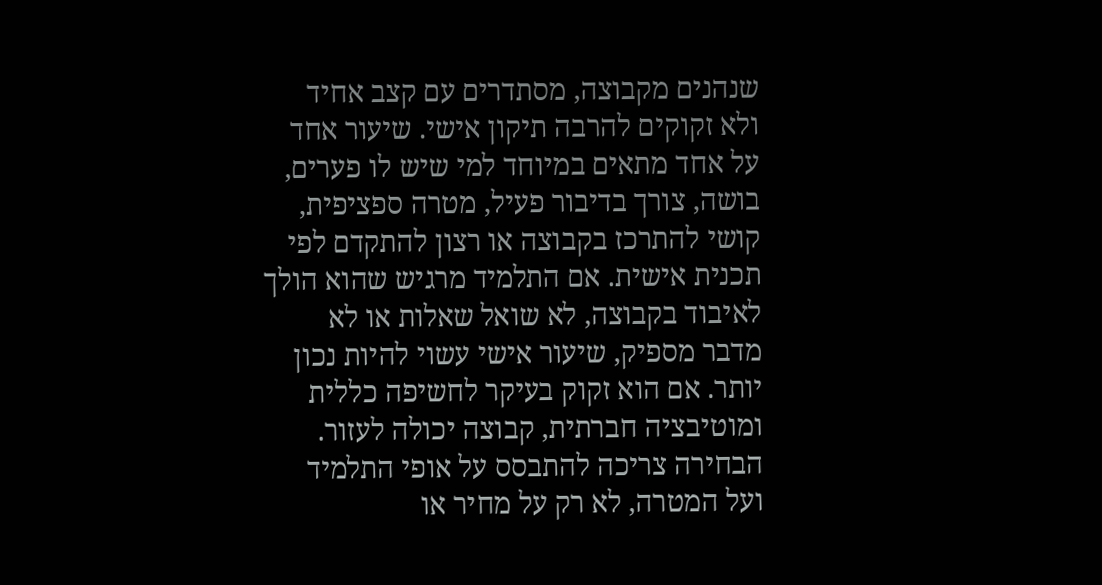שנהנים מקבוצה, מסתדרים עם קצב אחיד ולא זקוקים להרבה תיקון אישי. שיעור אחד על אחד מתאים במיוחד למי שיש לו פערים, בושה, צורך בדיבור פעיל, מטרה ספציפית, קושי להתרכז בקבוצה או רצון להתקדם לפי תכנית אישית. אם התלמיד מרגיש שהוא הולך לאיבוד בקבוצה, לא שואל שאלות או לא מדבר מספיק, שיעור אישי עשוי להיות נכון יותר. אם הוא זקוק בעיקר לחשיפה כללית ומוטיבציה חברתית, קבוצה יכולה לעזור. הבחירה צריכה להתבסס על אופי התלמיד ועל המטרה, לא רק על מחיר או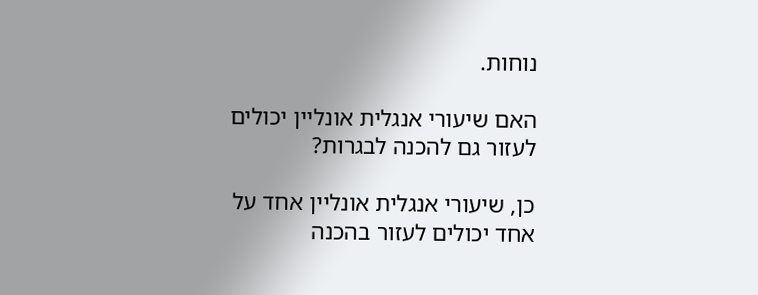נוחות.

האם שיעורי אנגלית אונליין יכולים לעזור גם להכנה לבגרות?

כן, שיעורי אנגלית אונליין אחד על אחד יכולים לעזור בהכנה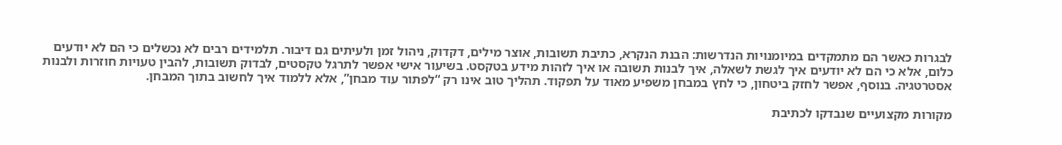לבגרות כאשר הם מתמקדים במיומנויות הנדרשות: הבנת הנקרא, כתיבת תשובות, אוצר מילים, דקדוק, ניהול זמן ולעיתים גם דיבור. תלמידים רבים לא נכשלים כי הם לא יודעים כלום, אלא כי הם לא יודעים איך לגשת לשאלה, איך לבנות תשובה או איך לזהות מידע בטקסט. בשיעור אישי אפשר לתרגל טקסטים, לבדוק תשובות, להבין טעויות חוזרות ולבנות אסטרטגיה. בנוסף, אפשר לחזק ביטחון, כי לחץ במבחן משפיע מאוד על תפקוד. תהליך טוב אינו רק “לפתור עוד מבחן”, אלא ללמוד איך לחשוב בתוך המבחן.

מקורות מקצועיים שנבדקו לכתיבת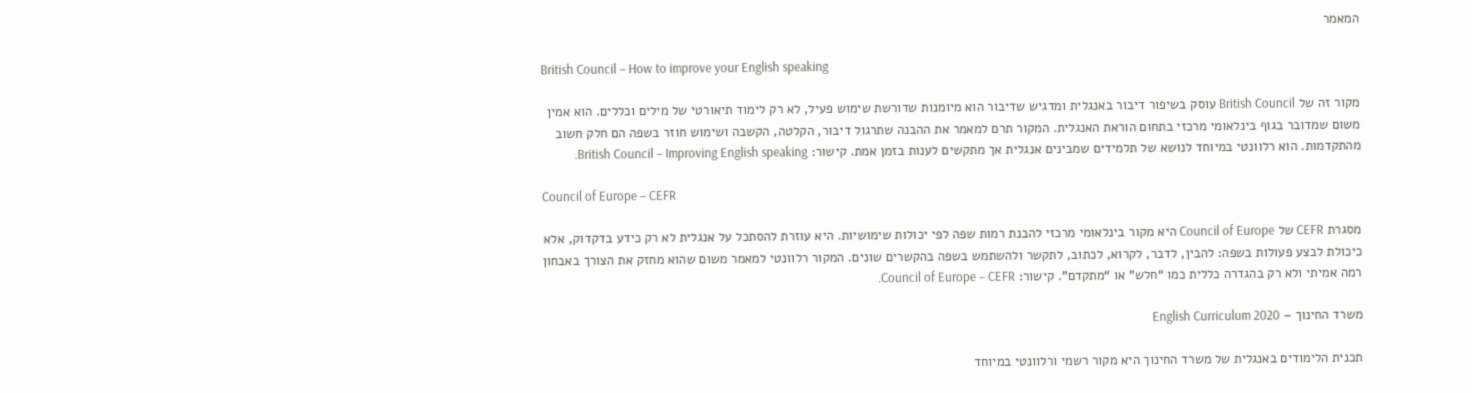המאמר

British Council – How to improve your English speaking

מקור זה של British Council עוסק בשיפור דיבור באנגלית ומדגיש שדיבור הוא מיומנות שדורשת שימוש פעיל, לא רק לימוד תיאורטי של מילים וכללים. הוא אמין משום שמדובר בגוף בינלאומי מרכזי בתחום הוראת האנגלית. המקור תרם למאמר את ההבנה שתרגול דיבור, הקלטה, הקשבה ושימוש חוזר בשפה הם חלק חשוב מהתקדמות. הוא רלוונטי במיוחד לנושא של תלמידים שמבינים אנגלית אך מתקשים לענות בזמן אמת. קישור: British Council – Improving English speaking.

Council of Europe – CEFR

מסגרת CEFR של Council of Europe היא מקור בינלאומי מרכזי להבנת רמות שפה לפי יכולות שימושיות. היא עוזרת להסתכל על אנגלית לא רק כידע בדקדוק, אלא כיכולת לבצע פעולות בשפה: להבין, לדבר, לקרוא, לכתוב, לתקשר ולהשתמש בשפה בהקשרים שונים. המקור רלוונטי למאמר משום שהוא מחזק את הצורך באבחון רמה אמיתי ולא רק בהגדרה כללית כמו “חלש” או “מתקדם”. קישור: Council of Europe – CEFR.

משרד החינוך – English Curriculum 2020

תכנית הלימודים באנגלית של משרד החינוך היא מקור רשמי ורלוונטי במיוחד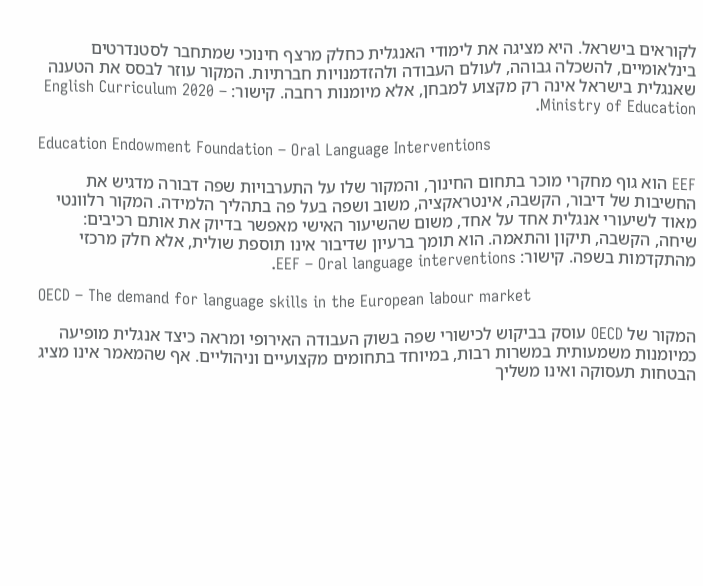לקוראים בישראל. היא מציגה את לימודי האנגלית כחלק מרצף חינוכי שמתחבר לסטנדרטים בינלאומיים, להשכלה גבוהה, לעולם העבודה ולהזדמנויות חברתיות. המקור עוזר לבסס את הטענה שאנגלית בישראל אינה רק מקצוע למבחן, אלא מיומנות רחבה. קישור: English Curriculum 2020 – Ministry of Education.

Education Endowment Foundation – Oral Language Interventions

EEF הוא גוף מחקרי מוכר בתחום החינוך, והמקור שלו על התערבויות שפה דבורה מדגיש את החשיבות של דיבור, הקשבה, אינטראקציה, משוב ושפה בעל פה בתהליך הלמידה. המקור רלוונטי מאוד לשיעורי אנגלית אחד על אחד, משום שהשיעור האישי מאפשר בדיוק את אותם רכיבים: שיחה, הקשבה, תיקון והתאמה. הוא תומך ברעיון שדיבור אינו תוספת שולית, אלא חלק מרכזי מהתקדמות בשפה. קישור: EEF – Oral language interventions.

OECD – The demand for language skills in the European labour market

המקור של OECD עוסק בביקוש לכישורי שפה בשוק העבודה האירופי ומראה כיצד אנגלית מופיעה כמיומנות משמעותית במשרות רבות, במיוחד בתחומים מקצועיים וניהוליים. אף שהמאמר אינו מציג הבטחות תעסוקה ואינו משליך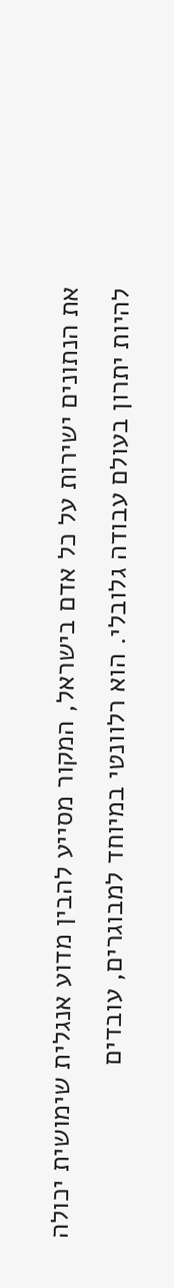את הנתונים ישירות על כל אדם בישראל, המקור מסייע להבין מדוע אנגלית שימושית יכולה להיות יתרון בעולם עבודה גלובלי. הוא רלוונטי במיוחד למבוגרים, עובדים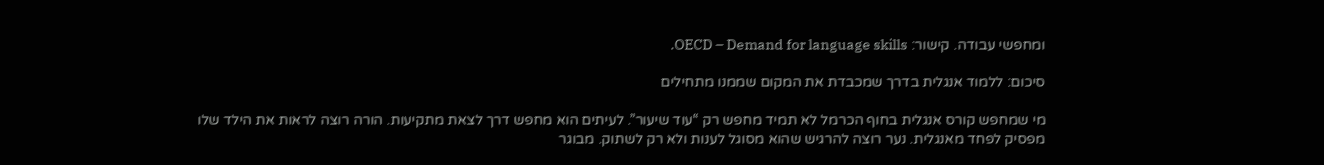ומחפשי עבודה. קישור: OECD – Demand for language skills.

סיכום: ללמוד אנגלית בדרך שמכבדת את המקום שממנו מתחילים

מי שמחפש קורס אנגלית בחוף הכרמל לא תמיד מחפש רק “עוד שיעור”. לעיתים הוא מחפש דרך לצאת מתקיעות. הורה רוצה לראות את הילד שלו מפסיק לפחד מאנגלית. נער רוצה להרגיש שהוא מסוגל לענות ולא רק לשתוק. מבוגר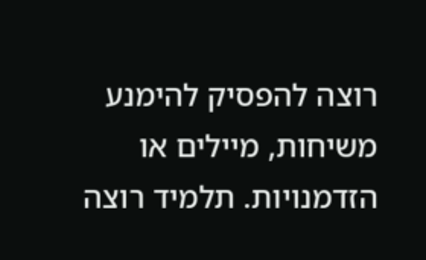רוצה להפסיק להימנע משיחות, מיילים או הזדמנויות. תלמיד רוצה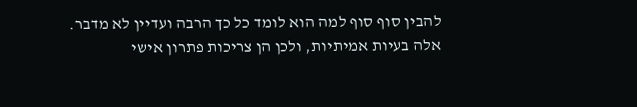להבין סוף סוף למה הוא לומד כל כך הרבה ועדיין לא מדבר. אלה בעיות אמיתיות, ולכן הן צריכות פתרון אישי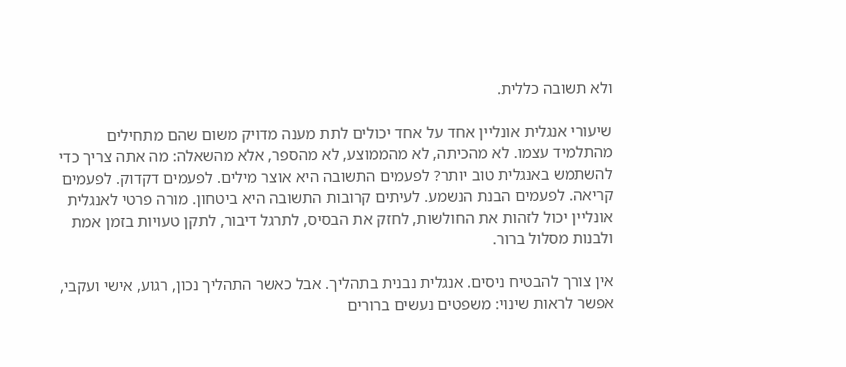ולא תשובה כללית.

שיעורי אנגלית אונליין אחד על אחד יכולים לתת מענה מדויק משום שהם מתחילים מהתלמיד עצמו. לא מהכיתה, לא מהממוצע, לא מהספר, אלא מהשאלה: מה אתה צריך כדי להשתמש באנגלית טוב יותר? לפעמים התשובה היא אוצר מילים. לפעמים דקדוק. לפעמים קריאה. לפעמים הבנת הנשמע. לעיתים קרובות התשובה היא ביטחון. מורה פרטי לאנגלית אונליין יכול לזהות את החולשות, לחזק את הבסיס, לתרגל דיבור, לתקן טעויות בזמן אמת ולבנות מסלול ברור.

אין צורך להבטיח ניסים. אנגלית נבנית בתהליך. אבל כאשר התהליך נכון, רגוע, אישי ועקבי, אפשר לראות שינוי: משפטים נעשים ברורים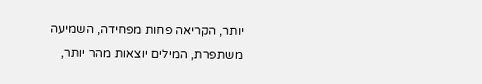יותר, הקריאה פחות מפחידה, השמיעה משתפרת, המילים יוצאות מהר יותר,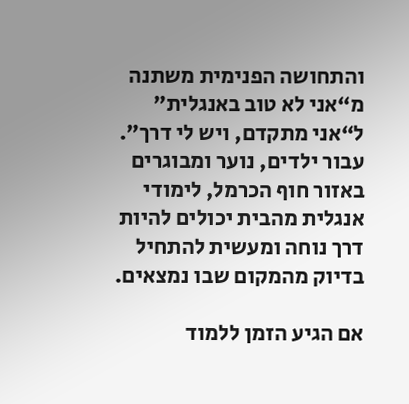והתחושה הפנימית משתנה מ“אני לא טוב באנגלית” ל“אני מתקדם, ויש לי דרך”. עבור ילדים, נוער ומבוגרים באזור חוף הכרמל, לימודי אנגלית מהבית יכולים להיות דרך נוחה ומעשית להתחיל בדיוק מהמקום שבו נמצאים.

אם הגיע הזמן ללמוד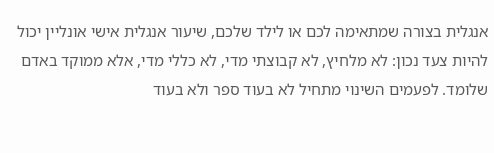אנגלית בצורה שמתאימה לכם או לילד שלכם, שיעור אנגלית אישי אונליין יכול להיות צעד נכון: לא מלחיץ, לא קבוצתי מדי, לא כללי מדי, אלא ממוקד באדם שלומד. לפעמים השינוי מתחיל לא בעוד ספר ולא בעוד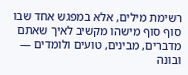רשימת מילים, אלא במפגש אחד שבו סוף סוף מישהו מקשיב לאיך שאתם מדברים, מבינים, טועים ולומדים — ובונה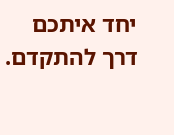יחד איתכם דרך להתקדם.